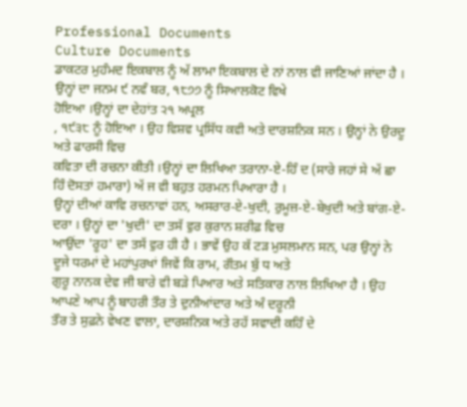Professional Documents
Culture Documents
ਡਾਕਟਰ ਮੁਹੰਮਦ ਇਕਬਾਲ ਨੂੰ ਅੱ ਲਾਮਾ ਇਕਬਾਲ ਦੇ ਨਾਂ ਨਾਲ ਵੀ ਜਾਣਿਆਂ ਜਾਂਦਾ ਹੈ । ਉਨ੍ਹਾਂ ਦਾ ਜਨਮ ੯ ਨਵੰ ਬਰ, ੧੮੭੭ ਨੂੰ ਸਿਆਲਕੋਟ ਵਿਖੇ
ਹੋਇਆ ।ਉਨ੍ਹਾਂ ਦਾ ਦੇਹਾਂਤ ੨੧ ਅਪ੍ਰਲ
, ੧੯੩੮ ਨੂੰ ਹੋਇਆ । ਉਹ ਵਿਸ਼ਵ ਪ੍ਰਸਿੱਧ ਕਵੀ ਅਤੇ ਦਾਰਸ਼ਨਿਕ ਸਨ । ਉਨ੍ਹਾਂ ਨੇ ਉਰਦੂ ਅਤੇ ਫਾਰਸੀ ਵਿਚ
ਕਵਿਤਾ ਦੀ ਰਚਨਾ ਕੀਤੀ ।ਉਨ੍ਹਾਂ ਦਾ ਲਿਖਿਆ ਤਰਾਨਾ-ਏ-ਹਿੰ ਦ (ਸਾਰੇ ਜਹਾਂ ਸੇ ਅੱ ਛਾ ਹਿੰ ਦੋਸਤਾਂ ਹਮਾਰਾ) ਅੱ ਜ ਵੀ ਬਹੁਤ ਹਰਮਨ ਪਿਆਰਾ ਹੈ ।
ਉਨ੍ਹਾਂ ਦੀਆਂ ਕਾਵਿ ਰਚਨਾਵਾਂ ਹਨ, ਅਸਰਾਰ-ਏ-ਖੁਦੀ, ਰੁਮੂਜ਼-ਏ-ਬੇਖੁਦੀ ਅਤੇ ਬਾਂਗ-ਏ-ਦਰਾ । ਉਨ੍ਹਾਂ ਦਾ 'ਖੁਦੀ' ਦਾ ਤਸੱ ਵੁਰ ਕੁਰਾਨ ਸ਼ਰੀਫ਼ ਵਿਚ
ਆਉਂਦਾ 'ਰੂਹ' ਦਾ ਤਸੱ ਵੁਰ ਹੀ ਹੈ । ਭਾਵੇਂ ਉਹ ਕੱ ਟੜ ਮੁਸਲਮਾਨ ਸਨ, ਪਰ ਉਨ੍ਹਾਂ ਨੇ ਦੂਜੇ ਧਰਮਾਂ ਦੇ ਮਹਾਂਪੁਰਖਾਂ ਜਿਵੇਂ ਕਿ ਰਾਮ, ਗੌਤਮ ਬੁੱ ਧ ਅਤੇ
ਗੁਰੂ ਨਾਨਕ ਦੇਵ ਜੀ ਬਾਰੇ ਵੀ ਬੜੇ ਪਿਆਰ ਅਤੇ ਸਤਿਕਾਰ ਨਾਲ ਲਿਖਿਆ ਹੈ । ਉਹ ਆਪਣੇ ਆਪ ਨੂੰ ਬਾਹਰੀ ਤੌਰ ਤੇ ਦੁਨੀਆਂਦਾਰ ਅਤੇ ਅੰ ਦਰੂਨੀ
ਤੌਰ ਤੇ ਸੁਫ਼ਨੇ ਵੇਖਣ ਵਾਲਾ, ਦਾਰਸ਼ਨਿਕ ਅਤੇ ਰਹੱ ਸਵਾਦੀ ਕਹਿੰ ਦੇ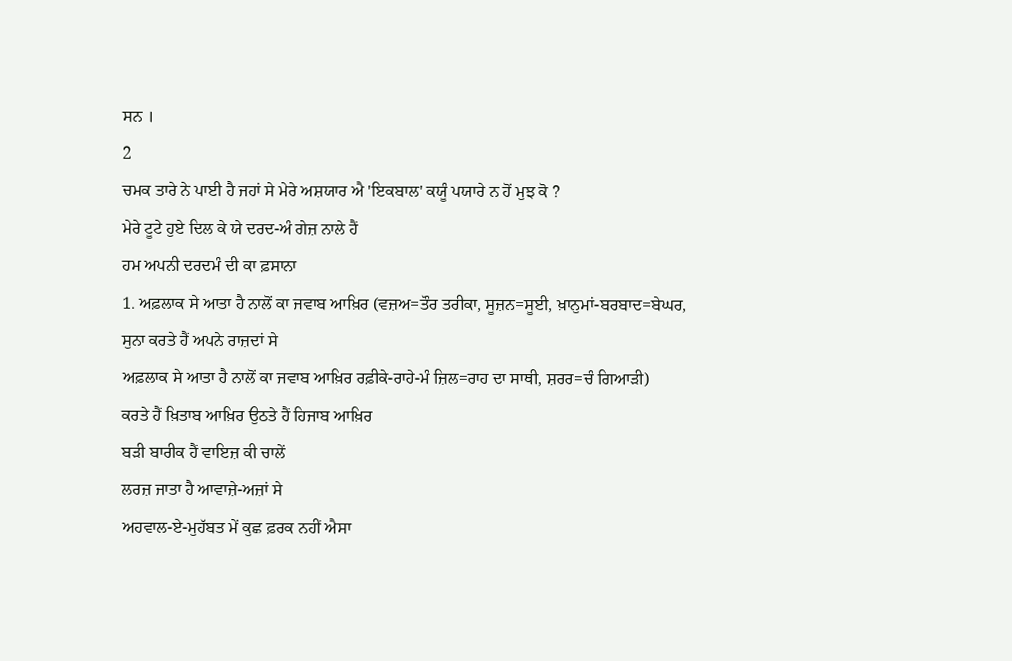ਸਨ ।
2
ਚਮਕ ਤਾਰੇ ਨੇ ਪਾਈ ਹੈ ਜਹਾਂ ਸੇ ਮੇਰੇ ਅਸ਼ਯਾਰ ਐ 'ਇਕਬਾਲ' ਕਯੂੰ ਪਯਾਰੇ ਨ ਹੋਂ ਮੁਝ ਕੋ ?
ਮੇਰੇ ਟੂਟੇ ਹੁਏ ਦਿਲ ਕੇ ਯੇ ਦਰਦ-ਅੰ ਗੇਜ਼ ਨਾਲੇ ਹੈਂ
ਹਮ ਅਪਨੀ ਦਰਦਮੰ ਦੀ ਕਾ ਫ਼ਸਾਨਾ
1. ਅਫ਼ਲਾਕ ਸੇ ਆਤਾ ਹੈ ਨਾਲੋਂ ਕਾ ਜਵਾਬ ਆਖ਼ਿਰ (ਵਜ਼ਅ=ਤੌਰ ਤਰੀਕਾ, ਸੂਜ਼ਨ=ਸੂਈ, ਖ਼ਾਨੁਮਾਂ-ਬਰਬਾਦ=ਬੇਘਰ,
ਸੁਨਾ ਕਰਤੇ ਹੈਂ ਅਪਨੇ ਰਾਜ਼ਦਾਂ ਸੇ
ਅਫ਼ਲਾਕ ਸੇ ਆਤਾ ਹੈ ਨਾਲੋਂ ਕਾ ਜਵਾਬ ਆਖ਼ਿਰ ਰਫ਼ੀਕੇ-ਰਾਹੇ-ਮੰ ਜ਼ਿਲ=ਰਾਹ ਦਾ ਸਾਥੀ, ਸ਼ਰਰ=ਚੰ ਗਿਆੜੀ)
ਕਰਤੇ ਹੈਂ ਖ਼ਿਤਾਬ ਆਖ਼ਿਰ ਉਠਤੇ ਹੈਂ ਹਿਜਾਬ ਆਖ਼ਿਰ
ਬੜੀ ਬਾਰੀਕ ਹੈਂ ਵਾਇਜ਼ ਕੀ ਚਾਲੇਂ
ਲਰਜ਼ ਜਾਤਾ ਹੈ ਆਵਾਜ਼ੇ-ਅਜ਼ਾਂ ਸੇ
ਅਹਵਾਲ-ਏ-ਮੁਹੱਬਤ ਮੇਂ ਕੁਛ ਫ਼ਰਕ ਨਹੀਂ ਐਸਾ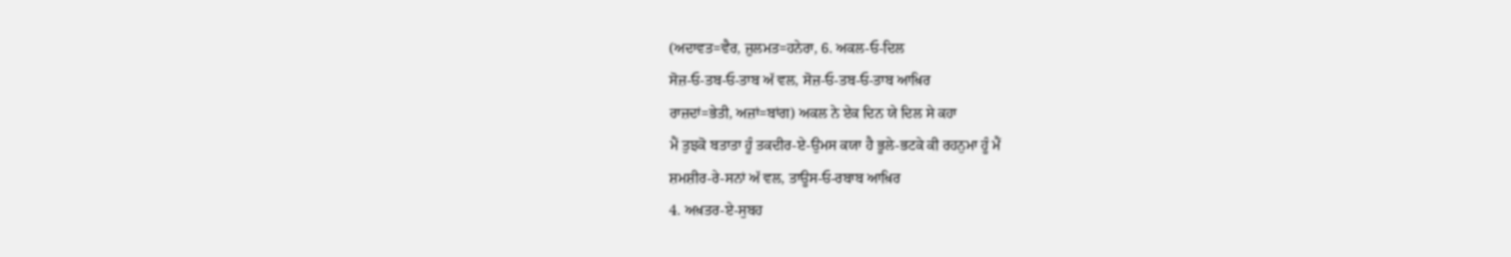(ਅਦਾਵਤ=ਵੈਰ, ਜ਼ੁਲਮਤ=ਹਨੇਰਾ, 6. ਅਕਲ-ਓ-ਦਿਲ
ਸੋਜ਼-ਓ-ਤਬ-ਓ-ਤਾਬ ਅੱ ਵਲ, ਸੋਜ਼-ਓ-ਤਬ-ਓ-ਤਾਬ ਆਖ਼ਿਰ
ਰਾਜ਼ਦਾਂ=ਭੇਤੀ, ਅਜ਼ਾਂ=ਬਾਂਗ) ਅਕਲ ਨੇ ਏਕ ਦਿਨ ਯੇ ਦਿਲ ਸੇ ਕਹਾ
ਮੈਂ ਤੁਝਕੋ ਬਤਾਤਾ ਹੂੰ ਤਕਦੀਰ-ਏ-ਉਮਸ ਕਯਾ ਹੈ ਭੂਲੇ-ਭਟਕੇ ਕੀ ਰਹਨੁਮਾ ਹੂੰ ਮੈਂ
ਸ਼ਮਸ਼ੀਰ-ਰੇ-ਸਨਾਂ ਅੱ ਵਲ, ਤਾਊਸ-ਓ-ਰਬਾਬ ਆਖ਼ਿਰ
4. ਅਖ਼ਤਰ-ਏ-ਸੁਬਹ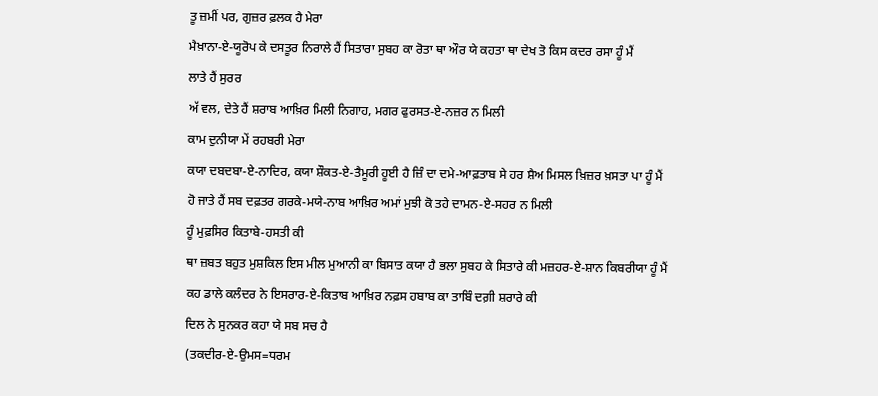ਤੂ ਜ਼ਮੀਂ ਪਰ, ਗੁਜ਼ਰ ਫ਼ਲਕ ਹੈ ਮੇਰਾ
ਮੈਖ਼ਾਨਾ-ਏ-ਯੂਰੋਪ ਕੇ ਦਸਤੂਰ ਨਿਰਾਲੇ ਹੈਂ ਸਿਤਾਰਾ ਸੁਬਹ ਕਾ ਰੋਤਾ ਥਾ ਔਰ ਯੇ ਕਹਤਾ ਥਾ ਦੇਖ ਤੋ ਕਿਸ ਕਦਰ ਰਸਾ ਹੂੰ ਮੈਂ
ਲਾਤੇ ਹੈਂ ਸੁਰਰ
ਅੱ ਵਲ, ਦੇਤੇ ਹੈਂ ਸ਼ਰਾਬ ਆਖ਼ਿਰ ਮਿਲੀ ਨਿਗਾਹ, ਮਗਰ ਫੁਰਸਤ-ਏ-ਨਜ਼ਰ ਨ ਮਿਲੀ
ਕਾਮ ਦੁਨੀਯਾ ਮੇਂ ਰਹਬਰੀ ਮੇਰਾ
ਕਯਾ ਦਬਦਬਾ-ਏ-ਨਾਦਿਰ, ਕਯਾ ਸ਼ੌਕਤ-ਏ-ਤੈਮੂਰੀ ਹੂਈ ਹੈ ਜ਼ਿੰ ਦਾ ਦਮੇ-ਆਫ਼ਤਾਬ ਸੇ ਹਰ ਸ਼ੈਅ ਮਿਸਲ ਖ਼ਿਜ਼ਰ ਖ਼ਸਤਾ ਪਾ ਹੂੰ ਮੈਂ
ਹੋ ਜਾਤੇ ਹੈਂ ਸਬ ਦਫ਼ਤਰ ਗਰਕੇ-ਮਯੇ-ਨਾਬ ਆਖ਼ਿਰ ਅਮਾਂ ਮੁਝੀ ਕੋ ਤਹੇ ਦਾਮਨ-ਏ-ਸਹਰ ਨ ਮਿਲੀ
ਹੂੰ ਮੁਫ਼ਸਿਰ ਕਿਤਾਬੇ-ਹਸਤੀ ਕੀ
ਥਾ ਜ਼ਬਤ ਬਹੁਤ ਮੁਸ਼ਕਿਲ ਇਸ ਮੀਲ ਮੁਆਨੀ ਕਾ ਬਿਸਾਤ ਕਯਾ ਹੈ ਭਲਾ ਸੁਬਹ ਕੇ ਸਿਤਾਰੇ ਕੀ ਮਜ਼ਹਰ-ਏ-ਸ਼ਾਨ ਕਿਬਰੀਯਾ ਹੂੰ ਮੈਂ
ਕਹ ਡਾਲੇ ਕਲੰਦਰ ਨੇ ਇਸਰਾਰ-ਏ-ਕਿਤਾਬ ਆਖ਼ਿਰ ਨਫ਼ਸ ਹਬਾਬ ਕਾ ਤਾਬਿੰ ਦਗ਼ੀ ਸ਼ਰਾਰੇ ਕੀ
ਦਿਲ ਨੇ ਸੁਨਕਰ ਕਹਾ ਯੇ ਸਬ ਸਚ ਹੈ
(ਤਕਦੀਰ-ਏ-ਉਮਸ=ਧਰਮ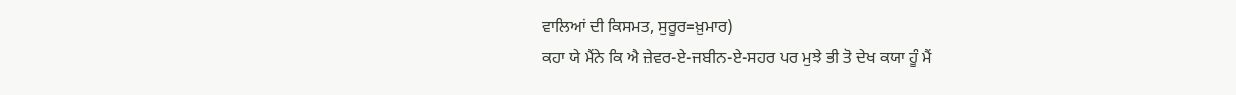ਵਾਲਿਆਂ ਦੀ ਕਿਸਮਤ, ਸੁਰੂਰ=ਖ਼ੁਮਾਰ)
ਕਹਾ ਯੇ ਮੈਂਨੇ ਕਿ ਐ ਜ਼ੇਵਰ-ਏ-ਜਬੀਨ-ਏ-ਸਹਰ ਪਰ ਮੁਝੇ ਭੀ ਤੋ ਦੇਖ ਕਯਾ ਹੂੰ ਮੈਂ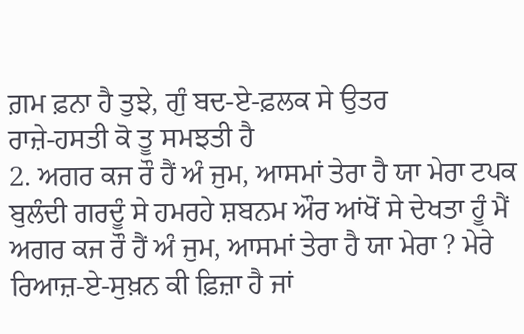ਗ਼ਮ ਫ਼ਨਾ ਹੈ ਤੁਝੇ, ਗੁੰ ਬਦ-ਏ-ਫ਼ਲਕ ਸੇ ਉਤਰ
ਰਾਜ਼ੇ-ਹਸਤੀ ਕੋ ਤੂ ਸਮਝਤੀ ਹੈ
2. ਅਗਰ ਕਜ ਰੌ ਹੈਂ ਅੰ ਜੁਮ, ਆਸਮਾਂ ਤੇਰਾ ਹੈ ਯਾ ਮੇਰਾ ਟਪਕ ਬੁਲੰਦੀ ਗਰਦੂੰ ਸੇ ਹਮਰਹੇ ਸ਼ਬਨਮ ਔਰ ਆਂਖੋਂ ਸੇ ਦੇਖਤਾ ਹੂੰ ਮੈਂ
ਅਗਰ ਕਜ ਰੌ ਹੈਂ ਅੰ ਜੁਮ, ਆਸਮਾਂ ਤੇਰਾ ਹੈ ਯਾ ਮੇਰਾ ? ਮੇਰੇ ਰਿਆਜ਼-ਏ-ਸੁਖ਼ਨ ਕੀ ਫ਼ਿਜ਼ਾ ਹੈ ਜਾਂ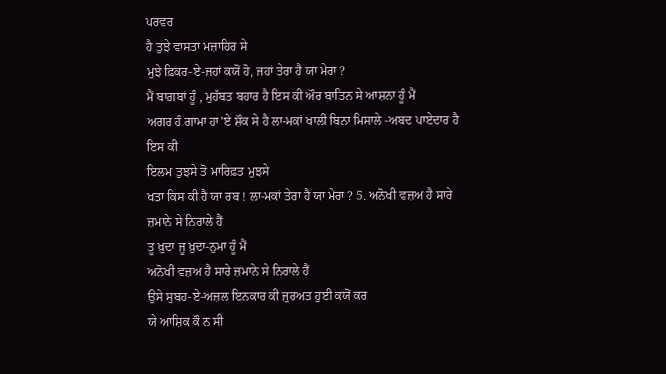ਪਰਵਰ
ਹੈ ਤੁਝੇ ਵਾਸਤਾ ਮਜ਼ਾਹਿਰ ਸੇ
ਮੁਝੇ ਫ਼ਿਕਰ-ਏ-ਜਹਾਂ ਕਯੋਂ ਹੋ, ਜਹਾਂ ਤੇਰਾ ਹੈ ਯਾ ਮੇਰਾ ?
ਮੈਂ ਬਾਗ਼ਬਾਂ ਹੂੰ , ਮੁਹੱਬਤ ਬਹਾਰ ਹੈ ਇਸ ਕੀ ਔਰ ਬਾਤਿਨ ਸੇ ਆਸ਼ਨਾ ਹੂੰ ਮੈਂ
ਅਗਰ ਹੰ ਗਾਮਾ ਹਾ'ਏ ਸ਼ੌਕ ਸੇ ਹੈ ਲਾ-ਮਕਾਂ ਖਾਲੀ ਬਿਨਾ ਮਿਸਾਲੇ -ਅਬਦ ਪਾਏਦਾਰ ਹੈ ਇਸ ਕੀ
ਇਲਮ ਤੁਝਸੇ ਤੋ ਮਾਰਿਫ਼ਤ ਮੁਝਸੇ
ਖਤਾ ਕਿਸ ਕੀ ਹੈ ਯਾ ਰਬ ! ਲਾ-ਮਕਾਂ ਤੇਰਾ ਹੈ ਯਾ ਮੇਰਾ ? 5. ਅਨੋਖੀ ਵਜ਼ਅ ਹੈ ਸਾਰੇ ਜ਼ਮਾਨੇ ਸੇ ਨਿਰਾਲੇ ਹੈਂ
ਤੂ ਖ਼ੁਦਾ ਜੂ ਖ਼ੁਦਾ-ਨੁਮਾ ਹੂੰ ਮੈਂ
ਅਨੋਖੀ ਵਜ਼ਅ ਹੈ ਸਾਰੇ ਜ਼ਮਾਨੇ ਸੇ ਨਿਰਾਲੇ ਹੈਂ
ਉਸੇ ਸੁਬਹ-ਏ-ਅਜ਼ਲ ਇਨਕਾਰ ਕੀ ਜੁਰਅਤ ਹੁਈ ਕਯੋਂ ਕਰ
ਯੇ ਆਸ਼ਿਕ ਕੌ ਨ ਸੀ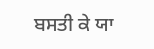ਬਸਤੀ ਕੇ ਯਾ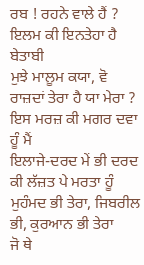ਰਬ ! ਰਹਨੇ ਵਾਲੇ ਹੈਂ ?
ਇਲਮ ਕੀ ਇਨਤੇਹਾ ਹੈ ਬੇਤਾਬੀ
ਮੁਝੇ ਮਾਲੂਮ ਕਯਾ, ਵੋ ਰਾਜ਼ਦਾਂ ਤੇਰਾ ਹੈ ਯਾ ਮੇਰਾ ?
ਇਸ ਮਰਜ਼ ਕੀ ਮਗਰ ਦਵਾ ਹੂੰ ਮੈਂ
ਇਲਾਜੇ-ਦਰਦ ਮੇਂ ਭੀ ਦਰਦ ਕੀ ਲੱਜ਼ਤ ਪੇ ਮਰਤਾ ਹੂੰ
ਮੁਹੰਮਦ ਭੀ ਤੇਰਾ, ਜਿਬਰੀਲ ਭੀ, ਕੁਰਆਨ ਭੀ ਤੇਰਾ
ਜੋ ਥੇ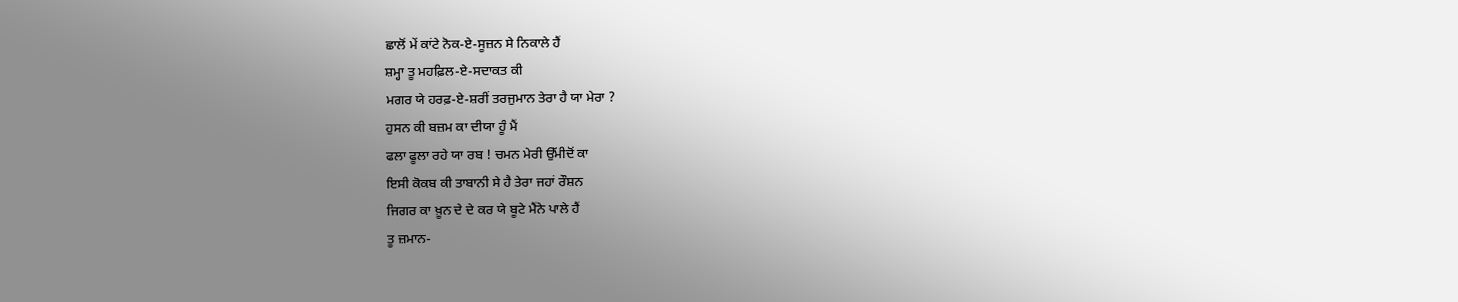ਛਾਲੋਂ ਮੇਂ ਕਾਂਟੇ ਨੋਕ-ਏ-ਸੂਜ਼ਨ ਸੇ ਨਿਕਾਲੇ ਹੈਂ
ਸ਼ਮ੍ਹਾ ਤੂ ਮਹਫ਼ਿਲ-ਏ-ਸਦਾਕਤ ਕੀ
ਮਗਰ ਯੇ ਹਰਫ਼-ਏ-ਸ਼ਰੀਂ ਤਰਜੁਮਾਨ ਤੇਰਾ ਹੈ ਯਾ ਮੇਰਾ ?
ਹੁਸਨ ਕੀ ਬਜ਼ਮ ਕਾ ਦੀਯਾ ਹੂੰ ਮੈਂ
ਫਲਾ ਫੂਲਾ ਰਹੇ ਯਾ ਰਬ ! ਚਮਨ ਮੇਰੀ ਉੱਮੀਦੋਂ ਕਾ
ਇਸੀ ਕੋਕਬ ਕੀ ਤਾਬਾਨੀ ਸੇ ਹੈ ਤੇਰਾ ਜਹਾਂ ਰੌਸ਼ਨ
ਜਿਗਰ ਕਾ ਖ਼ੂਨ ਦੇ ਦੇ ਕਰ ਯੇ ਬੂਟੇ ਮੈਂਨੇ ਪਾਲੇ ਹੈਂ
ਤੂ ਜ਼ਮਾਨ-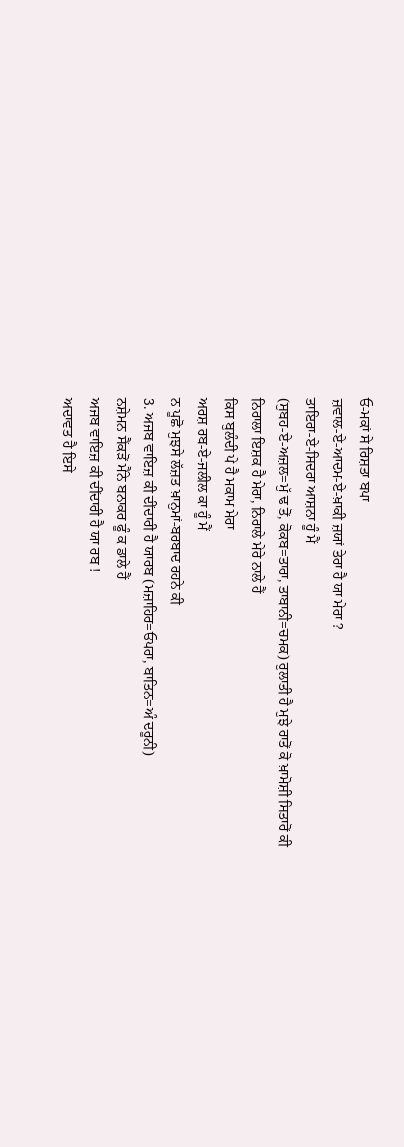ਓ-ਮਕਾਂ ਸੇ ਰਿਸ਼ਤਾ ਬਪਾ
ਜ਼ਵਾਲ-ਏ-ਆਦਮ-ਏ-ਖ਼ਾਕੀ ਜ਼ਯਾਂ ਤੇਰਾ ਹੈ ਯਾ ਮੇਰਾ ?
ਤਾਇਰਾ-ਏ-ਸਿਦਰਾ ਆਸ਼ਨਾ ਹੂੰ ਮੈਂ
(ਸੁਬਹ-ਏ-ਅਜ਼ਲ=ਮੁੱ ਢ ਤੋਂ, ਕੋਕਬ=ਤਾਰਾ, ਤਾਬਾਨੀ=ਚਮਕ) ਰੁਲਾਤੀ ਹੈ ਮੁਝੇ ਰਾਤੋਂ ਕੋ ਖ਼ਾਮੋਸ਼ੀ ਸਿਤਾਰੋਂ ਕੀ
ਨਿਰਾਲਾ ਇਸ਼ਕ ਹੈ ਮੇਰਾ, ਨਿਰਾਲੇ ਮੇਰੇ ਨਾਲੇ ਹੈਂ
ਕਿਸ ਬੁਲੰਦੀ ਪੇ ਹੈ ਮਕਾਮ ਮੇਰਾ
ਅਰਸ਼ ਰਬ-ਏ-ਜਲੀਲ ਕਾ ਹੂੰ ਮੈਂ
ਨ ਪੂਛੋ ਮੁਝਸੇ ਲੱਜ਼ਤ ਖ਼ਾਨੁਮਾਂ-ਬਰਬਾਦ ਰਹਨੇ ਕੀ
3. ਅਜਬ ਵਾਇਜ਼ ਕੀ ਦੀਂਦਾਰੀ ਹੈ ਯਾਰਬ (ਮਜ਼ਾਹਿਰ=ਓਪਰਾ, ਬਾਤਿਨ=ਅੰ ਦਰੂਨੀ)
ਨਸ਼ੇਮਨ ਸੈਂਕੜੋਂ ਮੈਂਨੇ ਬਨਾਕਰ ਫੂੰ ਕ ਡਾਲੇ ਹੈਂ
ਅਜਬ ਵਾਇਜ਼ ਕੀ ਦੀਂਦਾਰੀ ਹੈ ਯਾ ਰਬ !
ਅਦਾਵਤ ਹੈ ਇਸੇ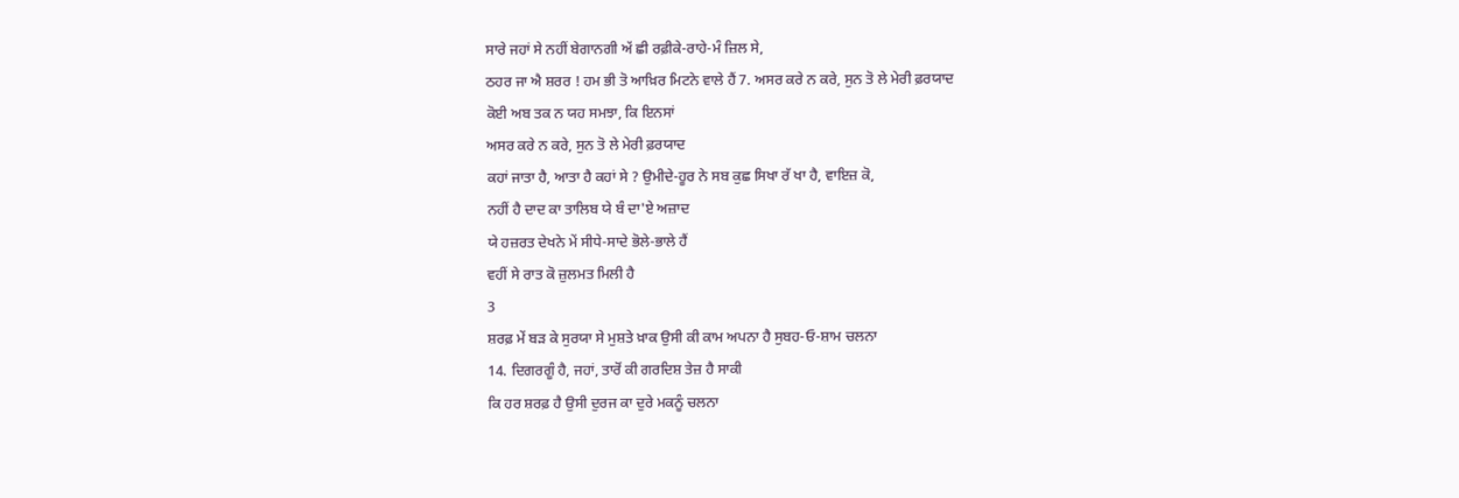ਸਾਰੇ ਜਹਾਂ ਸੇ ਨਹੀਂ ਬੇਗਾਨਗੀ ਅੱ ਛੀ ਰਫ਼ੀਕੇ-ਰਾਹੇ-ਮੰ ਜ਼ਿਲ ਸੇ,
ਠਹਰ ਜਾ ਐ ਸ਼ਰਰ ! ਹਮ ਭੀ ਤੋ ਆਖ਼ਿਰ ਮਿਟਨੇ ਵਾਲੇ ਹੈਂ 7. ਅਸਰ ਕਰੇ ਨ ਕਰੇ, ਸੁਨ ਤੋ ਲੇ ਮੇਰੀ ਫ਼ਰਯਾਦ
ਕੋਈ ਅਬ ਤਕ ਨ ਯਹ ਸਮਝਾ, ਕਿ ਇਨਸਾਂ
ਅਸਰ ਕਰੇ ਨ ਕਰੇ, ਸੁਨ ਤੋ ਲੇ ਮੇਰੀ ਫ਼ਰਯਾਦ
ਕਹਾਂ ਜਾਤਾ ਹੈ, ਆਤਾ ਹੈ ਕਹਾਂ ਸੇ ? ਉਮੀਦੇ-ਹੂਰ ਨੇ ਸਬ ਕੁਛ ਸਿਖਾ ਰੱ ਖਾ ਹੈ, ਵਾਇਜ਼ ਕੋ,
ਨਹੀਂ ਹੈ ਦਾਦ ਕਾ ਤਾਲਿਬ ਯੇ ਬੰ ਦਾ'ਏ ਅਜ਼ਾਦ
ਯੇ ਹਜ਼ਰਤ ਦੇਖਨੇ ਮੇਂ ਸੀਧੇ-ਸਾਦੇ ਭੋਲੇ-ਭਾਲੇ ਹੈਂ
ਵਹੀਂ ਸੇ ਰਾਤ ਕੋ ਜ਼ੁਲਮਤ ਮਿਲੀ ਹੈ
3
ਸ਼ਰਫ਼ ਮੇਂ ਬੜ ਕੇ ਸੁਰਯਾ ਸੇ ਮੁਸ਼ਤੇ ਖ਼ਾਕ ਉਸੀ ਕੀ ਕਾਮ ਅਪਨਾ ਹੈ ਸੁਬਹ-ਓ-ਸ਼ਾਮ ਚਲਨਾ
14. ਦਿਗਰਗੂੰ ਹੈ, ਜਹਾਂ, ਤਾਰੋਂ ਕੀ ਗਰਦਿਸ਼ ਤੇਜ਼ ਹੈ ਸਾਕੀ
ਕਿ ਹਰ ਸ਼ਰਫ਼ ਹੈ ਉਸੀ ਦੁਰਜ ਕਾ ਦੁਰੇ ਮਕਨੂੰ ਚਲਨਾ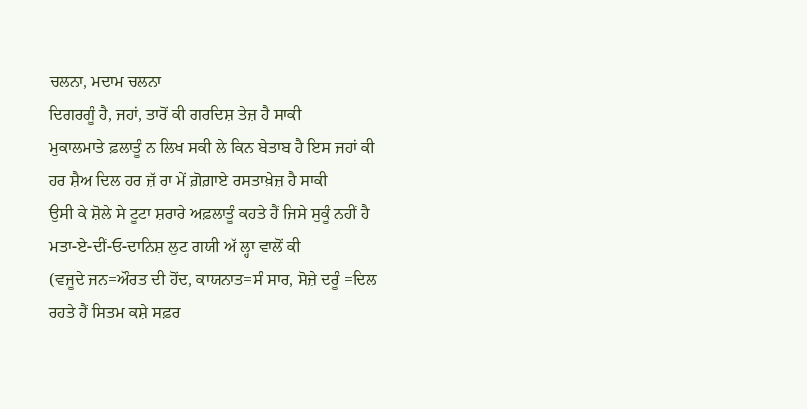ਚਲਨਾ, ਮਦਾਮ ਚਲਨਾ
ਦਿਗਰਗੂੰ ਹੈ, ਜਹਾਂ, ਤਾਰੋਂ ਕੀ ਗਰਦਿਸ਼ ਤੇਜ਼ ਹੈ ਸਾਕੀ
ਮੁਕਾਲਮਾਤੇ ਫ਼ਲਾਤੂੰ ਨ ਲਿਖ ਸਕੀ ਲੇ ਕਿਨ ਬੇਤਾਬ ਹੈ ਇਸ ਜਹਾਂ ਕੀ ਹਰ ਸ਼ੈਅ ਦਿਲ ਹਰ ਜ਼ੱ ਰਾ ਮੇਂ ਗ਼ੋਗ਼ਾਏ ਰਸਤਾਖ਼ੇਜ਼ ਹੈ ਸਾਕੀ
ਉਸੀ ਕੇ ਸ਼ੋਲੇ ਸੇ ਟੂਟਾ ਸ਼ਰਾਰੇ ਅਫ਼ਲਾਤੂੰ ਕਹਤੇ ਹੈਂ ਜਿਸੇ ਸੁਕੂੰ ਨਹੀਂ ਹੈ
ਮਤਾ-ਏ-ਦੀਂ-ਓ-ਦਾਨਿਸ਼ ਲੁਟ ਗਯੀ ਅੱ ਲ੍ਹਾ ਵਾਲੋਂ ਕੀ
(ਵਜੂਦੇ ਜਨ=ਔਰਤ ਦੀ ਹੋਂਦ, ਕਾਯਨਾਤ=ਸੰ ਸਾਰ, ਸੋਜ਼ੇ ਦਰੂੰ =ਦਿਲ
ਰਹਤੇ ਹੈਂ ਸਿਤਮ ਕਸ਼ੇ ਸਫ਼ਰ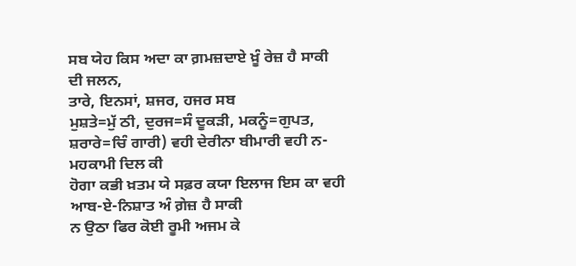ਸਬ ਯੇਹ ਕਿਸ ਅਦਾ ਕਾ ਗ਼ਮਜ਼ਦਾਏ ਖ਼ੂੰ ਰੇਜ਼ ਹੈ ਸਾਕੀ
ਦੀ ਜਲਨ,
ਤਾਰੇ, ਇਨਸਾਂ, ਸ਼ਜਰ, ਹਜਰ ਸਬ
ਮੁਸ਼ਤੇ=ਮੁੱ ਠੀ, ਦੁਰਜ=ਸੰ ਦੂਕੜੀ, ਮਕਨੂੰ=ਗੁਪਤ, ਸ਼ਰਾਰੇ=ਚਿੰ ਗਾਰੀ) ਵਹੀ ਦੇਰੀਨਾ ਬੀਮਾਰੀ ਵਹੀ ਨ-ਮਹਕਾਮੀ ਦਿਲ ਕੀ
ਹੋਗਾ ਕਭੀ ਖ਼ਤਮ ਯੇ ਸਫ਼ਰ ਕਯਾ ਇਲਾਜ ਇਸ ਕਾ ਵਹੀ ਆਬ-ਏ-ਨਿਸ਼ਾਤ ਅੰ ਗ਼ੇਜ਼ ਹੈ ਸਾਕੀ
ਨ ਉਠਾ ਫਿਰ ਕੋਈ ਰੂਮੀ ਅਜਮ ਕੇ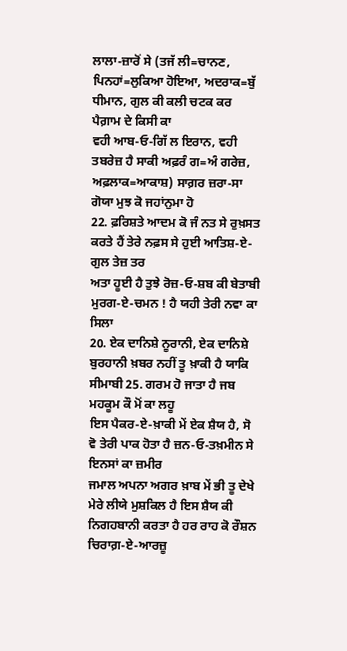ਲਾਲਾ-ਜ਼ਾਰੋਂ ਸੇ (ਤਜੱ ਲੀ=ਚਾਨਣ, ਪਿਨਹਾਂ=ਲੁਕਿਆ ਹੋਇਆ, ਅਦਰਾਕ=ਬੁੱ ਧੀਮਾਨ, ਗੁਲ ਕੀ ਕਲੀ ਚਟਕ ਕਰ ਪੈਗ਼ਾਮ ਦੇ ਕਿਸੀ ਕਾ
ਵਹੀ ਆਬ-ਓ-ਗਿੱ ਲ ਇਰਾਨ, ਵਹੀ ਤਬਰੇਜ਼ ਹੈ ਸਾਕੀ ਅਫ਼ਰੰ ਗ=ਅੰ ਗਰੇਜ਼, ਅਫ਼ਲਾਕ=ਆਕਾਸ਼) ਸਾਗ਼ਰ ਜ਼ਰਾ-ਸਾ ਗੋਯਾ ਮੁਝ ਕੋ ਜਹਾਂਨੁਮਾ ਹੋ
22. ਫ਼ਰਿਸ਼ਤੇ ਆਦਮ ਕੋ ਜੰ ਨਤ ਸੇ ਰੁਖ਼ਸਤ ਕਰਤੇ ਹੈਂ ਤੇਰੇ ਨਫ਼ਸ ਸੇ ਹੁਈ ਆਤਿਸ਼-ਏ-ਗੁਲ ਤੇਜ਼ ਤਰ
ਅਤਾ ਹੂਈ ਹੈ ਤੁਝੇ ਰੋਜ਼-ਓ-ਸ਼ਬ ਕੀ ਬੇਤਾਬੀ ਮੁਰਗ-ਏ-ਚਮਨ ! ਹੈ ਯਹੀ ਤੇਰੀ ਨਵਾ ਕਾ ਸਿਲਾ
20. ਏਕ ਦਾਨਿਸ਼ੇ ਨੂਰਾਨੀ, ਏਕ ਦਾਨਿਸ਼ੇ ਬੁਰਹਾਨੀ ਖ਼ਬਰ ਨਹੀਂ ਤੂ ਖ਼ਾਕੀ ਹੈ ਯਾਕਿ ਸੀਮਾਬੀ 25. ਗਰਮ ਹੋ ਜਾਤਾ ਹੈ ਜਬ ਮਹਕੂਮ ਕੌ ਮੋਂ ਕਾ ਲਹੂ
ਇਸ ਪੈਕਰ-ਏ-ਖ਼ਾਕੀ ਮੇਂ ਏਕ ਸ਼ੈਯ ਹੈ, ਸੋ ਵੋ ਤੇਰੀ ਪਾਕ ਹੋਤਾ ਹੈ ਜ਼ਨ-ਓ-ਤਖ਼ਮੀਨ ਸੇ ਇਨਸਾਂ ਕਾ ਜ਼ਮੀਰ
ਜਮਾਲ ਅਪਨਾ ਅਗਰ ਖ਼ਾਬ ਮੇਂ ਭੀ ਤੂ ਦੇਖੇ
ਮੇਰੇ ਲੀਯੇ ਮੁਸ਼ਕਿਲ ਹੈ ਇਸ ਸ਼ੈਯ ਕੀ ਨਿਗਹਬਾਨੀ ਕਰਤਾ ਹੈ ਹਰ ਰਾਹ ਕੋ ਰੌਸ਼ਨ ਚਿਰਾਗ਼-ਏ-ਆਰਜ਼ੂ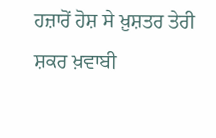ਹਜ਼ਾਰੋਂ ਹੋਸ਼ ਸੇ ਖ਼ੁਸ਼ਤਰ ਤੇਰੀ ਸ਼ਕਰ ਖ਼ਵਾਬੀ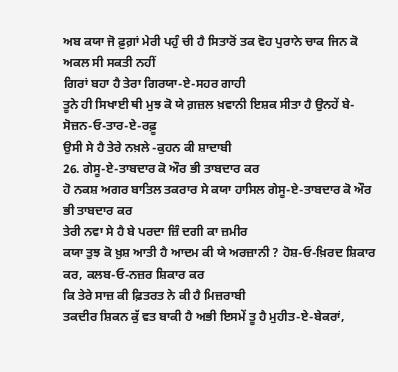ਅਬ ਕਯਾ ਜੋ ਫ਼ੁਗ਼ਾਂ ਮੇਰੀ ਪਹੁੰ ਚੀ ਹੈ ਸਿਤਾਰੋਂ ਤਕ ਵੋਹ ਪੁਰਾਨੇ ਚਾਕ ਜਿਨ ਕੋ ਅਕਲ ਸੀ ਸਕਤੀ ਨਹੀਂ
ਗਿਰਾਂ ਬਹਾ ਹੈ ਤੇਰਾ ਗਿਰਯਾ-ਏ-ਸਹਰ ਗਾਹੀ
ਤੂਨੇ ਹੀ ਸਿਖਾਈ ਥੀ ਮੁਝ ਕੋ ਯੇ ਗ਼ਜ਼ਲ ਖ਼ਵਾਨੀ ਇਸ਼ਕ ਸੀਤਾ ਹੈ ਉਨਹੇਂ ਬੇ-ਸੋਜ਼ਨ-ਓ-ਤਾਰ-ਏ-ਰਫ਼ੂ
ਉਸੀ ਸੇ ਹੈ ਤੇਰੇ ਨਖ਼ਲੇ -ਕੁਹਨ ਕੀ ਸ਼ਾਦਾਬੀ
26. ਗੇਸੂ-ਏ-ਤਾਬਦਾਰ ਕੋ ਔਰ ਭੀ ਤਾਬਦਾਰ ਕਰ
ਹੋ ਨਕਸ਼ ਅਗਰ ਬਾਤਿਲ ਤਕਰਾਰ ਸੇ ਕਯਾ ਹਾਸਿਲ ਗੇਸੂ-ਏ-ਤਾਬਦਾਰ ਕੋ ਔਰ ਭੀ ਤਾਬਦਾਰ ਕਰ
ਤੇਰੀ ਨਵਾ ਸੇ ਹੈ ਬੇ ਪਰਦਾ ਜ਼ਿੰ ਦਗੀ ਕਾ ਜ਼ਮੀਰ
ਕਯਾ ਤੁਝ ਕੋ ਖ਼ੁਸ਼ ਆਤੀ ਹੈ ਆਦਮ ਕੀ ਯੇ ਅਰਜ਼ਾਨੀ ? ਹੋਸ਼-ਓ-ਖ਼ਿਰਦ ਸ਼ਿਕਾਰ ਕਰ, ਕਲਬ-ਓ-ਨਜ਼ਰ ਸ਼ਿਕਾਰ ਕਰ
ਕਿ ਤੇਰੇ ਸਾਜ਼ ਕੀ ਫ਼ਿਤਰਤ ਨੇ ਕੀ ਹੈ ਮਿਜ਼ਰਾਬੀ
ਤਕਦੀਰ ਸ਼ਿਕਨ ਕੁੱ ਵਤ ਬਾਕੀ ਹੈ ਅਭੀ ਇਸਮੇਂ ਤੂ ਹੈ ਮੁਹੀਤ-ਏ-ਬੇਕਰਾਂ,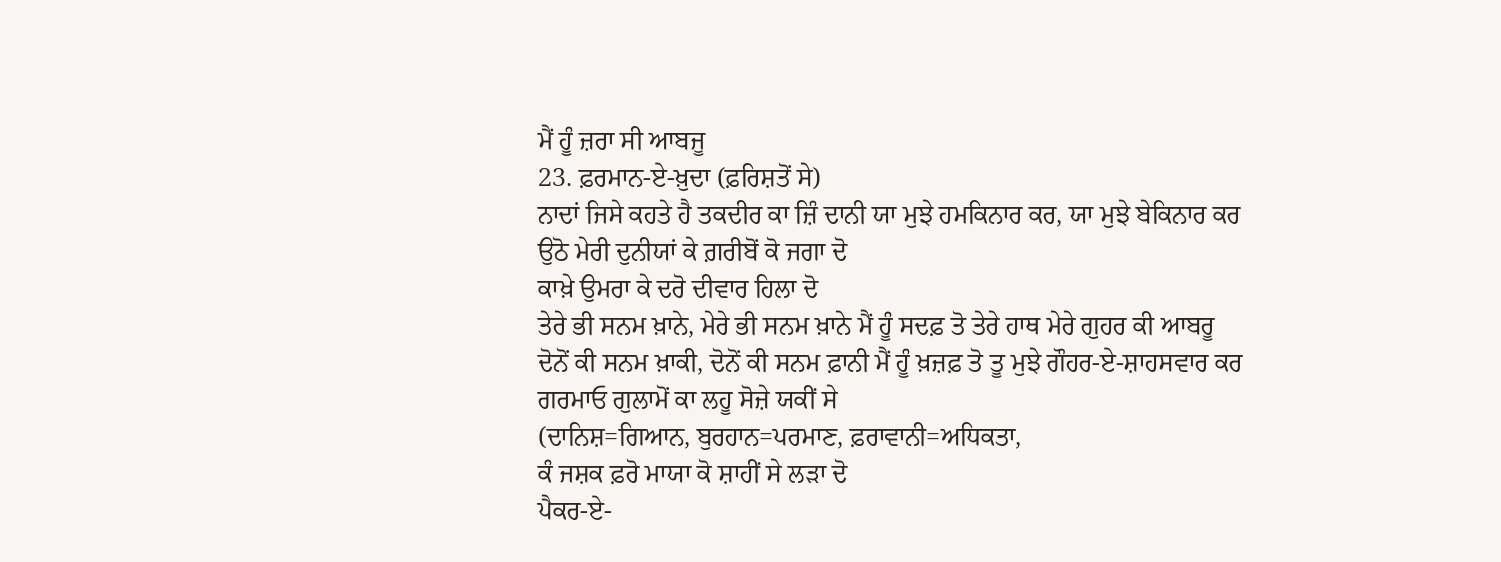ਮੈਂ ਹੂੰ ਜ਼ਰਾ ਸੀ ਆਬਜੂ
23. ਫ਼ਰਮਾਨ-ਏ-ਖ਼ੁਦਾ (ਫ਼ਰਿਸ਼ਤੋਂ ਸੇ)
ਨਾਦਾਂ ਜਿਸੇ ਕਹਤੇ ਹੈ ਤਕਦੀਰ ਕਾ ਜ਼ਿੰ ਦਾਨੀ ਯਾ ਮੁਝੇ ਹਮਕਿਨਾਰ ਕਰ, ਯਾ ਮੁਝੇ ਬੇਕਿਨਾਰ ਕਰ
ਉਠੋ ਮੇਰੀ ਦੁਨੀਯਾਂ ਕੇ ਗ਼ਰੀਬੋਂ ਕੋ ਜਗਾ ਦੋ
ਕਾਖ਼ੇ ਉਮਰਾ ਕੇ ਦਰੋ ਦੀਵਾਰ ਹਿਲਾ ਦੋ
ਤੇਰੇ ਭੀ ਸਨਮ ਖ਼ਾਨੇ, ਮੇਰੇ ਭੀ ਸਨਮ ਖ਼ਾਨੇ ਮੈਂ ਹੂੰ ਸਦਫ਼ ਤੋ ਤੇਰੇ ਹਾਥ ਮੇਰੇ ਗੁਹਰ ਕੀ ਆਬਰੂ
ਦੋਨੋਂ ਕੀ ਸਨਮ ਖ਼ਾਕੀ, ਦੋਨੋਂ ਕੀ ਸਨਮ ਫ਼ਾਨੀ ਮੈਂ ਹੂੰ ਖ਼ਜ਼ਫ਼ ਤੋ ਤੂ ਮੁਝੇ ਗੌਹਰ-ਏ-ਸ਼ਾਹਸਵਾਰ ਕਰ
ਗਰਮਾਓ ਗੁਲਾਮੋਂ ਕਾ ਲਹੂ ਸੋਜ਼ੇ ਯਕੀਂ ਸੇ
(ਦਾਨਿਸ਼=ਗਿਆਨ, ਬੁਰਹਾਨ=ਪਰਮਾਣ, ਫ਼ਰਾਵਾਨੀ=ਅਧਿਕਤਾ,
ਕੰ ਜਸ਼ਕ ਫ਼ਰੋ ਮਾਯਾ ਕੋ ਸ਼ਾਹੀਂ ਸੇ ਲੜਾ ਦੋ
ਪੈਕਰ-ਏ-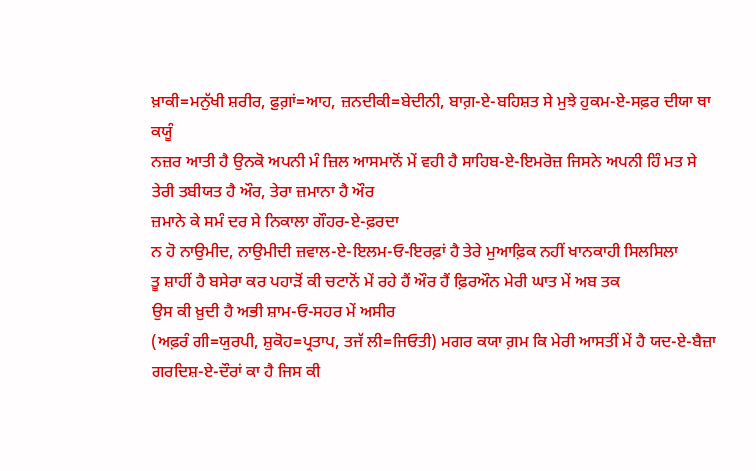ਖ਼ਾਕੀ=ਮਨੁੱਖੀ ਸ਼ਰੀਰ, ਫ਼ੁਗ਼ਾਂ=ਆਹ, ਜ਼ਨਦੀਕੀ=ਬੇਦੀਨੀ, ਬਾਗ਼-ਏ-ਬਹਿਸ਼ਤ ਸੇ ਮੁਝੇ ਹੁਕਮ-ਏ-ਸਫ਼ਰ ਦੀਯਾ ਥਾ ਕਯੂੰ
ਨਜ਼ਰ ਆਤੀ ਹੈ ਉਨਕੋ ਅਪਨੀ ਮੰ ਜ਼ਿਲ ਆਸਮਾਨੋਂ ਮੇਂ ਵਹੀ ਹੈ ਸਾਹਿਬ-ਏ-ਇਮਰੋਜ਼ ਜਿਸਨੇ ਅਪਨੀ ਹਿੰ ਮਤ ਸੇ
ਤੇਰੀ ਤਬੀਯਤ ਹੈ ਔਰ, ਤੇਰਾ ਜ਼ਮਾਨਾ ਹੈ ਔਰ
ਜ਼ਮਾਨੇ ਕੇ ਸਮੰ ਦਰ ਸੇ ਨਿਕਾਲਾ ਗੌਹਰ-ਏ-ਫ਼ਰਦਾ
ਨ ਹੋ ਨਾਉਮੀਦ, ਨਾਉਮੀਦੀ ਜ਼ਵਾਲ-ਏ-ਇਲਮ-ਓ-ਇਰਫ਼ਾਂ ਹੈ ਤੇਰੇ ਮੁਆਫ਼ਿਕ ਨਹੀਂ ਖਾਨਕਾਹੀ ਸਿਲਸਿਲਾ
ਤੂ ਸ਼ਾਹੀਂ ਹੈ ਬਸੇਰਾ ਕਰ ਪਹਾੜੋਂ ਕੀ ਚਟਾਨੋਂ ਮੇਂ ਰਹੇ ਹੈਂ ਔਰ ਹੈਂ ਫ਼ਿਰਔਨ ਮੇਰੀ ਘਾਤ ਮੇਂ ਅਬ ਤਕ
ਉਸ ਕੀ ਖ਼ੁਦੀ ਹੈ ਅਭੀ ਸ਼ਾਮ-ਓ-ਸਹਰ ਮੇਂ ਅਸੀਰ
(ਅਫ਼ਰੰ ਗੀ=ਯੁਰਪੀ, ਸ਼ੁਕੋਹ=ਪ੍ਰਤਾਪ, ਤਜੱ ਲੀ=ਜਿਓਤੀ) ਮਗਰ ਕਯਾ ਗ਼ਮ ਕਿ ਮੇਰੀ ਆਸਤੀਂ ਮੇਂ ਹੈ ਯਦ-ਏ-ਬੈਜ਼ਾ
ਗਰਦਿਸ਼-ਏ-ਦੌਰਾਂ ਕਾ ਹੈ ਜਿਸ ਕੀ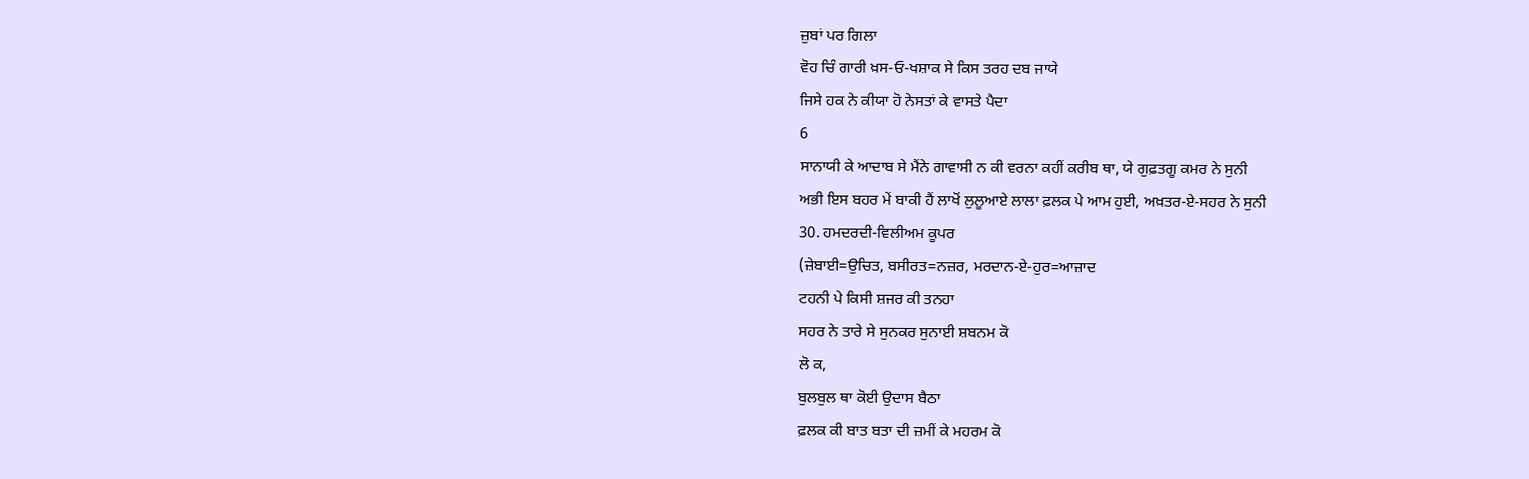ਜ਼ੁਬਾਂ ਪਰ ਗਿਲਾ
ਵੋਹ ਚਿੰ ਗਾਰੀ ਖ਼ਸ-ਓ-ਖਸ਼ਾਕ ਸੇ ਕਿਸ ਤਰਹ ਦਬ ਜਾਯੇ
ਜਿਸੇ ਹਕ ਨੇ ਕੀਯਾ ਹੋ ਨੇਸਤਾਂ ਕੇ ਵਾਸਤੇ ਪੈਦਾ
6
ਸਾਨਾਯੀ ਕੇ ਆਦਾਬ ਸੇ ਮੈਂਨੇ ਗਾਵਾਸੀ ਨ ਕੀ ਵਰਨਾ ਕਹੀਂ ਕਰੀਬ ਥਾ, ਯੇ ਗੁਫ਼ਤਗੂ ਕਮਰ ਨੇ ਸੁਨੀ
ਅਭੀ ਇਸ ਬਹਰ ਮੇਂ ਬਾਕੀ ਹੈਂ ਲਾਖੋਂ ਲੁਲੂਆਏ ਲਾਲਾ ਫ਼ਲਕ ਪੇ ਆਮ ਹੁਈ, ਅਖ਼ਤਰ-ਏ-ਸਹਰ ਨੇ ਸੁਨੀ
30. ਹਮਦਰਦੀ-ਵਿਲੀਅਮ ਕੂਪਰ
(ਜ਼ੇਬਾਈ=ਉਚਿਤ, ਬਸੀਰਤ=ਨਜ਼ਰ, ਮਰਦਾਨ-ਏ-ਹੁਰ=ਆਜ਼ਾਦ
ਟਹਨੀ ਪੇ ਕਿਸੀ ਸ਼ਜਰ ਕੀ ਤਨਹਾ
ਸਹਰ ਨੇ ਤਾਰੇ ਸੇ ਸੁਨਕਰ ਸੁਨਾਈ ਸ਼ਬਨਮ ਕੋ
ਲੋ ਕ,
ਬੁਲਬੁਲ ਥਾ ਕੋਈ ਉਦਾਸ ਬੈਠਾ
ਫ਼ਲਕ ਕੀ ਬਾਤ ਬਤਾ ਦੀ ਜ਼ਮੀਂ ਕੇ ਮਹਰਮ ਕੋ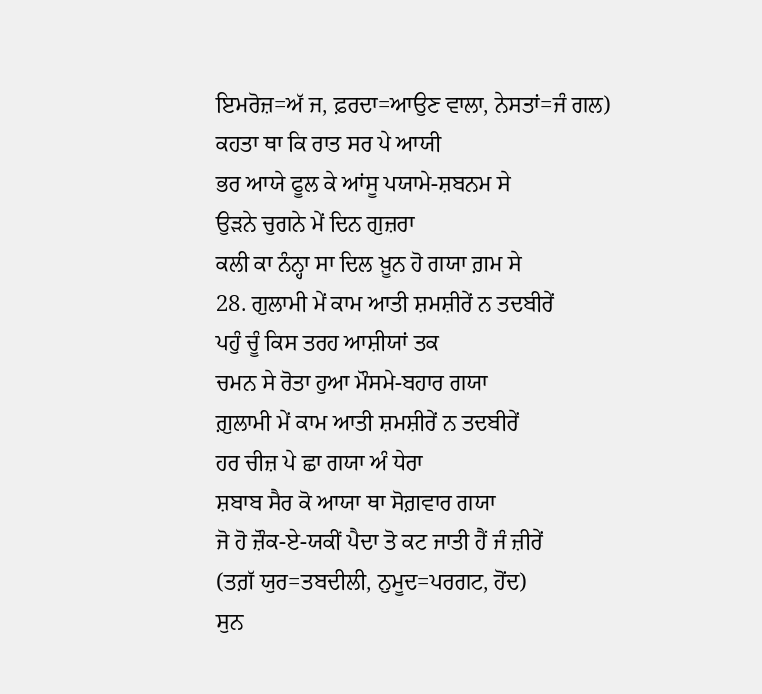ਇਮਰੋਜ਼=ਅੱ ਜ, ਫ਼ਰਦਾ=ਆਉਣ ਵਾਲਾ, ਨੇਸਤਾਂ=ਜੰ ਗਲ)
ਕਹਤਾ ਥਾ ਕਿ ਰਾਤ ਸਰ ਪੇ ਆਯੀ
ਭਰ ਆਯੇ ਫੂਲ ਕੇ ਆਂਸੂ ਪਯਾਮੇ-ਸ਼ਬਨਮ ਸੇ
ਉੜਨੇ ਚੁਗਨੇ ਮੇਂ ਦਿਨ ਗੁਜ਼ਰਾ
ਕਲੀ ਕਾ ਨੰਨ੍ਹਾ ਸਾ ਦਿਲ ਖ਼ੂਨ ਹੋ ਗਯਾ ਗ਼ਮ ਸੇ
28. ਗੁਲਾਮੀ ਮੇਂ ਕਾਮ ਆਤੀ ਸ਼ਮਸ਼ੀਰੇਂ ਨ ਤਦਬੀਰੇਂ
ਪਹੁੰ ਚੂੰ ਕਿਸ ਤਰਹ ਆਸ਼ੀਯਾਂ ਤਕ
ਚਮਨ ਸੇ ਰੋਤਾ ਹੁਆ ਮੌਸਮੇ-ਬਹਾਰ ਗਯਾ
ਗ਼ੁਲਾਮੀ ਮੇਂ ਕਾਮ ਆਤੀ ਸ਼ਮਸ਼ੀਰੇਂ ਨ ਤਦਬੀਰੇਂ
ਹਰ ਚੀਜ਼ ਪੇ ਛਾ ਗਯਾ ਅੰ ਧੇਰਾ
ਸ਼ਬਾਬ ਸੈਰ ਕੋ ਆਯਾ ਥਾ ਸੋਗ਼ਵਾਰ ਗਯਾ
ਜੋ ਹੋ ਜ਼ੌਕ-ਏ-ਯਕੀਂ ਪੈਦਾ ਤੋ ਕਟ ਜਾਤੀ ਹੈਂ ਜੰ ਜ਼ੀਰੇਂ
(ਤਗ਼ੱ ਯੁਰ=ਤਬਦੀਲੀ, ਨੁਮੂਦ=ਪਰਗਟ, ਹੋਂਦ)
ਸੁਨ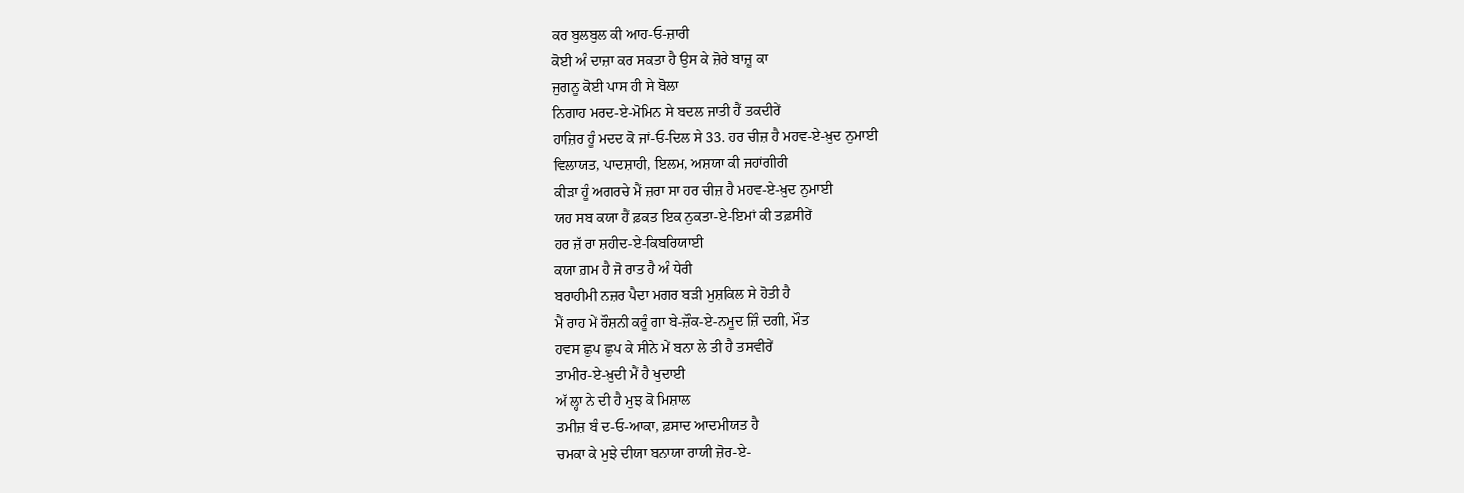ਕਰ ਬੁਲਬੁਲ ਕੀ ਆਹ-ਓ-ਜ਼ਾਰੀ
ਕੋਈ ਅੰ ਦਾਜ਼ਾ ਕਰ ਸਕਤਾ ਹੈ ਉਸ ਕੇ ਜ਼ੋਰੇ ਬਾਜ਼ੂ ਕਾ
ਜੁਗਨੂ ਕੋਈ ਪਾਸ ਹੀ ਸੇ ਬੋਲਾ
ਨਿਗਾਹ ਮਰਦ-ਏ-ਮੋਮਿਨ ਸੇ ਬਦਲ ਜਾਤੀ ਹੈਂ ਤਕਦੀਰੇਂ
ਹਾਜ਼ਿਰ ਹੂੰ ਮਦਦ ਕੋ ਜਾਂ-ਓ-ਦਿਲ ਸੇ 33. ਹਰ ਚੀਜ਼ ਹੈ ਮਹਵ-ਏ-ਖ਼ੁਦ ਨੁਮਾਈ
ਵਿਲਾਯਤ, ਪਾਦਸ਼ਾਹੀ, ਇਲਮ, ਅਸ਼ਯਾ ਕੀ ਜਹਾਂਗੀਰੀ
ਕੀੜਾ ਹੂੰ ਅਗਰਚੇ ਮੈਂ ਜ਼ਰਾ ਸਾ ਹਰ ਚੀਜ਼ ਹੈ ਮਹਵ-ਏ-ਖ਼ੁਦ ਨੁਮਾਈ
ਯਹ ਸਬ ਕਯਾ ਹੈਂ ਫ਼ਕਤ ਇਕ ਨੁਕਤਾ-ਏ-ਇਮਾਂ ਕੀ ਤਫ਼ਸੀਰੇਂ
ਹਰ ਜ਼ੱ ਰਾ ਸ਼ਹੀਦ-ਏ-ਕਿਬਰਿਯਾਈ
ਕਯਾ ਗ਼ਮ ਹੈ ਜੋ ਰਾਤ ਹੈ ਅੰ ਧੇਰੀ
ਬਰਾਹੀਮੀ ਨਜ਼ਰ ਪੈਦਾ ਮਗਰ ਬੜੀ ਮੁਸ਼ਕਿਲ ਸੇ ਹੋਤੀ ਹੈ
ਮੈਂ ਰਾਹ ਮੇਂ ਰੌਸ਼ਨੀ ਕਰੂੰ ਗਾ ਬੇ-ਜ਼ੌਕ-ਏ-ਨਮੂਦ ਜ਼ਿੰ ਦਗੀ, ਮੌਤ
ਹਵਸ ਛੁਪ ਛੁਪ ਕੇ ਸੀਨੇ ਮੇਂ ਬਨਾ ਲੇ ਤੀ ਹੈ ਤਸਵੀਰੇਂ
ਤਾਮੀਰ-ਏ-ਖ਼ੁਦੀ ਮੈਂ ਹੈ ਖੁਦਾਈ
ਅੱ ਲ੍ਹਾ ਨੇ ਦੀ ਹੈ ਮੁਝ ਕੋ ਮਿਸ਼ਾਲ
ਤਮੀਜ਼ ਬੰ ਦ-ਓ-ਆਕਾ, ਫ਼ਸਾਦ ਆਦਮੀਯਤ ਹੈ
ਚਮਕਾ ਕੇ ਮੁਝੇ ਦੀਯਾ ਬਨਾਯਾ ਰਾਯੀ ਜ਼ੋਰ-ਏ-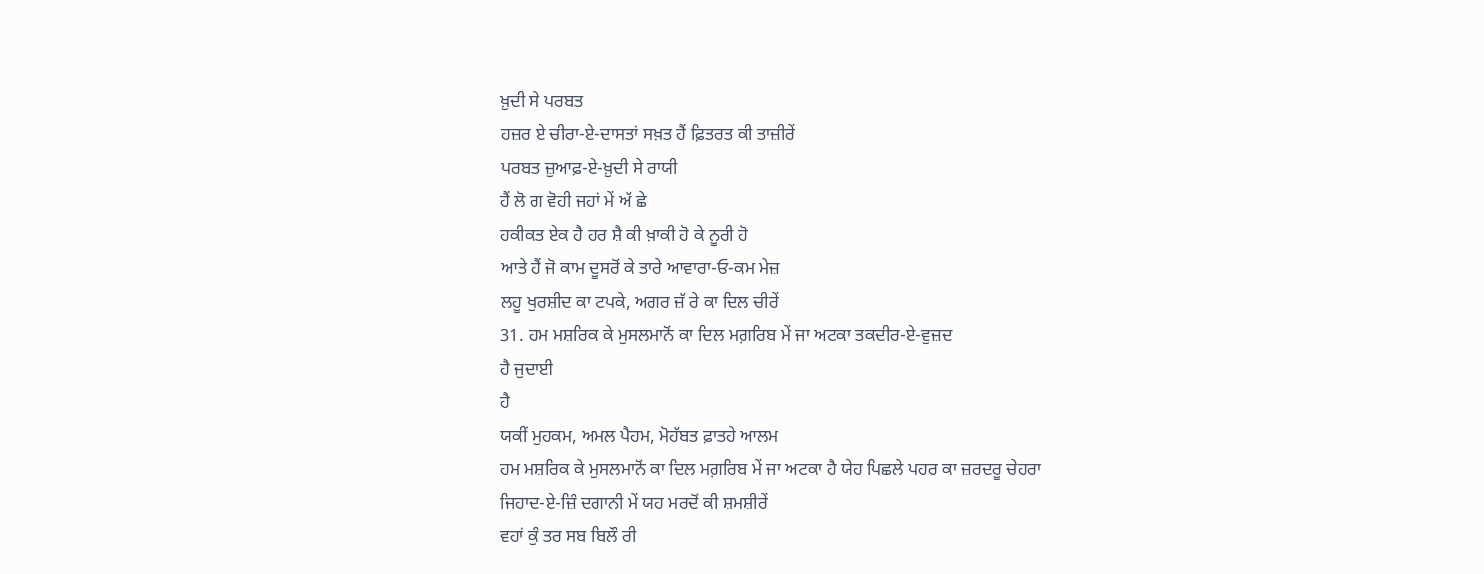ਖ਼ੁਦੀ ਸੇ ਪਰਬਤ
ਹਜ਼ਰ ਏ ਚੀਰਾ-ਏ-ਦਾਸਤਾਂ ਸਖ਼ਤ ਹੈਂ ਫ਼ਿਤਰਤ ਕੀ ਤਾਜ਼ੀਰੇਂ
ਪਰਬਤ ਜ਼ੁਆਫ਼-ਏ-ਖ਼ੁਦੀ ਸੇ ਰਾਯੀ
ਹੈਂ ਲੋ ਗ ਵੋਹੀ ਜਹਾਂ ਮੇਂ ਅੱ ਛੇ
ਹਕੀਕਤ ਏਕ ਹੈ ਹਰ ਸ਼ੈ ਕੀ ਖ਼ਾਕੀ ਹੋ ਕੇ ਨੂਰੀ ਹੋ
ਆਤੇ ਹੈਂ ਜੋ ਕਾਮ ਦੂਸਰੋਂ ਕੇ ਤਾਰੇ ਆਵਾਰਾ-ਓ-ਕਮ ਮੇਜ਼
ਲਹੂ ਖੁਰਸ਼ੀਦ ਕਾ ਟਪਕੇ, ਅਗਰ ਜ਼ੱ ਰੇ ਕਾ ਦਿਲ ਚੀਰੇਂ
31. ਹਮ ਮਸ਼ਰਿਕ ਕੇ ਮੁਸਲਮਾਨੋਂ ਕਾ ਦਿਲ ਮਗ਼ਰਿਬ ਮੇਂ ਜਾ ਅਟਕਾ ਤਕਦੀਰ-ਏ-ਵੁਜ਼ਦ
ਹੈ ਜੁਦਾਈ
ਹੈ
ਯਕੀਂ ਮੁਹਕਮ, ਅਮਲ ਪੈਹਮ, ਮੋਹੱਬਤ ਫ਼ਾਤਹੇ ਆਲਮ
ਹਮ ਮਸ਼ਰਿਕ ਕੇ ਮੁਸਲਮਾਨੋਂ ਕਾ ਦਿਲ ਮਗ਼ਰਿਬ ਮੇਂ ਜਾ ਅਟਕਾ ਹੈ ਯੇਹ ਪਿਛਲੇ ਪਹਰ ਕਾ ਜ਼ਰਦਰੂ ਚੇਹਰਾ
ਜਿਹਾਦ-ਏ-ਜ਼ਿੰ ਦਗਾਨੀ ਮੇਂ ਯਹ ਮਰਦੋਂ ਕੀ ਸ਼ਮਸ਼ੀਰੇਂ
ਵਹਾਂ ਕੁੰ ਤਰ ਸਬ ਬਿਲੌ ਰੀ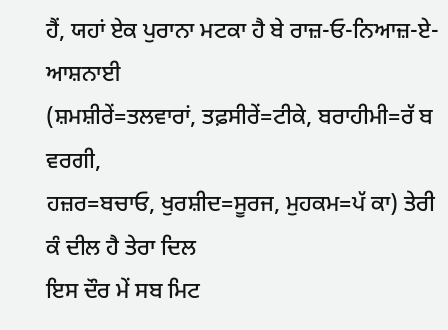ਹੈਂ, ਯਹਾਂ ਏਕ ਪੁਰਾਨਾ ਮਟਕਾ ਹੈ ਬੇ ਰਾਜ਼-ਓ-ਨਿਆਜ਼-ਏ-ਆਸ਼ਨਾਈ
(ਸ਼ਮਸ਼ੀਰੇਂ=ਤਲਵਾਰਾਂ, ਤਫ਼ਸੀਰੇਂ=ਟੀਕੇ, ਬਰਾਹੀਮੀ=ਰੱ ਬ ਵਰਗੀ,
ਹਜ਼ਰ=ਬਚਾਓ, ਖੁਰਸ਼ੀਦ=ਸੂਰਜ, ਮੁਹਕਮ=ਪੱ ਕਾ) ਤੇਰੀ ਕੰ ਦੀਲ ਹੈ ਤੇਰਾ ਦਿਲ
ਇਸ ਦੌਰ ਮੇਂ ਸਬ ਮਿਟ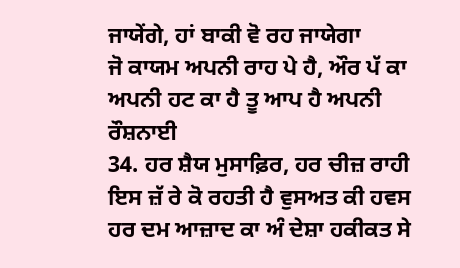ਜਾਯੇਂਗੇ, ਹਾਂ ਬਾਕੀ ਵੋ ਰਹ ਜਾਯੇਗਾ
ਜੋ ਕਾਯਮ ਅਪਨੀ ਰਾਹ ਪੇ ਹੈ, ਔਰ ਪੱ ਕਾ ਅਪਨੀ ਹਟ ਕਾ ਹੈ ਤੂ ਆਪ ਹੈ ਅਪਨੀ ਰੌਸ਼ਨਾਈ
34. ਹਰ ਸ਼ੈਯ ਮੁਸਾਫ਼ਿਰ, ਹਰ ਚੀਜ਼ ਰਾਹੀ ਇਸ ਜ਼ੱ ਰੇ ਕੋ ਰਹਤੀ ਹੈ ਵੁਸਅਤ ਕੀ ਹਵਸ ਹਰ ਦਮ ਆਜ਼ਾਦ ਕਾ ਅੰ ਦੇਸ਼ਾ ਹਕੀਕਤ ਸੇ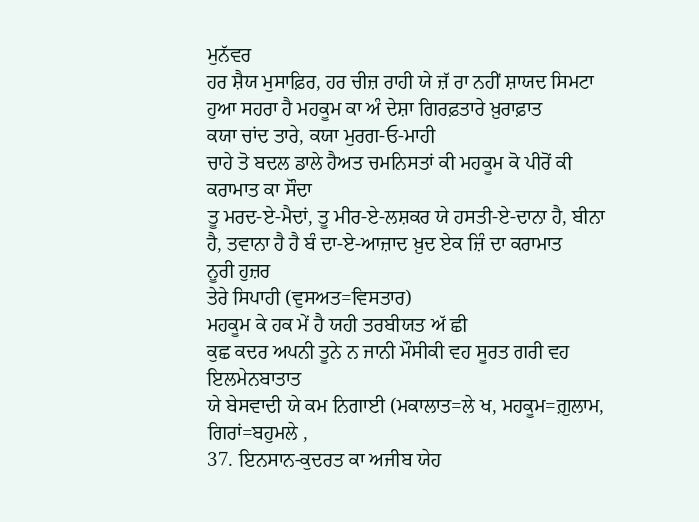ਮੁਨੱਵਰ
ਹਰ ਸ਼ੈਯ ਮੁਸਾਫ਼ਿਰ, ਹਰ ਚੀਜ਼ ਰਾਹੀ ਯੇ ਜ਼ੱ ਰਾ ਨਹੀਂ ਸ਼ਾਯਦ ਸਿਮਟਾ ਹੁਆ ਸਹਰਾ ਹੈ ਮਹਕੂਮ ਕਾ ਅੰ ਦੇਸ਼ਾ ਗਿਰਫ਼ਤਾਰੇ ਖ਼ੁਰਾਫ਼ਾਤ
ਕਯਾ ਚਾਂਦ ਤਾਰੇ, ਕਯਾ ਮੁਰਗ-ਓ-ਮਾਹੀ
ਚਾਹੇ ਤੋ ਬਦਲ ਡਾਲੇ ਹੈਅਤ ਚਮਨਿਸਤਾਂ ਕੀ ਮਹਕੂਮ ਕੋ ਪੀਰੋਂ ਕੀ ਕਰਾਮਾਤ ਕਾ ਸੌਦਾ
ਤੂ ਮਰਦ-ਏ-ਮੈਦਾਂ, ਤੂ ਮੀਰ-ਏ-ਲਸ਼ਕਰ ਯੇ ਹਸਤੀ-ਏ-ਦਾਨਾ ਹੈ, ਬੀਨਾ ਹੈ, ਤਵਾਨਾ ਹੈ ਹੈ ਬੰ ਦਾ-ਏ-ਆਜ਼ਾਦ ਖ਼ੁਦ ਏਕ ਜ਼ਿੰ ਦਾ ਕਰਾਮਾਤ
ਨੂਰੀ ਹੁਜ਼ਰ
ਤੇਰੇ ਸਿਪਾਹੀ (ਵੁਸਅਤ=ਵਿਸਤਾਰ)
ਮਹਕੂਮ ਕੇ ਹਕ ਮੇਂ ਹੈ ਯਹੀ ਤਰਬੀਯਤ ਅੱ ਛੀ
ਕੁਛ ਕਦਰ ਅਪਨੀ ਤੂਨੇ ਨ ਜਾਨੀ ਮੌਸੀਕੀ ਵਹ ਸੂਰਤ ਗਰੀ ਵਹ ਇਲਮੇਨਬਾਤਾਤ
ਯੇ ਬੇਸਵਾਦੀ ਯੇ ਕਮ ਨਿਗਾਈ (ਮਕਾਲਾਤ=ਲੇ ਖ, ਮਹਕੂਮ=ਗ਼ੁਲਾਮ, ਗਿਰਾਂ=ਬਹੁਮਲੇ ,
37. ਇਨਸਾਨ-ਕੁਦਰਤ ਕਾ ਅਜੀਬ ਯੇਹ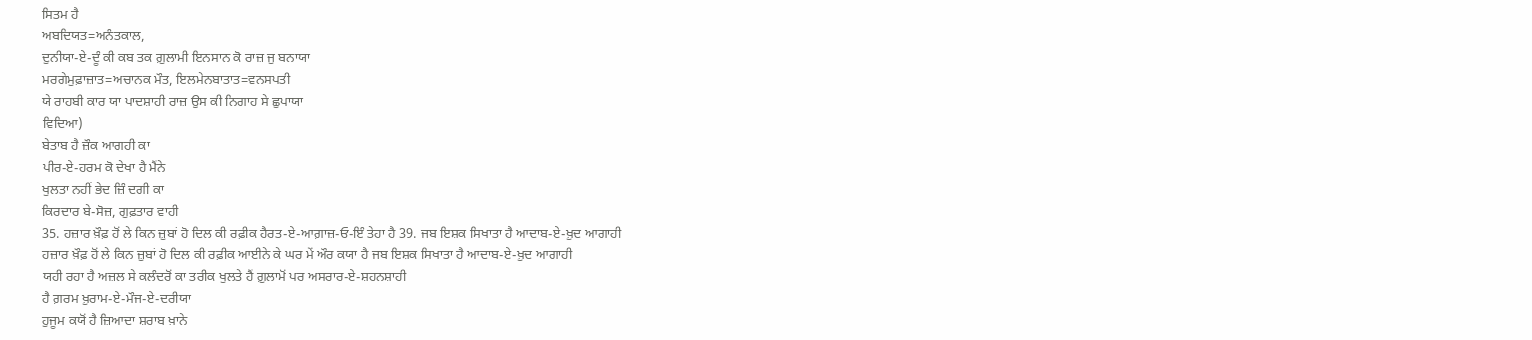ਸਿਤਮ ਹੈ
ਅਬਦਿਯਤ=ਅਨੰਤਕਾਲ,
ਦੁਨੀਯਾ-ਏ-ਦੂੰ ਕੀ ਕਬ ਤਕ ਗ਼ੁਲਾਮੀ ਇਨਸਾਨ ਕੋ ਰਾਜ਼ ਜੁ ਬਨਾਯਾ
ਮਰਗੇਮੁਫ਼ਾਜ਼ਾਤ=ਅਚਾਨਕ ਮੌਤ, ਇਲਮੇਨਬਾਤਾਤ=ਵਨਸਪਤੀ
ਯੇ ਰਾਹਬੀ ਕਾਰ ਯਾ ਪਾਦਸ਼ਾਹੀ ਰਾਜ਼ ਉਸ ਕੀ ਨਿਗਾਹ ਸੇ ਛੁਪਾਯਾ
ਵਿਦਿਆ)
ਬੇਤਾਬ ਹੈ ਜ਼ੌਕ ਆਗਹੀ ਕਾ
ਪੀਰ-ਏ-ਹਰਮ ਕੋ ਦੇਖਾ ਹੈ ਮੈਂਨੇ
ਖੁਲਤਾ ਨਹੀਂ ਭੇਦ ਜ਼ਿੰ ਦਗੀ ਕਾ
ਕਿਰਦਾਰ ਬੇ-ਸੋਜ਼, ਗੁਫ਼ਤਾਰ ਵਾਹੀ
35. ਹਜ਼ਾਰ ਖ਼ੌਫ਼ ਹੋਂ ਲੇ ਕਿਨ ਜ਼ੁਬਾਂ ਹੋ ਦਿਲ ਕੀ ਰਫ਼ੀਕ ਹੈਰਤ-ਏ-ਆਗ਼ਾਜ਼-ਓ-ਇੰ ਤੇਹਾ ਹੈ 39. ਜਬ ਇਸ਼ਕ ਸਿਖਾਤਾ ਹੈ ਆਦਾਬ-ਏ-ਖ਼ੁਦ ਆਗਾਹੀ
ਹਜ਼ਾਰ ਖ਼ੌਫ਼ ਹੋਂ ਲੇ ਕਿਨ ਜ਼ੁਬਾਂ ਹੋ ਦਿਲ ਕੀ ਰਫ਼ੀਕ ਆਈਨੇ ਕੇ ਘਰ ਮੇਂ ਔਰ ਕਯਾ ਹੈ ਜਬ ਇਸ਼ਕ ਸਿਖਾਤਾ ਹੈ ਆਦਾਬ-ਏ-ਖ਼ੁਦ ਆਗਾਹੀ
ਯਹੀ ਰਹਾ ਹੈ ਅਜ਼ਲ ਸੇ ਕਲੰਦਰੋਂ ਕਾ ਤਰੀਕ ਖੁਲਤੇ ਹੈਂ ਗ਼ੁਲਾਮੋਂ ਪਰ ਅਸਰਾਰ-ਏ-ਸ਼ਹਨਸ਼ਾਹੀ
ਹੈ ਗ਼ਰਮ ਖ਼ੁਰਾਮ-ਏ-ਮੌਜ-ਏ-ਦਰੀਯਾ
ਹੁਜੂਮ ਕਯੋਂ ਹੈ ਜ਼ਿਆਦਾ ਸ਼ਰਾਬ ਖ਼ਾਨੇ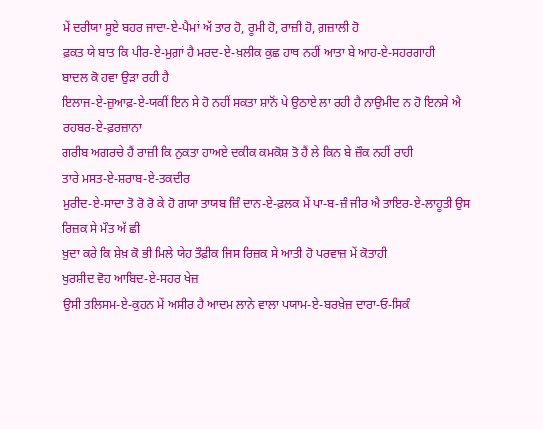ਮੇਂ ਦਰੀਯਾ ਸੂਏ ਬਹਰ ਜਾਦਾ-ਏ-ਪੈਮਾਂ ਅੱ ਤਾਰ ਹੋ, ਰੂਮੀ ਹੋ, ਰਾਜ਼ੀ ਹੋ, ਗ਼ਜ਼ਾਲੀ ਹੋ
ਫ਼ਕਤ ਯੇ ਬਾਤ ਕਿ ਪੀਰ-ਏ-ਮੁਗ਼ਾਂ ਹੈ ਮਰਦ-ਏ-ਖ਼ਲੀਕ ਕੁਛ ਹਾਥ ਨਹੀਂ ਆਤਾ ਬੇ ਆਹ-ਏ-ਸਹਰਗਾਹੀ
ਬਾਦਲ ਕੋ ਹਵਾ ਉੜਾ ਰਹੀ ਹੈ
ਇਲਾਜ-ਏ-ਜ਼ੁਆਫ਼-ਏ-ਯਕੀਂ ਇਨ ਸੇ ਹੋ ਨਹੀਂ ਸਕਤਾ ਸ਼ਾਨੋਂ ਪੇ ਉਠਾਏ ਲਾ ਰਹੀ ਹੈ ਨਾਉਮੀਦ ਨ ਹੋ ਇਨਸੇ ਐ ਰਹਬਰ-ਏ-ਫ਼ਰਜ਼ਾਨਾ
ਗਰੀਬ ਅਗਰਚੇ ਹੈਂ ਰਾਜ਼ੀ ਕਿ ਨੁਕਤਾ ਹਾਅਏ ਦਕੀਕ ਕਮਕੋਸ਼ ਤੋ ਹੈਂ ਲੇ ਕਿਨ ਬੇ ਜ਼ੌਕ ਨਹੀਂ ਰਾਹੀ
ਤਾਰੇ ਮਸਤ-ਏ-ਸ਼ਰਾਬ-ਏ-ਤਕਦੀਰ
ਮੁਰੀਦ-ਏ-ਸਾਦਾ ਤੋ ਰੋ ਰੋ ਕੇ ਹੋ ਗਯਾ ਤਾਯਬ ਜ਼ਿੰ ਦਾਨ-ਏ-ਫ਼ਲਕ ਮੇਂ ਪਾ-ਬ-ਜ਼ੰ ਜੀਰ ਐ ਤਾਇਰ-ਏ-ਲਾਹੂਤੀ ਉਸ ਰਿਜ਼ਕ ਸੇ ਮੌਤ ਅੱ ਛੀ
ਖ਼ੁਦਾ ਕਰੇ ਕਿ ਸ਼ੇਖ਼ ਕੋ ਭੀ ਮਿਲੇ ਯੇਹ ਤੌਫ਼ੀਕ ਜਿਸ ਰਿਜ਼ਕ ਸੇ ਆਤੀ ਹੋ ਪਰਵਾਜ਼ ਮੇਂ ਕੋਤਾਹੀ
ਖੁਰਸ਼ੀਦ ਵੋਹ ਆਬਿਦ-ਏ-ਸਹਰ ਖੇਜ਼
ਉਸੀ ਤਲਿਸਮ-ਏ-ਕੁਹਨ ਮੇਂ ਅਸੀਰ ਹੈ ਆਦਮ ਲਾਨੇ ਵਾਲਾ ਪਯਾਮ-ਏ-ਬਰਖ਼ੇਜ਼ ਦਾਰਾ-ਓ-ਸਿਕੰ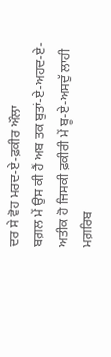ਦਰ ਸੇ ਵੋਹ ਮਰਦ-ਏ-ਫ਼ਕੀਰ ਔਲਾ
ਬਗ਼ਲ ਮੇਂ ਉਸ ਕੀ ਹੈਂ ਅਬ ਤਕ ਬੁਤਾਂ-ਏ-ਅਹਦ-ਏ-ਅਤੀਕ ਹੋ ਜਿਸਕੀ ਫ਼ਕੀਰੀ ਮੇਂ ਬੂ-ਏ-ਅਸਦੁੱ ਲਾਹੀ
ਮਗ਼ਰਿਬ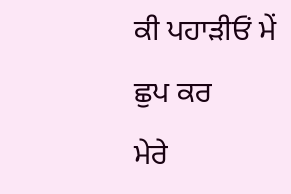ਕੀ ਪਹਾੜੀਓਂ ਮੇਂ ਛੁਪ ਕਰ
ਮੇਰੇ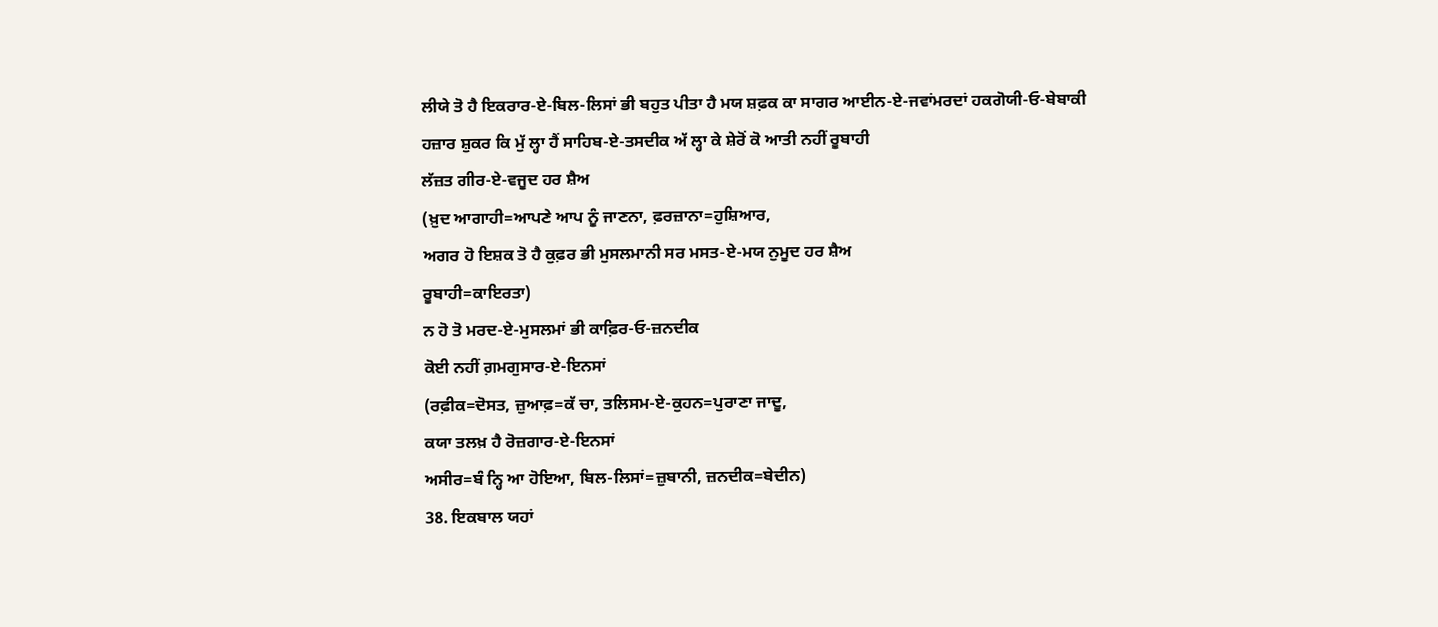ਲੀਯੇ ਤੋ ਹੈ ਇਕਰਾਰ-ਏ-ਬਿਲ-ਲਿਸਾਂ ਭੀ ਬਹੁਤ ਪੀਤਾ ਹੈ ਮਯ ਸ਼ਫ਼ਕ ਕਾ ਸਾਗਰ ਆਈਨ-ਏ-ਜਵਾਂਮਰਦਾਂ ਹਕਗੋਯੀ-ਓ-ਬੇਬਾਕੀ
ਹਜ਼ਾਰ ਸ਼ੁਕਰ ਕਿ ਮੁੱ ਲ੍ਹਾ ਹੈਂ ਸਾਹਿਬ-ਏ-ਤਸਦੀਕ ਅੱ ਲ੍ਹਾ ਕੇ ਸ਼ੇਰੋਂ ਕੋ ਆਤੀ ਨਹੀਂ ਰੂਬਾਹੀ
ਲੱਜ਼ਤ ਗੀਰ-ਏ-ਵਜੂਦ ਹਰ ਸ਼ੈਅ
(ਖ਼ੁਦ ਆਗਾਹੀ=ਆਪਣੇ ਆਪ ਨੂੰ ਜਾਣਨਾ, ਫ਼ਰਜ਼ਾਨਾ=ਹੁਸ਼ਿਆਰ,
ਅਗਰ ਹੋ ਇਸ਼ਕ ਤੋ ਹੈ ਕੁਫ਼ਰ ਭੀ ਮੁਸਲਮਾਨੀ ਸਰ ਮਸਤ-ਏ-ਮਯ ਨੁਮੂਦ ਹਰ ਸ਼ੈਅ
ਰੂਬਾਹੀ=ਕਾਇਰਤਾ)
ਨ ਹੋ ਤੋ ਮਰਦ-ਏ-ਮੁਸਲਮਾਂ ਭੀ ਕਾਫ਼ਿਰ-ਓ-ਜ਼ਨਦੀਕ
ਕੋਈ ਨਹੀਂ ਗ਼ਮਗੁਸਾਰ-ਏ-ਇਨਸਾਂ
(ਰਫ਼ੀਕ=ਦੋਸਤ, ਜ਼ੁਆਫ਼=ਕੱ ਚਾ, ਤਲਿਸਮ-ਏ-ਕੁਹਨ=ਪੁਰਾਣਾ ਜਾਦੂ,
ਕਯਾ ਤਲਖ਼ ਹੈ ਰੋਜ਼ਗਾਰ-ਏ-ਇਨਸਾਂ
ਅਸੀਰ=ਬੰ ਨ੍ਹਿ ਆ ਹੋਇਆ, ਬਿਲ-ਲਿਸਾਂ=ਜ਼ੁਬਾਨੀ, ਜ਼ਨਦੀਕ=ਬੇਦੀਨ)
38. ਇਕਬਾਲ ਯਹਾਂ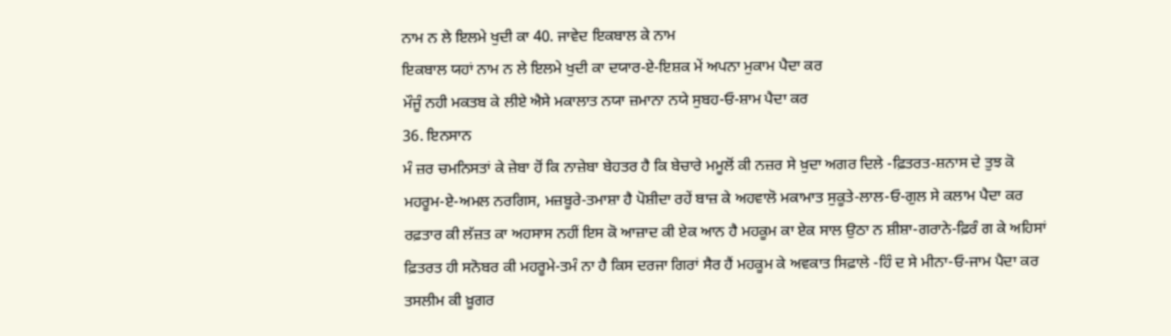ਨਾਮ ਨ ਲੇ ਇਲਮੇ ਖੁਦੀ ਕਾ 40. ਜਾਵੇਦ ਇਕਬਾਲ ਕੇ ਨਾਮ
ਇਕਬਾਲ ਯਹਾਂ ਨਾਮ ਨ ਲੇ ਇਲਮੇ ਖੁਦੀ ਕਾ ਦਯਾਰ-ਏ-ਇਸ਼ਕ ਮੇਂ ਅਪਨਾ ਮੁਕਾਮ ਪੈਦਾ ਕਰ
ਮੌਜੂੰ ਨਹੀ ਮਕਤਬ ਕੇ ਲੀਏ ਐਸੇ ਮਕਾਲਾਤ ਨਯਾ ਜ਼ਮਾਨਾ ਨਯੇ ਸੁਬਹ-ਓ-ਸ਼ਾਮ ਪੈਦਾ ਕਰ
36. ਇਨਸਾਨ
ਮੰ ਜ਼ਰ ਚਮਨਿਸਤਾਂ ਕੇ ਜ਼ੇਬਾ ਹੋਂ ਕਿ ਨਾਜ਼ੇਬਾ ਬੇਹਤਰ ਹੈ ਕਿ ਬੇਚਾਰੇ ਮਮੂਲੋਂ ਕੀ ਨਜ਼ਰ ਸੇ ਖ਼ੁਦਾ ਅਗਰ ਦਿਲੇ -ਫ਼ਿਤਰਤ-ਸ਼ਨਾਸ ਦੇ ਤੁਝ ਕੋ
ਮਹਰੂਮ-ਏ-ਅਮਲ ਨਰਗਿਸ, ਮਜ਼ਬੂਰੇ-ਤਮਾਸ਼ਾ ਹੈ ਪੋਸ਼ੀਦਾ ਰਹੇਂ ਬਾਜ਼ ਕੇ ਅਹਵਾਲੋ ਮਕਾਮਾਤ ਸੁਕੂਤੇ-ਲਾਲ-ਓ-ਗੁਲ ਸੇ ਕਲਾਮ ਪੈਦਾ ਕਰ
ਰਫ਼ਤਾਰ ਕੀ ਲੱਜ਼ਤ ਕਾ ਅਹਸਾਸ ਨਹੀਂ ਇਸ ਕੋ ਆਜ਼ਾਦ ਕੀ ਏਕ ਆਨ ਹੈ ਮਹਕੂਮ ਕਾ ਏਕ ਸਾਲ ਉਠਾ ਨ ਸ਼ੀਸ਼ਾ-ਗਰਾਨੇ-ਫ਼ਿਰੰ ਗ ਕੇ ਅਹਿਸਾਂ
ਫ਼ਿਤਰਤ ਹੀ ਸਨੋਬਰ ਕੀ ਮਹਰੂਮੇ-ਤਮੰ ਨਾ ਹੈ ਕਿਸ ਦਰਜਾ ਗਿਰਾਂ ਸੈਰ ਹੈਂ ਮਹਕੂਮ ਕੇ ਅਵਕਾਤ ਸਿਫ਼ਾਲੇ -ਹਿੰ ਦ ਸੇ ਮੀਨਾ-ਓ-ਜਾਮ ਪੈਦਾ ਕਰ
ਤਸਲੀਮ ਕੀ ਖ਼ੂਗਰ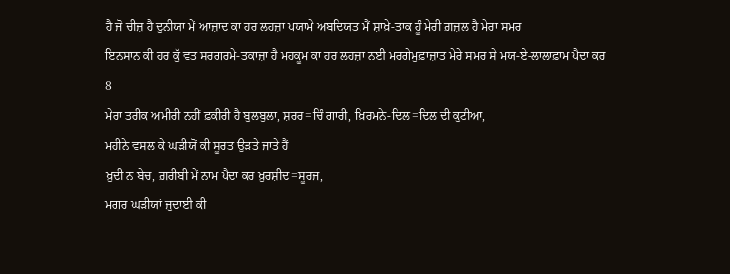ਹੈ ਜੋ ਚੀਜ਼ ਹੈ ਦੁਨੀਯਾ ਮੇਂ ਆਜ਼ਾਦ ਕਾ ਹਰ ਲਹਜ਼ਾ ਪਯਾਮੇ ਅਬਦਿਯਤ ਮੈਂ ਸ਼ਾਖ਼ੇ-ਤਾਕ ਹੂੰ ਮੇਰੀ ਗ਼ਜ਼ਲ ਹੈ ਮੇਰਾ ਸਮਰ
ਇਨਸਾਨ ਕੀ ਹਰ ਕੁੱ ਵਤ ਸਰਗਰਮੇ-ਤਕਾਜ਼ਾ ਹੈ ਮਹਕੂਮ ਕਾ ਹਰ ਲਹਜ਼ਾ ਨਈ ਮਰਗੇਮੁਫ਼ਾਜ਼ਾਤ ਮੇਰੇ ਸਮਰ ਸੇ ਮਯ-ਏ-ਲਾਲਾਫ਼ਾਮ ਪੈਦਾ ਕਰ
8
ਮੇਰਾ ਤਰੀਕ ਅਮੀਰੀ ਨਹੀਂ ਫ਼ਕੀਰੀ ਹੈ ਬੁਲਬੁਲਾ, ਸ਼ਰਰ=ਚਿੰ ਗਾਰੀ, ਖ਼ਿਰਮਨੇ-ਦਿਲ=ਦਿਲ ਦੀ ਕੁਟੀਆ,
ਮਹੀਨੇ ਵਸਲ ਕੇ ਘੜੀਯੋਂ ਕੀ ਸੂਰਤ ਉੜਤੇ ਜਾਤੇ ਹੈਂ
ਖ਼ੁਦੀ ਨ ਬੇਚ, ਗ਼ਰੀਬੀ ਮੇਂ ਨਾਮ ਪੈਦਾ ਕਰ ਖ਼ੁਰਸ਼ੀਦ=ਸੂਰਜ,
ਮਗਰ ਘੜੀਯਾਂ ਜੁਦਾਈ ਕੀ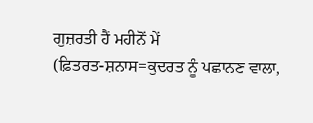ਗੁਜ਼ਰਤੀ ਹੈਂ ਮਹੀਨੋਂ ਮੇਂ
(ਫ਼ਿਤਰਤ-ਸ਼ਨਾਸ=ਕੁਦਰਤ ਨੂੰ ਪਛਾਨਣ ਵਾਲਾ,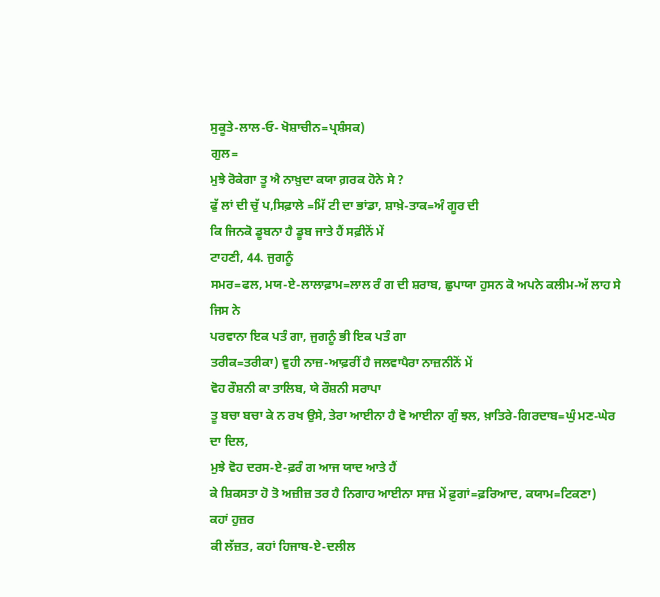ਸੁਕੂਤੇ-ਲਾਲ-ਓ- ਖੋਸ਼ਾਚੀਨ=ਪ੍ਰਸ਼ੰਸਕ)
ਗੁਲ=
ਮੁਝੇ ਰੋਕੇਗਾ ਤੂ ਐ ਨਾਖ਼ੁਦਾ ਕਯਾ ਗ਼ਰਕ ਹੋਨੇ ਸੇ ?
ਫੁੱ ਲਾਂ ਦੀ ਚੁੱ ਪ,ਸਿਫ਼ਾਲੇ =ਮਿੱ ਟੀ ਦਾ ਭਾਂਡਾ, ਸ਼ਾਖ਼ੇ-ਤਾਕ=ਅੰ ਗੂਰ ਦੀ
ਕਿ ਜਿਨਕੋ ਡੂਬਨਾ ਹੈ ਡੂਬ ਜਾਤੇ ਹੈਂ ਸਫ਼ੀਨੋਂ ਮੇਂ
ਟਾਹਣੀ, 44. ਜੁਗਨੂੰ
ਸਮਰ=ਫਲ, ਮਯ-ਏ-ਲਾਲਾਫ਼ਾਮ=ਲਾਲ ਰੰ ਗ ਦੀ ਸ਼ਰਾਬ, ਛੁਪਾਯਾ ਹੁਸਨ ਕੋ ਅਪਨੇ ਕਲੀਮ-ਅੱ ਲਾਹ ਸੇ ਜਿਸ ਨੇ
ਪਰਵਾਨਾ ਇਕ ਪਤੰ ਗਾ, ਜੁਗਨੂੰ ਭੀ ਇਕ ਪਤੰ ਗਾ
ਤਰੀਕ=ਤਰੀਕਾ) ਵੁਹੀ ਨਾਜ਼-ਆਫ਼ਰੀਂ ਹੈ ਜਲਵਾਪੈਰਾ ਨਾਜ਼ਨੀਨੋਂ ਮੇਂ
ਵੋਹ ਰੌਸ਼ਨੀ ਕਾ ਤਾਲਿਬ, ਯੇ ਰੌਸ਼ਨੀ ਸਰਾਪਾ
ਤੂ ਬਚਾ ਬਚਾ ਕੇ ਨ ਰਖ ਉਸੇ, ਤੇਰਾ ਆਈਨਾ ਹੈ ਵੋ ਆਈਨਾ ਗੁੰ ਝਲ, ਖ਼ਾਤਿਰੇ-ਗਿਰਦਾਬ=ਘੁੰ ਮਣ-ਘੇਰ ਦਾ ਦਿਲ,
ਮੁਝੇ ਵੋਹ ਦਰਸ-ਏ-ਫ਼ਰੰ ਗ ਆਜ ਯਾਦ ਆਤੇ ਹੈਂ
ਕੇ ਸ਼ਿਕਸਤਾ ਹੋ ਤੋ ਅਜ਼ੀਜ਼ ਤਰ ਹੈ ਨਿਗਾਹ ਆਈਨਾ ਸਾਜ਼ ਮੇਂ ਫ਼ੁਗਾਂ=ਫ਼ਰਿਆਦ, ਕਯਾਮ=ਟਿਕਣਾ)
ਕਹਾਂ ਹੁਜ਼ਰ
ਕੀ ਲੱਜ਼ਤ, ਕਹਾਂ ਹਿਜਾਬ-ਏ-ਦਲੀਲ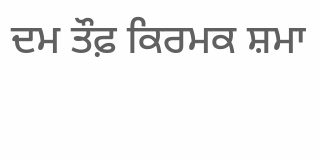ਦਮ ਤੌਫ਼ ਕਿਰਮਕ ਸ਼ਮਾ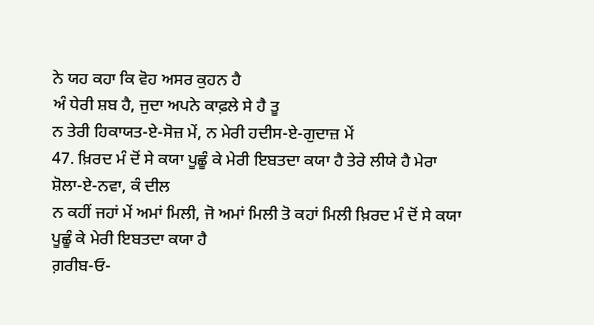ਨੇ ਯਹ ਕਹਾ ਕਿ ਵੋਹ ਅਸਰ ਕੁਹਨ ਹੈ
ਅੰ ਧੇਰੀ ਸ਼ਬ ਹੈ, ਜੁਦਾ ਅਪਨੇ ਕਾਫ਼ਲੇ ਸੇ ਹੈ ਤੂ
ਨ ਤੇਰੀ ਹਿਕਾਯਤ-ਏ-ਸੋਜ਼ ਮੇਂ, ਨ ਮੇਰੀ ਹਦੀਸ-ਏ-ਗੁਦਾਜ਼ ਮੇਂ
47. ਖ਼ਿਰਦ ਮੰ ਦੋਂ ਸੇ ਕਯਾ ਪੂਛੂੰ ਕੇ ਮੇਰੀ ਇਬਤਦਾ ਕਯਾ ਹੈ ਤੇਰੇ ਲੀਯੇ ਹੈ ਮੇਰਾ ਸ਼ੋਲਾ-ਏ-ਨਵਾ, ਕੰ ਦੀਲ
ਨ ਕਹੀਂ ਜਹਾਂ ਮੇਂ ਅਮਾਂ ਮਿਲੀ, ਜੋ ਅਮਾਂ ਮਿਲੀ ਤੋ ਕਹਾਂ ਮਿਲੀ ਖ਼ਿਰਦ ਮੰ ਦੋਂ ਸੇ ਕਯਾ ਪੂਛੂੰ ਕੇ ਮੇਰੀ ਇਬਤਦਾ ਕਯਾ ਹੈ
ਗ਼ਰੀਬ-ਓ-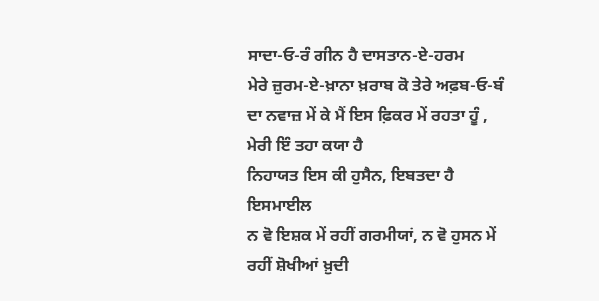ਸਾਦਾ-ਓ-ਰੰ ਗੀਨ ਹੈ ਦਾਸਤਾਨ-ਏ-ਹਰਮ
ਮੇਰੇ ਜ਼ੁਰਮ-ਏ-ਖ਼ਾਨਾ ਖ਼ਰਾਬ ਕੋ ਤੇਰੇ ਅਫ਼ਬ-ਓ-ਬੰ ਦਾ ਨਵਾਜ਼ ਮੇਂ ਕੇ ਮੈਂ ਇਸ ਫ਼ਿਕਰ ਮੇਂ ਰਹਤਾ ਹੂੰ , ਮੇਰੀ ਇੰ ਤਹਾ ਕਯਾ ਹੈ
ਨਿਹਾਯਤ ਇਸ ਕੀ ਹੁਸੈਨ, ਇਬਤਦਾ ਹੈ ਇਸਮਾਈਲ
ਨ ਵੋ ਇਸ਼ਕ ਮੇਂ ਰਹੀਂ ਗਰਮੀਯਾਂ, ਨ ਵੋ ਹੁਸਨ ਮੇਂ ਰਹੀਂ ਸ਼ੋਖੀਆਂ ਖ਼ੁਦੀ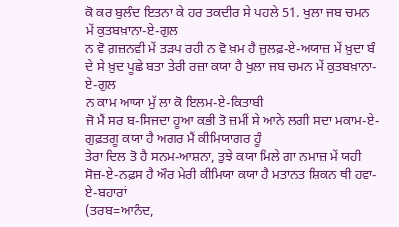ਕੋ ਕਰ ਬੁਲੰਦ ਇਤਨਾ ਕੇ ਹਰ ਤਕਦੀਰ ਸੇ ਪਹਲੇ 51. ਖੁਲਾ ਜਬ ਚਮਨ ਮੇਂ ਕੁਤਬਖ਼ਾਨਾ-ਏ-ਗੁਲ
ਨ ਵੋ ਗ਼ਜ਼ਨਵੀ ਮੇਂ ਤੜਪ ਰਹੀ ਨ ਵੋ ਖ਼ਮ ਹੈ ਜ਼ੁਲਫ਼-ਏ-ਅਯਾਜ਼ ਮੇਂ ਖ਼ੁਦਾ ਬੰ ਦੇ ਸੇ ਖ਼ੁਦ ਪੂਛੇ ਬਤਾ ਤੇਰੀ ਰਜ਼ਾ ਕਯਾ ਹੈ ਖੁਲਾ ਜਬ ਚਮਨ ਮੇਂ ਕੁਤਬਖ਼ਾਨਾ-ਏ-ਗੁਲ
ਨ ਕਾਮ ਆਯਾ ਮੁੱ ਲਾ ਕੋ ਇਲਮ-ਏ-ਕਿਤਾਬੀ
ਜੋ ਮੈਂ ਸਰ ਬ-ਸਿਜਦਾ ਹੂਆ ਕਭੀ ਤੋ ਜ਼ਮੀਂ ਸੇ ਆਨੇ ਲਗੀ ਸਦਾ ਮਕਾਮ-ਏ-ਗੁਫ਼ਤਗੂ ਕਯਾ ਹੈ ਅਗਰ ਮੈਂ ਕੀਮਿਯਾਗਰ ਹੂੰ
ਤੇਰਾ ਦਿਲ ਤੋ ਹੈ ਸਨਮ-ਆਸ਼ਨਾ, ਤੁਝੇ ਕਯਾ ਮਿਲੇ ਗਾ ਨਮਾਜ਼ ਮੇਂ ਯਹੀ ਸੋਜ਼-ਏ-ਨਫ਼ਸ ਹੈ ਔਰ ਮੇਰੀ ਕੀਮਿਯਾ ਕਯਾ ਹੈ ਮਤਾਨਤ ਸ਼ਿਕਨ ਥੀ ਹਵਾ-ਏ-ਬਹਾਰਾਂ
(ਤਰਬ=ਆਨੰਦ,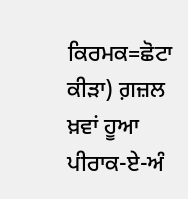ਕਿਰਮਕ=ਛੋਟਾ ਕੀੜਾ) ਗ਼ਜ਼ਲ ਖ਼ਵਾਂ ਹੂਆ ਪੀਰਾਕ-ਏ-ਅੰ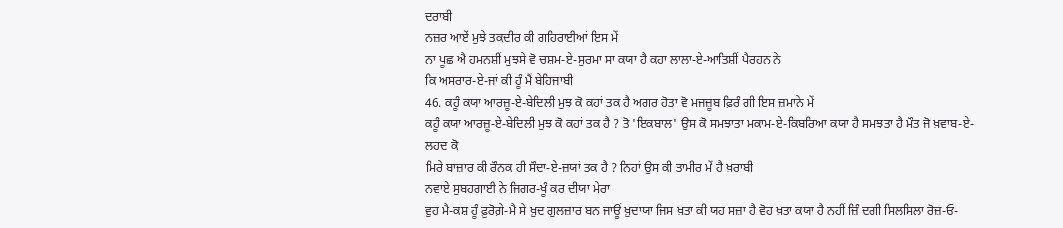ਦਰਾਬੀ
ਨਜ਼ਰ ਆਏਂ ਮੁਝੇ ਤਕਦੀਰ ਕੀ ਗਹਿਰਾਈਆਂ ਇਸ ਮੇਂ
ਨਾ ਪੂਛ ਐ ਹਮਨਸ਼ੀਂ ਮੁਝਸੇ ਵੋ ਚਸ਼ਮ-ਏ-ਸੁਰਮਾ ਸਾ ਕਯਾ ਹੈ ਕਹਾ ਲਾਲਾ-ਏ-ਆਤਿਸ਼ੀਂ ਪੈਰਹਨ ਨੇ
ਕਿ ਅਸਰਾਰ-ਏ-ਜਾਂ ਕੀ ਹੂੰ ਮੈਂ ਬੇਹਿਜਾਬੀ
46. ਕਹੂੰ ਕਯਾ ਆਰਜ਼ੂ-ਏ-ਬੇਦਿਲੀ ਮੁਝ ਕੋ ਕਹਾਂ ਤਕ ਹੈ ਅਗਰ ਹੋਤਾ ਵੋ ਮਜਜ਼ੂਬ ਫ਼ਿਰੰ ਗੀ ਇਸ ਜ਼ਮਾਨੇ ਮੇਂ
ਕਹੂੰ ਕਯਾ ਆਰਜ਼ੂ-ਏ-ਬੇਦਿਲੀ ਮੁਝ ਕੋ ਕਹਾਂ ਤਕ ਹੈ ? ਤੋ 'ਇਕਬਾਲ' ਉਸ ਕੋ ਸਮਝਾਤਾ ਮਕਾਮ-ਏ-ਕਿਬਰਿਆ ਕਯਾ ਹੈ ਸਮਝਤਾ ਹੈ ਮੌਤ ਜੋ ਖ਼ਵਾਬ-ਏ-ਲਹਦ ਕੋ
ਮਿਰੇ ਬਾਜ਼ਾਰ ਕੀ ਰੌਨਕ ਹੀ ਸੌਦਾ-ਏ-ਜ਼ਯਾਂ ਤਕ ਹੈ ? ਨਿਹਾਂ ਉਸ ਕੀ ਤਾਮੀਰ ਮੇਂ ਹੈ ਖ਼ਰਾਬੀ
ਨਵਾਏ ਸੁਬਹਗਾਈ ਨੇ ਜਿਗਰ-ਖੂੰ ਕਰ ਦੀਯਾ ਮੇਰਾ
ਵੁਹ ਮੈ-ਕਸ਼ ਹੂੰ ਫ਼ੁਰੋਗ਼ੇ-ਮੈ ਸੇ ਖ਼ੁਦ ਗੁਲਜ਼ਾਰ ਬਨ ਜਾਊਂ ਖ਼ੁਦਾਯਾ ਜਿਸ ਖ਼ਤਾ ਕੀ ਯਹ ਸਜ਼ਾ ਹੈ ਵੋਹ ਖ਼ਤਾ ਕਯਾ ਹੈ ਨਹੀਂ ਜ਼ਿੰ ਦਗੀ ਸਿਲਸਿਲਾ ਰੋਜ਼-ਓ-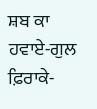ਸ਼ਬ ਕਾ
ਹਵਾਏ-ਗੁਲ ਫ਼ਿਰਾਕੇ-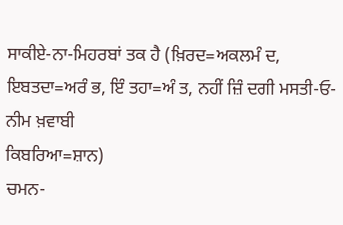ਸਾਕੀਏ-ਨਾ-ਮਿਹਰਬਾਂ ਤਕ ਹੈ (ਖ਼ਿਰਦ=ਅਕਲਮੰ ਦ, ਇਬਤਦਾ=ਅਰੰ ਭ, ਇੰ ਤਹਾ=ਅੰ ਤ, ਨਹੀਂ ਜ਼ਿੰ ਦਗੀ ਮਸਤੀ-ਓ-ਨੀਮ ਖ਼ਵਾਬੀ
ਕਿਬਰਿਆ=ਸ਼ਾਨ)
ਚਮਨ-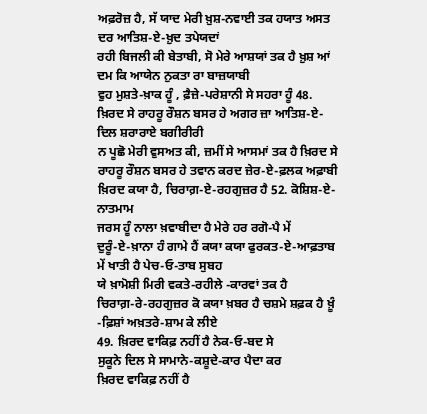ਅਫ਼ਰੋਜ਼ ਹੈ, ਸੱ ਯਾਦ ਮੇਰੀ ਖ਼ੁਸ਼-ਨਵਾਈ ਤਕ ਹਯਾਤ ਅਸਤ ਦਰ ਆਤਿਸ਼-ਏ-ਖ਼ੁਦ ਤਪੇਯਦਾਂ
ਰਹੀ ਬਿਜਲੀ ਕੀ ਬੇਤਾਬੀ, ਸੋ ਮੇਰੇ ਆਸ਼ਯਾਂ ਤਕ ਹੈ ਖ਼ੁਸ਼ ਆਂ ਦਮ ਕਿ ਆਯੇਨ ਨੁਕਤਾ ਰਾ ਬਾਜ਼ਯਾਬੀ
ਵੁਹ ਮੁਸ਼ਤੇ-ਖ਼ਾਕ ਹੂੰ , ਫ਼ੈਜ਼ੇ-ਪਰੇਸ਼ਾਨੀ ਸੇ ਸਹਰਾ ਹੂੰ 48. ਖ਼ਿਰਦ ਸੇ ਰਾਹਰੂ ਰੌਸ਼ਨ ਬਸਰ ਹੇ ਅਗਰ ਜ਼ਾ ਆਤਿਸ਼-ਏ-ਦਿਲ ਸ਼ਰਾਰਾਏ ਬਗੀਰੀਰੀ
ਨ ਪੂਛੋ ਮੇਰੀ ਵੁਸਅਤ ਕੀ, ਜ਼ਮੀਂ ਸੇ ਆਸਮਾਂ ਤਕ ਹੈ ਖ਼ਿਰਦ ਸੇ ਰਾਹਰੂ ਰੌਸ਼ਨ ਬਸਰ ਹੇ ਤਵਾਨ ਕਰਦ ਜ਼ੇਰ-ਏ-ਫ਼ਲਕ ਅਫ਼ਾਬੀ
ਖ਼ਿਰਦ ਕਯਾ ਹੈ, ਚਿਰਾਗ਼-ਏ-ਰਹਗੁਜ਼ਰ ਹੈ 52. ਕੋਸ਼ਿਸ਼-ਏ-ਨਾਤਮਾਮ
ਜਰਸ ਹੂੰ ਨਾਲਾ ਖ਼ਵਾਬੀਦਾ ਹੈ ਮੇਰੇ ਹਰ ਰਗੋ-ਪੈ ਮੇਂ
ਦੁਰੂੰ-ਏ-ਖ਼ਾਨਾ ਹੰ ਗਾਮੇ ਹੈਂ ਕਯਾ ਕਯਾ ਫੁਰਕਤ-ਏ-ਆਫ਼ਤਾਬ ਮੇਂ ਖਾਤੀ ਹੈ ਪੇਚ-ਓ-ਤਾਬ ਸੁਬਹ
ਯੇ ਖ਼ਾਮੋਸ਼ੀ ਮਿਰੀ ਵਕਤੇ-ਰਹੀਲੇ -ਕਾਰਵਾਂ ਤਕ ਹੈ
ਚਿਰਾਗ਼-ਰੇ-ਰਹਗੁਜ਼ਰ ਕੋ ਕਯਾ ਖ਼ਬਰ ਹੈ ਚਸ਼ਮੇ ਸ਼ਫ਼ਕ ਹੈ ਖ਼ੂੰ -ਫ਼ਿਸ਼ਾਂ ਅਖ਼ਤਰੇ-ਸ਼ਾਮ ਕੇ ਲੀਏ
49. ਖ਼ਿਰਦ ਵਾਕਿਫ਼ ਨਹੀਂ ਹੈ ਨੇਕ-ਓ-ਬਦ ਸੇ
ਸੁਕੂਨੇ ਦਿਲ ਸੇ ਸਾਮਾਨੇ-ਕਸ਼ੂਦੇ-ਕਾਰ ਪੈਦਾ ਕਰ
ਖ਼ਿਰਦ ਵਾਕਿਫ਼ ਨਹੀਂ ਹੈ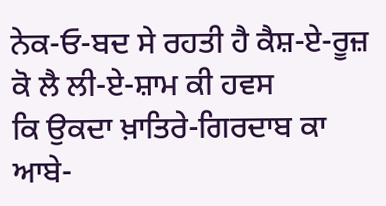ਨੇਕ-ਓ-ਬਦ ਸੇ ਰਹਤੀ ਹੈ ਕੈਸ਼-ਏ-ਰੂਜ਼ ਕੋ ਲੈ ਲੀ-ਏ-ਸ਼ਾਮ ਕੀ ਹਵਸ
ਕਿ ਉਕਦਾ ਖ਼ਾਤਿਰੇ-ਗਿਰਦਾਬ ਕਾ ਆਬੇ-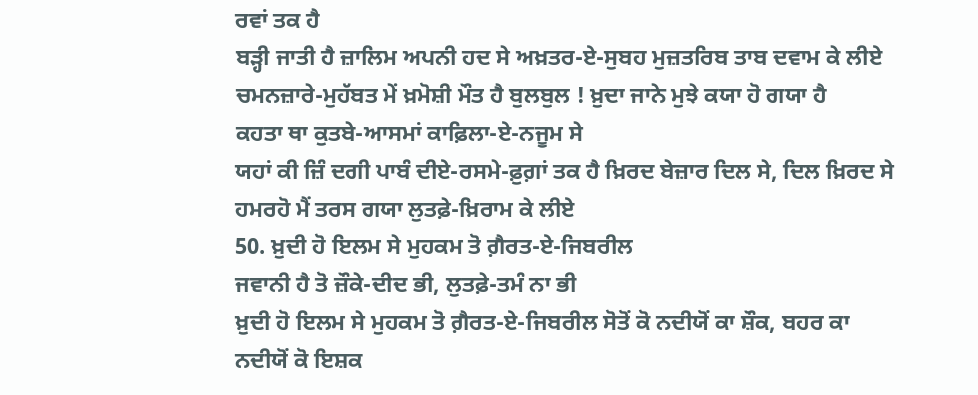ਰਵਾਂ ਤਕ ਹੈ
ਬੜ੍ਹੀ ਜਾਤੀ ਹੈ ਜ਼ਾਲਿਮ ਅਪਨੀ ਹਦ ਸੇ ਅਖ਼ਤਰ-ਏ-ਸੁਬਹ ਮੁਜ਼ਤਰਿਬ ਤਾਬ ਦਵਾਮ ਕੇ ਲੀਏ
ਚਮਨਜ਼ਾਰੇ-ਮੁਹੱਬਤ ਮੇਂ ਖ਼ਮੋਸ਼ੀ ਮੌਤ ਹੈ ਬੁਲਬੁਲ ! ਖ਼ੁਦਾ ਜਾਨੇ ਮੁਝੇ ਕਯਾ ਹੋ ਗਯਾ ਹੈ
ਕਹਤਾ ਥਾ ਕੁਤਬੇ-ਆਸਮਾਂ ਕਾਫ਼ਿਲਾ-ਏ-ਨਜੂਮ ਸੇ
ਯਹਾਂ ਕੀ ਜ਼ਿੰ ਦਗੀ ਪਾਬੰ ਦੀਏ-ਰਸਮੇ-ਫ਼ੁਗ਼ਾਂ ਤਕ ਹੈ ਖ਼ਿਰਦ ਬੇਜ਼ਾਰ ਦਿਲ ਸੇ, ਦਿਲ ਖ਼ਿਰਦ ਸੇ
ਹਮਰਹੋ ਮੈਂ ਤਰਸ ਗਯਾ ਲੁਤਫ਼ੇ-ਖ਼ਿਰਾਮ ਕੇ ਲੀਏ
50. ਖ਼ੁਦੀ ਹੋ ਇਲਮ ਸੇ ਮੁਹਕਮ ਤੋ ਗ਼ੈਰਤ-ਏ-ਜਿਬਰੀਲ
ਜਵਾਨੀ ਹੈ ਤੋ ਜ਼ੌਕੇ-ਦੀਦ ਭੀ, ਲੁਤਫ਼ੇ-ਤਮੰ ਨਾ ਭੀ
ਖ਼ੁਦੀ ਹੋ ਇਲਮ ਸੇ ਮੁਹਕਮ ਤੋ ਗ਼ੈਰਤ-ਏ-ਜਿਬਰੀਲ ਸੋਤੋਂ ਕੋ ਨਦੀਯੋਂ ਕਾ ਸ਼ੌਕ, ਬਹਰ ਕਾ ਨਦੀਯੋਂ ਕੋ ਇਸ਼ਕ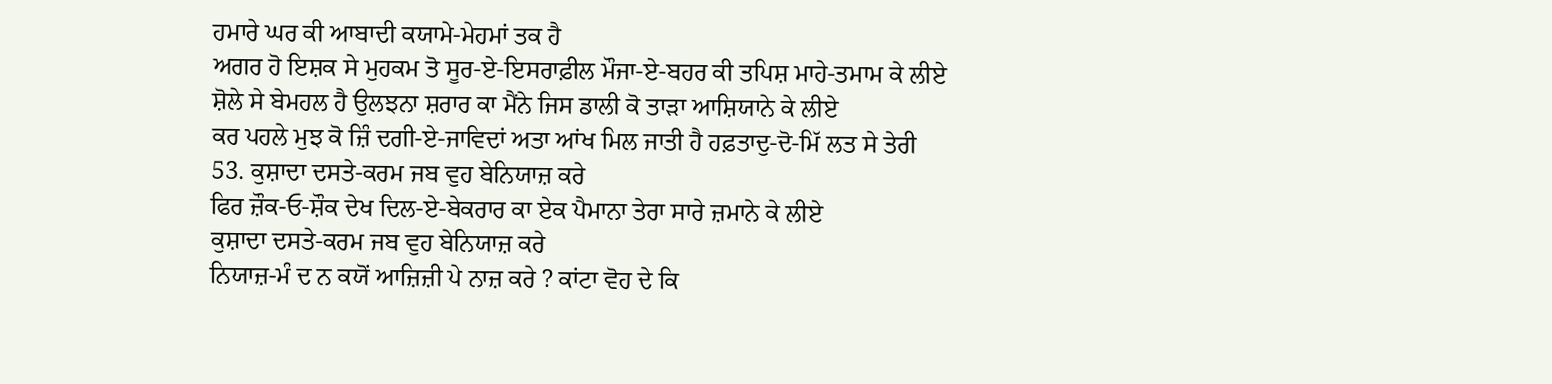ਹਮਾਰੇ ਘਰ ਕੀ ਆਬਾਦੀ ਕਯਾਮੇ-ਮੇਹਮਾਂ ਤਕ ਹੈ
ਅਗਰ ਹੋ ਇਸ਼ਕ ਸੇ ਮੁਹਕਮ ਤੋ ਸੂਰ-ਏ-ਇਸਰਾਫ਼ੀਲ ਮੌਜਾ-ਏ-ਬਹਰ ਕੀ ਤਪਿਸ਼ ਮਾਹੇ-ਤਮਾਮ ਕੇ ਲੀਏ
ਸ਼ੋਲੇ ਸੇ ਬੇਮਹਲ ਹੈ ਉਲਝਨਾ ਸ਼ਰਾਰ ਕਾ ਮੈਂਨੇ ਜਿਸ ਡਾਲੀ ਕੋ ਤਾੜਾ ਆਸ਼ਿਯਾਨੇ ਕੇ ਲੀਏ
ਕਰ ਪਹਲੇ ਮੁਝ ਕੋ ਜ਼ਿੰ ਦਗੀ-ਏ-ਜਾਵਿਦਾਂ ਅਤਾ ਆਂਖ ਮਿਲ ਜਾਤੀ ਹੈ ਹਫ਼ਤਾਦੁ-ਦੋ-ਮਿੱ ਲਤ ਸੇ ਤੇਰੀ
53. ਕੁਸ਼ਾਦਾ ਦਸਤੇ-ਕਰਮ ਜਬ ਵੁਹ ਬੇਨਿਯਾਜ਼ ਕਰੇ
ਫਿਰ ਜ਼ੌਕ-ਓ-ਸ਼ੌਕ ਦੇਖ ਦਿਲ-ਏ-ਬੇਕਰਾਰ ਕਾ ਏਕ ਪੈਮਾਨਾ ਤੇਰਾ ਸਾਰੇ ਜ਼ਮਾਨੇ ਕੇ ਲੀਏ
ਕੁਸ਼ਾਦਾ ਦਸਤੇ-ਕਰਮ ਜਬ ਵੁਹ ਬੇਨਿਯਾਜ਼ ਕਰੇ
ਨਿਯਾਜ਼-ਮੰ ਦ ਨ ਕਯੋਂ ਆਜ਼ਿਜ਼ੀ ਪੇ ਨਾਜ਼ ਕਰੇ ? ਕਾਂਟਾ ਵੋਹ ਦੇ ਕਿ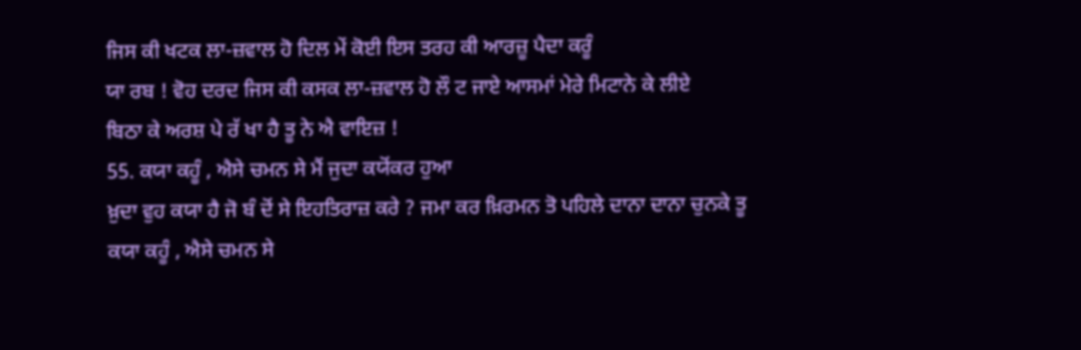ਜਿਸ ਕੀ ਖਟਕ ਲਾ-ਜ਼ਵਾਲ ਹੋ ਦਿਲ ਮੇਂ ਕੋਈ ਇਸ ਤਰਹ ਕੀ ਆਰਜ਼ੂ ਪੈਦਾ ਕਰੂੰ
ਯਾ ਰਬ ! ਵੋਹ ਦਰਦ ਜਿਸ ਕੀ ਕਸਕ ਲਾ-ਜ਼ਵਾਲ ਹੋ ਲੌ ਟ ਜਾਏ ਆਸਮਾਂ ਮੇਰੇ ਮਿਟਾਨੇ ਕੇ ਲੀਏ
ਬਿਠਾ ਕੇ ਅਰਸ਼ ਪੇ ਰੱ ਖਾ ਹੈ ਤੂ ਨੇ ਐ ਵਾਇਜ਼ !
55. ਕਯਾ ਕਹੂੰ , ਐਸੇ ਚਮਨ ਸੇ ਮੈਂ ਜੁਦਾ ਕਯੋਂਕਰ ਹੁਆ
ਖ਼ੁਦਾ ਵੁਹ ਕਯਾ ਹੈ ਜੋ ਬੰ ਦੋਂ ਸੇ ਇਹਤਿਰਾਜ਼ ਕਰੇ ? ਜਮਾ ਕਰ ਖ਼ਿਰਮਨ ਤੋ ਪਹਿਲੇ ਦਾਨਾ ਦਾਨਾ ਚੁਨਕੇ ਤੂ
ਕਯਾ ਕਹੂੰ , ਐਸੇ ਚਮਨ ਸੇ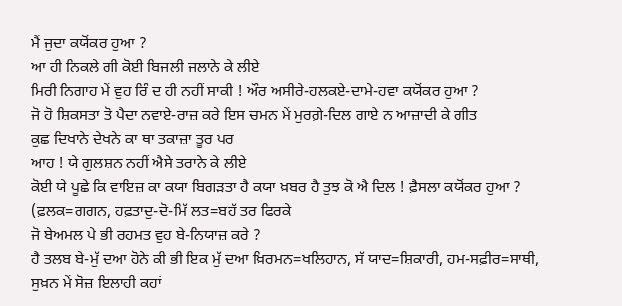ਮੈਂ ਜੁਦਾ ਕਯੋਂਕਰ ਹੁਆ ?
ਆ ਹੀ ਨਿਕਲੇ ਗੀ ਕੋਈ ਬਿਜਲੀ ਜਲਾਨੇ ਕੇ ਲੀਏ
ਮਿਰੀ ਨਿਗਾਹ ਮੇਂ ਵੁਹ ਰਿੰ ਦ ਹੀ ਨਹੀਂ ਸਾਕੀ ! ਔਰ ਅਸੀਰੇ-ਹਲਕਏ-ਦਾਮੇ-ਹਵਾ ਕਯੋਂਕਰ ਹੁਆ ?
ਜੋ ਹੋ ਸ਼ਿਕਸਤਾ ਤੋ ਪੈਦਾ ਨਵਾਏ-ਰਾਜ਼ ਕਰੇ ਇਸ ਚਮਨ ਮੇਂ ਮੁਰਗ਼ੇ-ਦਿਲ ਗਾਏ ਨ ਆਜ਼ਾਦੀ ਕੇ ਗੀਤ
ਕੁਛ ਦਿਖਾਨੇ ਦੇਖਨੇ ਕਾ ਥਾ ਤਕਾਜ਼ਾ ਤੂਰ ਪਰ
ਆਹ ! ਯੇ ਗੁਲਸ਼ਨ ਨਹੀਂ ਐਸੇ ਤਰਾਨੇ ਕੇ ਲੀਏ
ਕੋਈ ਯੇ ਪੂਛੇ ਕਿ ਵਾਇਜ਼ ਕਾ ਕਯਾ ਬਿਗੜਤਾ ਹੈ ਕਯਾ ਖ਼ਬਰ ਹੈ ਤੁਝ ਕੋ ਐ ਦਿਲ ! ਫ਼ੈਸਲਾ ਕਯੋਂਕਰ ਹੁਆ ?
(ਫ਼ਲਕ=ਗਗਨ, ਹਫ਼ਤਾਦੁ-ਦੋ-ਮਿੱ ਲਤ=ਬਹੱ ਤਰ ਫਿਰਕੇ
ਜੋ ਬੇਅਮਲ ਪੇ ਭੀ ਰਹਮਤ ਵੁਹ ਬੇ-ਨਿਯਾਜ਼ ਕਰੇ ?
ਹੈ ਤਲਬ ਬੇ-ਮੁੱ ਦਆ ਹੋਨੇ ਕੀ ਭੀ ਇਕ ਮੁੱ ਦਆ ਖ਼ਿਰਮਨ=ਖਲਿਹਾਨ, ਸੱ ਯਾਦ=ਸ਼ਿਕਾਰੀ, ਹਮ-ਸਫ਼ੀਰ=ਸਾਥੀ,
ਸੁਖ਼ਨ ਮੇਂ ਸੋਜ਼ ਇਲਾਹੀ ਕਹਾਂ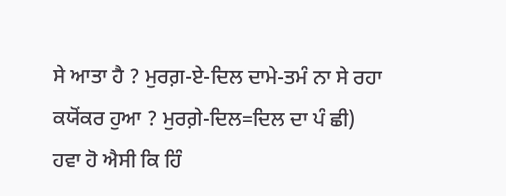ਸੇ ਆਤਾ ਹੈ ? ਮੁਰਗ਼-ਏ-ਦਿਲ ਦਾਮੇ-ਤਮੰ ਨਾ ਸੇ ਰਹਾ ਕਯੋਂਕਰ ਹੁਆ ? ਮੁਰਗ਼ੇ-ਦਿਲ=ਦਿਲ ਦਾ ਪੰ ਛੀ)
ਹਵਾ ਹੋ ਐਸੀ ਕਿ ਹਿੰ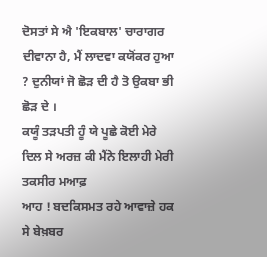ਦੋਸਤਾਂ ਸੇ ਐ 'ਇਕਬਾਲ' ਚਾਰਾਗਰ ਦੀਵਾਨਾ ਹੈ, ਮੈਂ ਲਾਦਵਾ ਕਯੋਂਕਰ ਹੁਆ ? ਦੁਨੀਯਾਂ ਜੋ ਛੋੜ ਦੀ ਹੈ ਤੋ ਉਕਬਾ ਭੀ ਛੋੜ ਦੇ ।
ਕਯੂੰ ਤੜਪਤੀ ਹੂੰ ਯੇ ਪੂਛੇ ਕੋਈ ਮੇਰੇ ਦਿਲ ਸੇ ਅਰਜ਼ ਕੀ ਮੈਂਨੇ ਇਲਾਹੀ ਮੇਰੀ ਤਕਸੀਰ ਮਆਫ਼
ਆਹ ! ਬਦਕਿਸਮਤ ਰਹੇ ਆਵਾਜ਼ੇ ਹਕ ਸੇ ਬੇਖ਼ਬਰ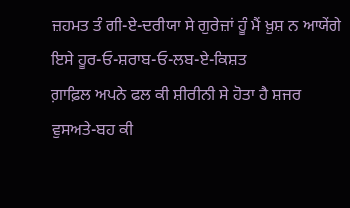ਜ਼ਹਮਤ ਤੰ ਗੀ-ਏ-ਦਰੀਯਾ ਸੇ ਗੁਰੇਜ਼ਾਂ ਹੂੰ ਮੈਂ ਖ਼ੁਸ਼ ਨ ਆਯੇਂਗੇ ਇਸੇ ਹੂਰ-ਓ-ਸ਼ਰਾਬ-ਓ-ਲਬ-ਏ-ਕਿਸ਼ਤ
ਗ਼ਾਫ਼ਿਲ ਅਪਨੇ ਫਲ ਕੀ ਸ਼ੀਰੀਨੀ ਸੇ ਹੋਤਾ ਹੈ ਸ਼ਜਰ
ਵੁਸਅਤੇ-ਬਹ ਕੀ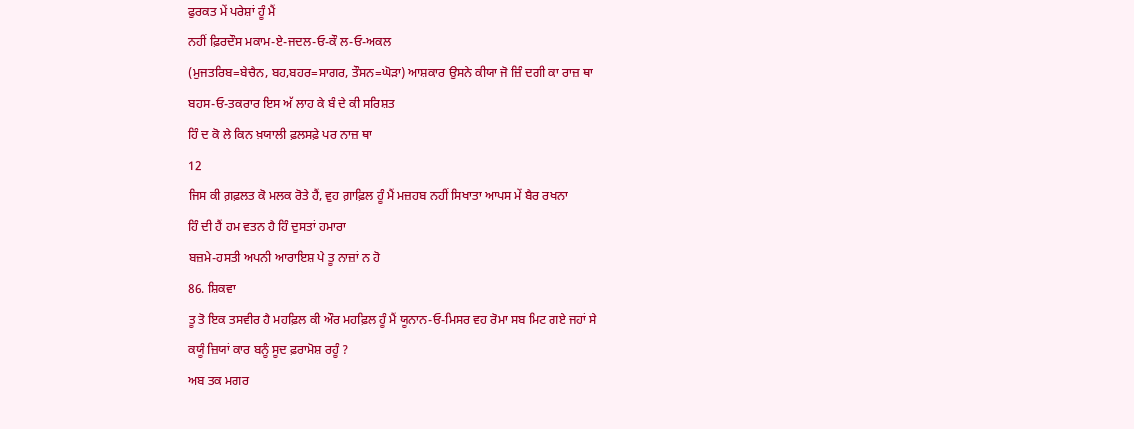ਫੁਰਕਤ ਮੇਂ ਪਰੇਸ਼ਾਂ ਹੂੰ ਮੈਂ
ਨਹੀਂ ਫ਼ਿਰਦੌਸ ਮਕਾਮ-ਏ-ਜਦਲ-ਓ-ਕੌ ਲ-ਓ-ਅਕਲ
(ਮੁਜਤਰਿਬ=ਬੇਚੈਨ, ਬਹ,ਬਹਰ=ਸਾਗਰ, ਤੌਸਨ=ਘੋੜਾ) ਆਸ਼ਕਾਰ ਉਸਨੇ ਕੀਯਾ ਜੋ ਜ਼ਿੰ ਦਗੀ ਕਾ ਰਾਜ਼ ਥਾ
ਬਹਸ-ਓ-ਤਕਰਾਰ ਇਸ ਅੱ ਲਾਹ ਕੇ ਬੰ ਦੇ ਕੀ ਸਰਿਸ਼ਤ
ਹਿੰ ਦ ਕੋ ਲੇ ਕਿਨ ਖ਼ਯਾਲੀ ਫ਼ਲਸਫ਼ੇ ਪਰ ਨਾਜ਼ ਥਾ
12
ਜਿਸ ਕੀ ਗ਼ਫ਼ਲਤ ਕੋ ਮਲਕ ਰੋਤੇ ਹੈਂ, ਵੁਹ ਗ਼ਾਫ਼ਿਲ ਹੂੰ ਮੈਂ ਮਜ਼ਹਬ ਨਹੀਂ ਸਿਖਾਤਾ ਆਪਸ ਮੇਂ ਬੈਰ ਰਖਨਾ
ਹਿੰ ਦੀ ਹੈਂ ਹਮ ਵਤਨ ਹੈ ਹਿੰ ਦੁਸਤਾਂ ਹਮਾਰਾ
ਬਜ਼ਮੇ-ਹਸਤੀ ਅਪਨੀ ਆਰਾਇਸ਼ ਪੇ ਤੂ ਨਾਜ਼ਾਂ ਨ ਹੋ
86. ਸ਼ਿਕਵਾ
ਤੂ ਤੋ ਇਕ ਤਸਵੀਰ ਹੈ ਮਹਫ਼ਿਲ ਕੀ ਔਰ ਮਹਫ਼ਿਲ ਹੂੰ ਮੈਂ ਯੂਨਾਨ-ਓ-ਮਿਸਰ ਵਹ ਰੋਮਾ ਸਬ ਮਿਟ ਗਏ ਜਹਾਂ ਸੇ
ਕਯੂੰ ਜ਼ਿਯਾਂ ਕਾਰ ਬਨੂੰ ਸੂਦ ਫ਼ਰਾਮੋਸ਼ ਰਹੂੰ ?
ਅਬ ਤਕ ਮਗਰ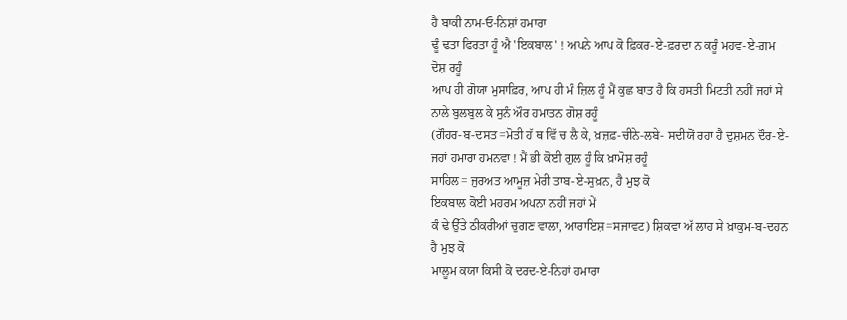ਹੈ ਬਾਕੀ ਨਾਮ-ਓ-ਨਿਸ਼ਾਂ ਹਮਾਰਾ
ਢੂੰ ਢਤਾ ਫਿਰਤਾ ਹੂੰ ਐ 'ਇਕਬਾਲ' ! ਅਪਨੇ ਆਪ ਕੋ ਫ਼ਿਕਰ-ਏ-ਫ਼ਰਦਾ ਨ ਕਰੂੰ ਮਹਵ-ਏ-ਗ਼ਮ ਦੋਸ਼ ਰਹੂੰ
ਆਪ ਹੀ ਗੋਯਾ ਮੁਸਾਫ਼ਿਰ, ਆਪ ਹੀ ਮੰ ਜ਼ਿਲ ਹੂੰ ਮੈਂ ਕੁਛ ਬਾਤ ਹੈ ਕਿ ਹਸਤੀ ਮਿਟਤੀ ਨਹੀਂ ਜਹਾਂ ਸੇ ਨਾਲੇ ਬੁਲਬੁਲ ਕੇ ਸੁਨੰ ਔਰ ਹਮਾਤਨ ਗੋਸ਼ ਰਹੂੰ
(ਗੌਹਰ-ਬ-ਦਸਤ=ਮੋਤੀ ਹੱ ਥ ਵਿੱ ਚ ਲੈ ਕੇ, ਖ਼ਜ਼ਫ਼-ਚੀਨੇ-ਲਬੇ- ਸਦੀਯੋਂ ਰਹਾ ਹੈ ਦੁਸ਼ਮਨ ਦੌਰ-ਏ-ਜਹਾਂ ਹਮਾਰਾ ਹਮਨਵਾ ! ਮੈਂ ਭੀ ਕੋਈ ਗੁਲ ਹੂੰ ਕਿ ਖ਼ਾਮੋਸ਼ ਰਹੂੰ
ਸਾਹਿਲ= ਜੁਰਅਤ ਆਮੂਜ਼ ਮੇਰੀ ਤਾਬ-ਏ-ਸੁਖ਼ਨ, ਹੈ ਮੁਝ ਕੋ
ਇਕਬਾਲ ਕੋਈ ਮਹਰਮ ਅਪਨਾ ਨਹੀਂ ਜਹਾਂ ਮੇਂ
ਕੰ ਢੇ ਉੱਤੇ ਠੀਕਰੀਆਂ ਚੁਗਣ ਵਾਲਾ, ਆਰਾਇਸ਼=ਸਜਾਵਟ) ਸ਼ਿਕਵਾ ਅੱ ਲਾਹ ਸੇ ਖ਼ਾਕੁਮ-ਬ-ਦਹਨ ਹੈ ਮੁਝ ਕੋ
ਮਾਲੂਮ ਕਯਾ ਕਿਸੀ ਕੋ ਦਰਦ-ਏ-ਨਿਹਾਂ ਹਮਾਰਾ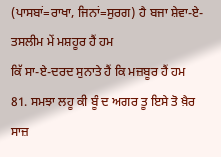(ਪਾਸਬਾਂ=ਰਾਖਾ, ਜਿਨਾਂ=ਸੁਰਗ) ਹੈ ਬਜਾ ਸ਼ੇਵਾ-ਏ-ਤਸਲੀਮ ਮੇਂ ਮਸ਼ਹੂਰ ਹੈਂ ਹਮ
ਕਿੱ ਸਾ-ਏ-ਦਰਦ ਸੁਨਾਤੇ ਹੈਂ ਕਿ ਮਜ਼ਬੂਰ ਹੈਂ ਹਮ
81. ਸਮਝਾ ਲਹੂ ਕੀ ਬੂੰ ਦ ਅਗਰ ਤੂ ਇਸੇ ਤੋ ਖ਼ੈਰ
ਸਾਜ਼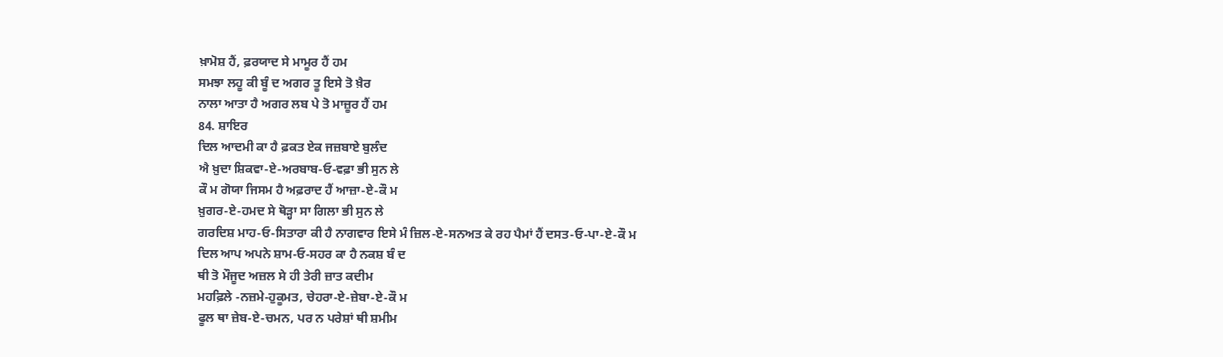ਖ਼ਾਮੋਸ਼ ਹੈਂ, ਫ਼ਰਯਾਦ ਸੇ ਮਾਮੂਰ ਹੈਂ ਹਮ
ਸਮਝਾ ਲਹੂ ਕੀ ਬੂੰ ਦ ਅਗਰ ਤੂ ਇਸੇ ਤੋ ਖ਼ੈਰ
ਨਾਲਾ ਆਤਾ ਹੈ ਅਗਰ ਲਬ ਪੇ ਤੋ ਮਾਜ਼ੂਰ ਹੈਂ ਹਮ
84. ਸ਼ਾਇਰ
ਦਿਲ ਆਦਮੀ ਕਾ ਹੈ ਫ਼ਕਤ ਏਕ ਜਜ਼ਬਾਏ ਬੁਲੰਦ
ਐ ਖ਼ੁਦਾ ਸ਼ਿਕਵਾ-ਏ-ਅਰਬਾਬ-ਓ-ਵਫ਼ਾ ਭੀ ਸੁਨ ਲੇ
ਕੌ ਮ ਗੋਯਾ ਜਿਸਮ ਹੈ ਅਫ਼ਰਾਦ ਹੈਂ ਆਜ਼ਾ-ਏ-ਕੌ ਮ
ਖ਼ੁਗਰ-ਏ-ਹਮਦ ਸੇ ਥੋੜ੍ਹਾ ਸਾ ਗਿਲਾ ਭੀ ਸੁਨ ਲੇ
ਗਰਦਿਸ਼ ਮਾਹ-ਓ-ਸਿਤਾਰਾ ਕੀ ਹੈ ਨਾਗਵਾਰ ਇਸੇ ਮੰ ਜ਼ਿਲ-ਏ-ਸਨਅਤ ਕੇ ਰਹ ਪੈਮਾਂ ਹੈਂ ਦਸਤ-ਓ-ਪਾ-ਏ-ਕੌ ਮ
ਦਿਲ ਆਪ ਅਪਨੇ ਸ਼ਾਮ-ਓ-ਸਹਰ ਕਾ ਹੈ ਨਕਸ਼ ਬੰ ਦ
ਥੀ ਤੋ ਮੌਜੂਦ ਅਜ਼ਲ ਸੇ ਹੀ ਤੇਰੀ ਜ਼ਾਤ ਕਦੀਮ
ਮਹਫ਼ਿਲੇ -ਨਜ਼ਮੇ-ਹੁਕੂਮਤ, ਚੇਹਰਾ-ਏ-ਜ਼ੇਬਾ-ਏ-ਕੌ ਮ
ਫੂਲ ਥਾ ਜ਼ੇਬ-ਏ-ਚਮਨ, ਪਰ ਨ ਪਰੇਸ਼ਾਂ ਥੀ ਸ਼ਮੀਮ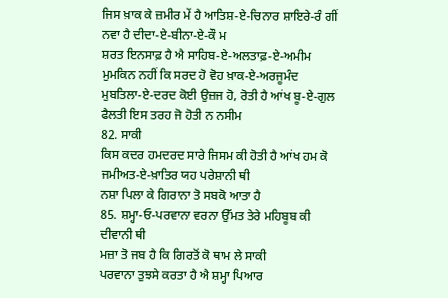ਜਿਸ ਖ਼ਾਕ ਕੇ ਜ਼ਮੀਰ ਮੇਂ ਹੈ ਆਤਿਸ਼-ਏ-ਚਿਨਾਰ ਸ਼ਾਇਰੇ-ਰੰ ਗੀਂ ਨਵਾ ਹੈ ਦੀਦਾ-ਏ-ਬੀਨਾ-ਏ-ਕੌ ਮ
ਸ਼ਰਤ ਇਨਸਾਫ਼ ਹੈ ਐ ਸਾਹਿਬ-ਏ-ਅਲਤਾਫ਼-ਏ-ਅਮੀਮ
ਮੁਮਕਿਨ ਨਹੀਂ ਕਿ ਸਰਦ ਹੋ ਵੋਹ ਖ਼ਾਕ-ਏ-ਅਰਜੂਮੰਦ
ਮੁਬਤਿਲਾ-ਏ-ਦਰਦ ਕੋਈ ਉਜ਼ਜ ਹੋ, ਰੋਤੀ ਹੈ ਆਂਖ ਬੂ-ਏ-ਗੁਲ ਫੈਲਤੀ ਇਸ ਤਰਹ ਜੋ ਹੋਤੀ ਨ ਨਸੀਮ
82. ਸਾਕੀ
ਕਿਸ ਕਦਰ ਹਮਦਰਦ ਸਾਰੇ ਜਿਸਮ ਕੀ ਹੋਤੀ ਹੈ ਆਂਖ ਹਮ ਕੋ ਜਮੀਅਤ-ਏ-ਖ਼ਾਤਿਰ ਯਹ ਪਰੇਸ਼ਾਨੀ ਥੀ
ਨਸ਼ਾ ਪਿਲਾ ਕੇ ਗਿਰਾਨਾ ਤੋ ਸਬਕੋ ਆਤਾ ਹੈ
85. ਸ਼ਮ੍ਹਾ-ਓ-ਪਰਵਾਨਾ ਵਰਨਾ ਉੱਮਤ ਤੇਰੇ ਮਹਿਬੂਬ ਕੀ ਦੀਵਾਨੀ ਥੀ
ਮਜ਼ਾ ਤੋ ਜਬ ਹੈ ਕਿ ਗਿਰਤੋਂ ਕੋ ਥਾਮ ਲੇ ਸਾਕੀ
ਪਰਵਾਨਾ ਤੁਝਸੇ ਕਰਤਾ ਹੈ ਐ ਸ਼ਮ੍ਹਾ ਪਿਆਰ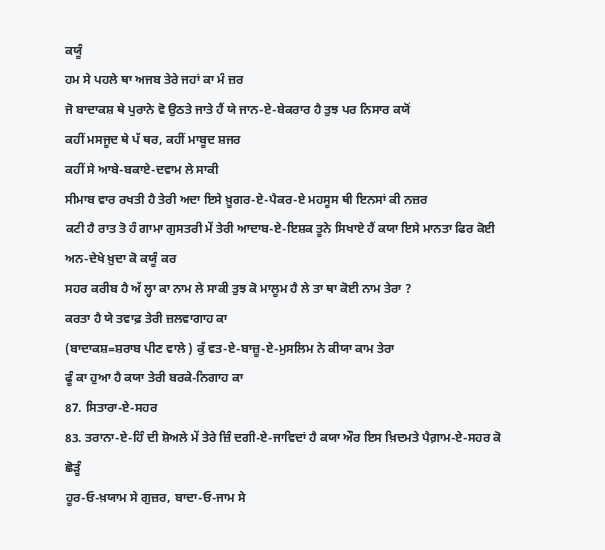ਕਯੂੰ
ਹਮ ਸੇ ਪਹਲੇ ਥਾ ਅਜਬ ਤੇਰੇ ਜਹਾਂ ਕਾ ਮੰ ਜ਼ਰ
ਜੋ ਬਾਦਾਕਸ਼ ਥੇ ਪੁਰਾਨੇ ਵੋ ਉਠਤੇ ਜਾਤੇ ਹੈਂ ਯੇ ਜਾਨ-ਏ-ਬੇਕਰਾਰ ਹੈ ਤੁਝ ਪਰ ਨਿਸਾਰ ਕਯੋਂ
ਕਹੀਂ ਮਸਜੂਦ ਥੇ ਪੱ ਥਰ, ਕਹੀਂ ਮਾਬੂਦ ਸ਼ਜਰ
ਕਹੀਂ ਸੇ ਆਬੇ-ਬਕਾਏ-ਦਵਾਮ ਲੇ ਸਾਕੀ
ਸੀਮਾਬ ਵਾਰ ਰਖਤੀ ਹੈ ਤੇਰੀ ਅਦਾ ਇਸੇ ਖ਼ੂਗਰ-ਏ-ਪੈਕਰ-ਏ ਮਹਸੂਸ ਥੀ ਇਨਸਾਂ ਕੀ ਨਜ਼ਰ
ਕਟੀ ਹੈ ਰਾਤ ਤੋ ਹੰ ਗਾਮਾ ਗੁਸਤਰੀ ਮੇਂ ਤੇਰੀ ਆਦਾਬ-ਏ-ਇਸ਼ਕ ਤੂਨੇ ਸਿਖਾਏ ਹੈਂ ਕਯਾ ਇਸੇ ਮਾਨਤਾ ਫਿਰ ਕੋਈ ਅਨ-ਦੇਖੇ ਖ਼ੁਦਾ ਕੋ ਕਯੂੰ ਕਰ
ਸਹਰ ਕਰੀਬ ਹੈ ਅੱ ਲ੍ਹਾ ਕਾ ਨਾਮ ਲੇ ਸਾਕੀ ਤੁਝ ਕੋ ਮਾਲੂਮ ਹੈ ਲੇ ਤਾ ਥਾ ਕੋਈ ਨਾਮ ਤੇਰਾ ?
ਕਰਤਾ ਹੈ ਯੇ ਤਵਾਫ਼ ਤੇਰੀ ਜ਼ਲਵਾਗਾਹ ਕਾ
(ਬਾਦਾਕਸ਼=ਸ਼ਰਾਬ ਪੀਣ ਵਾਲੇ ) ਕੁੱ ਵਤ-ਏ-ਬਾਜ਼ੂ-ਏ-ਮੁਸਲਿਮ ਨੇ ਕੀਯਾ ਕਾਮ ਤੇਰਾ
ਫੂੰ ਕਾ ਹੁਆ ਹੈ ਕਯਾ ਤੇਰੀ ਬਰਕੇ-ਨਿਗਾਹ ਕਾ
87. ਸਿਤਾਰਾ-ਏ-ਸਹਰ
83. ਤਰਾਨਾ-ਏ-ਹਿੰ ਦੀ ਸ਼ੋਅਲੇ ਮੇਂ ਤੇਰੇ ਜ਼ਿੰ ਦਗੀ-ਏ-ਜਾਵਿਦਾਂ ਹੈ ਕਯਾ ਔਰ ਇਸ ਖ਼ਿਦਮਤੇ ਪੈਗ਼ਾਮ-ਏ-ਸਹਰ ਕੋ ਛੋੜੂੰ
ਹੂਰ-ਓ-ਖ਼ਯਾਮ ਸੇ ਗੁਜ਼ਰ, ਬਾਦਾ-ਓ-ਜਾਮ ਸੇ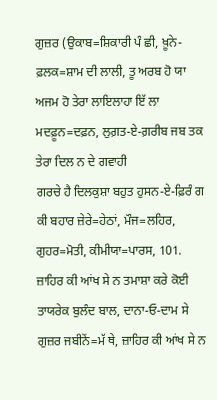ਗੁਜ਼ਰ (ਉਕਾਬ=ਸ਼ਿਕਾਰੀ ਪੰ ਛੀ, ਖ਼ੂਨੇ-ਫ਼ਲਕ=ਸ਼ਾਮ ਦੀ ਲਾਲੀ, ਤੂ ਅਰਬ ਹੋ ਯਾ ਅਜਮ ਹੋ ਤੇਰਾ ਲਾਇਲਾਹਾ ਇੱ ਲਾ
ਮਦਫ਼ੂਨ=ਦਫ਼ਨ, ਲੁਗ਼ਤ-ਏ-ਗ਼ਰੀਬ ਜਬ ਤਕ ਤੇਰਾ ਦਿਲ ਨ ਦੇ ਗਵਾਹੀ
ਗਰਚੇ ਹੈ ਦਿਲਕੁਸ਼ਾ ਬਹੁਤ ਹੁਸਨ-ਏ-ਫ਼ਿਰੰ ਗ ਕੀ ਬਹਾਰ ਜ਼ੇਰੇ=ਹੇਠਾਂ, ਮੌਜ=ਲਹਿਰ, ਗੁਹਰ=ਮੋਤੀ, ਕੀਮੀਯਾ=ਪਾਰਸ, 101. ਜ਼ਾਹਿਰ ਕੀ ਆਂਖ ਸੇ ਨ ਤਮਾਸ਼ਾ ਕਰੇ ਕੋਈ
ਤਾਯਰੇਕ ਬੁਲੰਦ ਬਾਲ, ਦਾਨਾ-ਓ-ਦਾਮ ਸੇ ਗੁਜ਼ਰ ਜਬੀਨੇਂ=ਮੱ ਥੇ, ਜ਼ਾਹਿਰ ਕੀ ਆਂਖ ਸੇ ਨ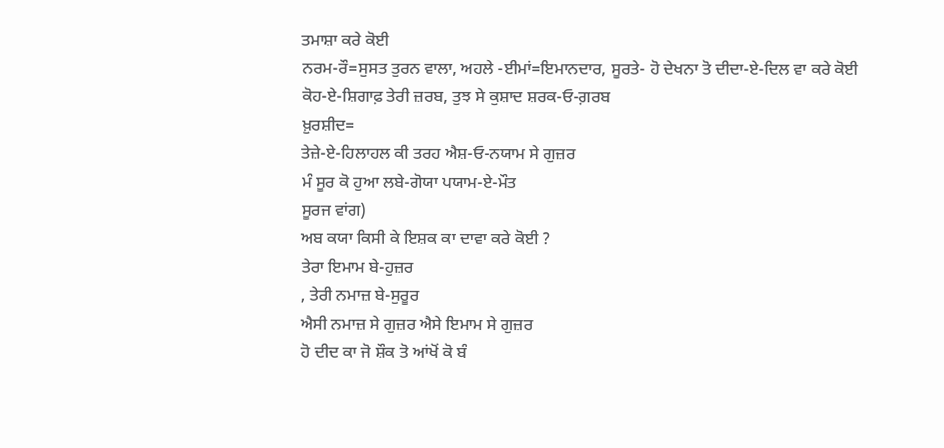ਤਮਾਸ਼ਾ ਕਰੇ ਕੋਈ
ਨਰਮ-ਰੌ=ਸੁਸਤ ਤੁਰਨ ਵਾਲਾ, ਅਹਲੇ -ਈਮਾਂ=ਇਮਾਨਦਾਰ, ਸੂਰਤੇ- ਹੋ ਦੇਖਨਾ ਤੋ ਦੀਦਾ-ਏ-ਦਿਲ ਵਾ ਕਰੇ ਕੋਈ
ਕੋਹ-ਏ-ਸ਼ਿਗਾਫ਼ ਤੇਰੀ ਜ਼ਰਬ, ਤੁਝ ਸੇ ਕੁਸ਼ਾਦ ਸ਼ਰਕ-ਓ-ਗ਼ਰਬ
ਖ਼ੁਰਸ਼ੀਦ=
ਤੇਜ਼ੇ-ਏ-ਹਿਲਾਹਲ ਕੀ ਤਰਹ ਐਸ਼-ਓ-ਨਯਾਮ ਸੇ ਗੁਜ਼ਰ
ਮੰ ਸੂਰ ਕੋ ਹੁਆ ਲਬੇ-ਗੋਯਾ ਪਯਾਮ-ਏ-ਮੌਤ
ਸੂਰਜ ਵਾਂਗ)
ਅਬ ਕਯਾ ਕਿਸੀ ਕੇ ਇਸ਼ਕ ਕਾ ਦਾਵਾ ਕਰੇ ਕੋਈ ?
ਤੇਰਾ ਇਮਾਮ ਬੇ-ਹੁਜ਼ਰ
, ਤੇਰੀ ਨਮਾਜ਼ ਬੇ-ਸੁਰੂਰ
ਐਸੀ ਨਮਾਜ਼ ਸੇ ਗੁਜ਼ਰ ਐਸੇ ਇਮਾਮ ਸੇ ਗੁਜ਼ਰ
ਹੋ ਦੀਦ ਕਾ ਜੋ ਸ਼ੌਕ ਤੋ ਆਂਖੋਂ ਕੋ ਬੰ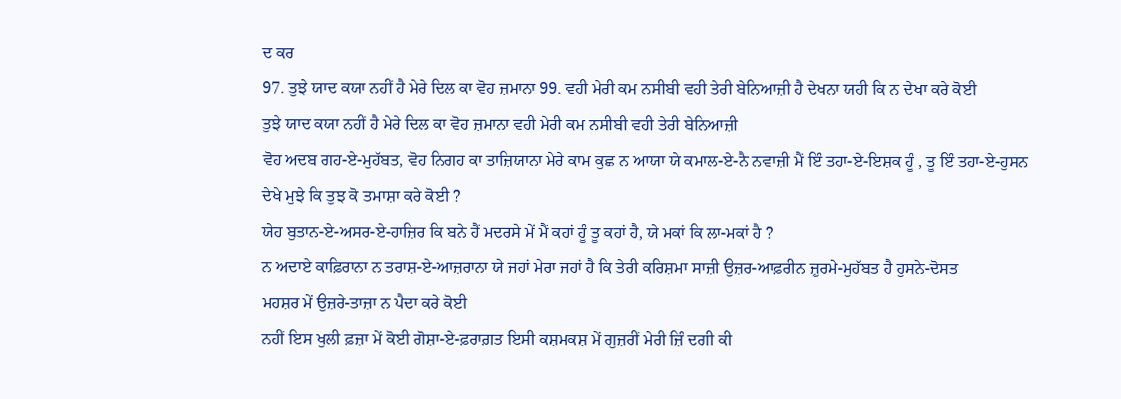ਦ ਕਰ
97. ਤੁਝੇ ਯਾਦ ਕਯਾ ਨਹੀਂ ਹੈ ਮੇਰੇ ਦਿਲ ਕਾ ਵੋਹ ਜ਼ਮਾਨਾ 99. ਵਹੀ ਮੇਰੀ ਕਮ ਨਸੀਬੀ ਵਹੀ ਤੇਰੀ ਬੇਨਿਆਜ਼ੀ ਹੈ ਦੇਖਨਾ ਯਹੀ ਕਿ ਨ ਦੇਖਾ ਕਰੇ ਕੋਈ
ਤੁਝੇ ਯਾਦ ਕਯਾ ਨਹੀਂ ਹੈ ਮੇਰੇ ਦਿਲ ਕਾ ਵੋਹ ਜ਼ਮਾਨਾ ਵਹੀ ਮੇਰੀ ਕਮ ਨਸੀਬੀ ਵਹੀ ਤੇਰੀ ਬੇਨਿਆਜ਼ੀ
ਵੋਹ ਅਦਬ ਗਹ-ਏ-ਮੁਹੱਬਤ, ਵੋਹ ਨਿਗਹ ਕਾ ਤਾਜ਼ਿਯਾਨਾ ਮੇਰੇ ਕਾਮ ਕੁਛ ਨ ਆਯਾ ਯੇ ਕਮਾਲ-ਏ-ਨੈ ਨਵਾਜ਼ੀ ਮੈਂ ਇੰ ਤਹਾ-ਏ-ਇਸ਼ਕ ਹੂੰ , ਤੂ ਇੰ ਤਹਾ-ਏ-ਹੁਸਨ
ਦੇਖੇ ਮੁਝੇ ਕਿ ਤੁਝ ਕੋ ਤਮਾਸ਼ਾ ਕਰੇ ਕੋਈ ?
ਯੇਹ ਬੁਤਾਨ-ਏ-ਅਸਰ-ਏ-ਹਾਜ਼ਿਰ ਕਿ ਬਨੇ ਹੈਂ ਮਦਰਸੇ ਮੇਂ ਮੈਂ ਕਹਾਂ ਹੂੰ ਤੂ ਕਹਾਂ ਹੈ, ਯੇ ਮਕਾਂ ਕਿ ਲਾ-ਮਕਾਂ ਹੈ ?
ਨ ਅਦਾਏ ਕਾਫ਼ਿਰਾਨਾ ਨ ਤਰਾਸ਼-ਏ-ਆਜ਼ਰਾਨਾ ਯੇ ਜਹਾਂ ਮੇਰਾ ਜਹਾਂ ਹੈ ਕਿ ਤੇਰੀ ਕਰਿਸ਼ਮਾ ਸਾਜ਼ੀ ਉਜ਼ਰ-ਆਫ਼ਰੀਨ ਜ਼ੁਰਮੇ-ਮੁਹੱਬਤ ਹੈ ਹੁਸਨੇ-ਦੋਸਤ
ਮਹਸ਼ਰ ਮੇਂ ਉਜ਼ਰੇ-ਤਾਜ਼ਾ ਨ ਪੈਦਾ ਕਰੇ ਕੋਈ
ਨਹੀਂ ਇਸ ਖੁਲੀ ਫ਼ਜ਼ਾ ਮੇਂ ਕੋਈ ਗੋਸ਼ਾ-ਏ-ਫ਼ਰਾਗ਼ਤ ਇਸੀ ਕਸ਼ਮਕਸ਼ ਮੇਂ ਗੁਜ਼ਰੀਂ ਮੇਰੀ ਜ਼ਿੰ ਦਗੀ ਕੀ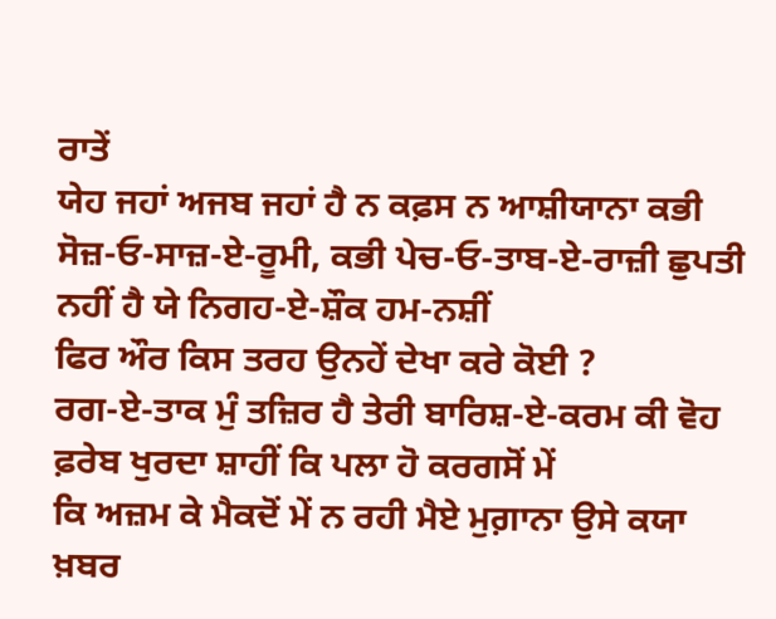ਰਾਤੇਂ
ਯੇਹ ਜਹਾਂ ਅਜਬ ਜਹਾਂ ਹੈ ਨ ਕਫ਼ਸ ਨ ਆਸ਼ੀਯਾਨਾ ਕਭੀ ਸੋਜ਼-ਓ-ਸਾਜ਼-ਏ-ਰੂਮੀ, ਕਭੀ ਪੇਚ-ਓ-ਤਾਬ-ਏ-ਰਾਜ਼ੀ ਛੁਪਤੀ ਨਹੀਂ ਹੈ ਯੇ ਨਿਗਹ-ਏ-ਸ਼ੌਕ ਹਮ-ਨਸ਼ੀਂ
ਫਿਰ ਔਰ ਕਿਸ ਤਰਹ ਉਨਹੇਂ ਦੇਖਾ ਕਰੇ ਕੋਈ ?
ਰਗ-ਏ-ਤਾਕ ਮੁੰ ਤਜ਼ਿਰ ਹੈ ਤੇਰੀ ਬਾਰਿਸ਼-ਏ-ਕਰਮ ਕੀ ਵੋਹ ਫ਼ਰੇਬ ਖੁਰਦਾ ਸ਼ਾਹੀਂ ਕਿ ਪਲਾ ਹੋ ਕਰਗਸੋਂ ਮੇਂ
ਕਿ ਅਜ਼ਮ ਕੇ ਮੈਕਦੋਂ ਮੇਂ ਨ ਰਹੀ ਮੈਏ ਮੁਗ਼ਾਨਾ ਉਸੇ ਕਯਾ ਖ਼ਬਰ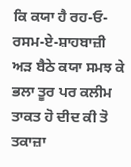ਕਿ ਕਯਾ ਹੈ ਰਹ-ਓ-ਰਸਮ-ਏ-ਸ਼ਾਹਬਾਜ਼ੀ ਅੜ ਬੈਠੇ ਕਯਾ ਸਮਝ ਕੇ ਭਲਾ ਤੂਰ ਪਰ ਕਲੀਮ
ਤਾਕਤ ਹੋ ਦੀਦ ਕੀ ਤੋ ਤਕਾਜ਼ਾ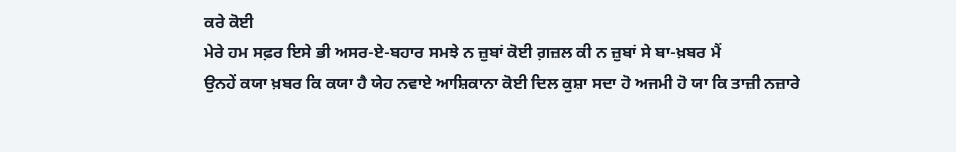ਕਰੇ ਕੋਈ
ਮੇਰੇ ਹਮ ਸਫ਼ਰ ਇਸੇ ਭੀ ਅਸਰ-ਏ-ਬਹਾਰ ਸਮਝੇ ਨ ਜ਼ੁਬਾਂ ਕੋਈ ਗ਼ਜ਼ਲ ਕੀ ਨ ਜ਼ੁਬਾਂ ਸੇ ਬਾ-ਖ਼ਬਰ ਮੈਂ
ਉਨਹੇਂ ਕਯਾ ਖ਼ਬਰ ਕਿ ਕਯਾ ਹੈ ਯੇਹ ਨਵਾਏ ਆਸ਼ਿਕਾਨਾ ਕੋਈ ਦਿਲ ਕੁਸ਼ਾ ਸਦਾ ਹੋ ਅਜਮੀ ਹੋ ਯਾ ਕਿ ਤਾਜ਼ੀ ਨਜ਼ਾਰੇ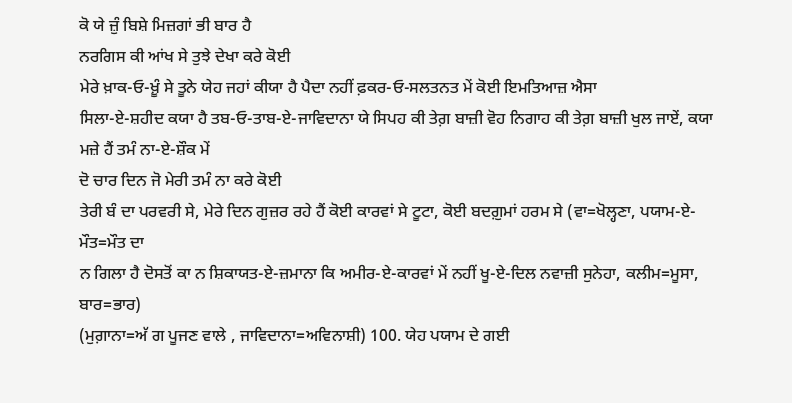ਕੋ ਯੇ ਜ਼ੁੰ ਬਿਸ਼ੇ ਮਿਜ਼ਗਾਂ ਭੀ ਬਾਰ ਹੈ
ਨਰਗਿਸ ਕੀ ਆਂਖ ਸੇ ਤੁਝੇ ਦੇਖਾ ਕਰੇ ਕੋਈ
ਮੇਰੇ ਖ਼ਾਕ-ਓ-ਖ਼ੂੰ ਸੇ ਤੂਨੇ ਯੇਹ ਜਹਾਂ ਕੀਯਾ ਹੈ ਪੈਦਾ ਨਹੀਂ ਫ਼ਕਰ-ਓ-ਸਲਤਨਤ ਮੇਂ ਕੋਈ ਇਮਤਿਆਜ਼ ਐਸਾ
ਸਿਲਾ-ਏ-ਸ਼ਹੀਦ ਕਯਾ ਹੈ ਤਬ-ਓ-ਤਾਬ-ਏ-ਜਾਵਿਦਾਨਾ ਯੇ ਸਿਪਹ ਕੀ ਤੇਗ਼ ਬਾਜ਼ੀ ਵੋਹ ਨਿਗਾਹ ਕੀ ਤੇਗ਼ ਬਾਜ਼ੀ ਖੁਲ ਜਾਏਂ, ਕਯਾ ਮਜ਼ੇ ਹੈਂ ਤਮੰ ਨਾ-ਏ-ਸ਼ੌਕ ਮੇਂ
ਦੋ ਚਾਰ ਦਿਨ ਜੋ ਮੇਰੀ ਤਮੰ ਨਾ ਕਰੇ ਕੋਈ
ਤੇਰੀ ਬੰ ਦਾ ਪਰਵਰੀ ਸੇ, ਮੇਰੇ ਦਿਨ ਗੁਜ਼ਰ ਰਹੇ ਹੈਂ ਕੋਈ ਕਾਰਵਾਂ ਸੇ ਟੂਟਾ, ਕੋਈ ਬਦਗ਼ੁਮਾਂ ਹਰਮ ਸੇ (ਵਾ=ਖੋਲ੍ਹਣਾ, ਪਯਾਮ-ਏ-ਮੌਤ=ਮੌਤ ਦਾ
ਨ ਗਿਲਾ ਹੈ ਦੋਸਤੋਂ ਕਾ ਨ ਸ਼ਿਕਾਯਤ-ਏ-ਜ਼ਮਾਨਾ ਕਿ ਅਮੀਰ-ਏ-ਕਾਰਵਾਂ ਮੇਂ ਨਹੀਂ ਖੂ-ਏ-ਦਿਲ ਨਵਾਜ਼ੀ ਸੁਨੇਹਾ, ਕਲੀਮ=ਮੂਸਾ, ਬਾਰ=ਭਾਰ)
(ਮੁਗ਼ਾਨਾ=ਅੱ ਗ ਪੂਜਣ ਵਾਲੇ , ਜਾਵਿਦਾਨਾ=ਅਵਿਨਾਸ਼ੀ) 100. ਯੇਹ ਪਯਾਮ ਦੇ ਗਈ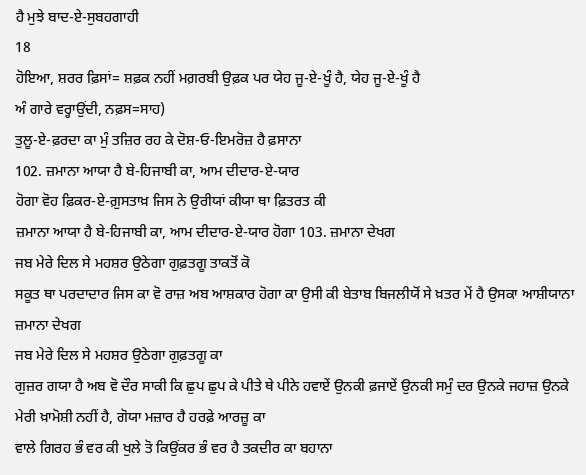ਹੈ ਮੁਝੇ ਬਾਦ-ਏ-ਸੁਬਹਗਾਹੀ
18
ਹੋਇਆ, ਸ਼ਰਰ ਫ਼ਿਸਾਂ= ਸ਼ਫ਼ਕ ਨਹੀਂ ਮਗ਼ਰਬੀ ਉਫ਼ਕ ਪਰ ਯੇਹ ਜੂ-ਏ-ਖੂੰ ਹੈ, ਯੇਹ ਜੂ-ਏ-ਖੂੰ ਹੈ
ਅੰ ਗਾਰੇ ਵਰ੍ਹਾਉਂਦੀ, ਨਫ਼ਸ=ਸਾਹ)
ਤੁਲੂ-ਏ-ਫ਼ਰਦਾ ਕਾ ਮੁੰ ਤਜ਼ਿਰ ਰਹ ਕੇ ਦੋਸ਼-ਓ-ਇਮਰੋਜ਼ ਹੈ ਫ਼ਸਾਨਾ
102. ਜ਼ਮਾਨਾ ਆਯਾ ਹੈ ਬੇ-ਹਿਜਾਬੀ ਕਾ, ਆਮ ਦੀਦਾਰ-ਏ-ਯਾਰ
ਹੋਗਾ ਵੋਹ ਫ਼ਿਕਰ-ਏ-ਗ਼ੁਸਤਾਖ਼ ਜਿਸ ਨੇ ਉਰੀਯਾਂ ਕੀਯਾ ਥਾ ਫ਼ਿਤਰਤ ਕੀ
ਜ਼ਮਾਨਾ ਆਯਾ ਹੈ ਬੇ-ਹਿਜਾਬੀ ਕਾ, ਆਮ ਦੀਦਾਰ-ਏ-ਯਾਰ ਹੋਗਾ 103. ਜ਼ਮਾਨਾ ਦੇਖਗ
ਜਬ ਮੇਰੇ ਦਿਲ ਸੇ ਮਹਸ਼ਰ ਉਠੇਗਾ ਗੁਫ਼ਤਗੂ ਤਾਕਤੋਂ ਕੋ
ਸਕੂਤ ਥਾ ਪਰਦਾਦਾਰ ਜਿਸ ਕਾ ਵੋ ਰਾਜ਼ ਅਬ ਆਸ਼ਕਾਰ ਹੋਗਾ ਕਾ ਉਸੀ ਕੀ ਬੇਤਾਬ ਬਿਜਲੀਯੋਂ ਸੇ ਖ਼ਤਰ ਮੇਂ ਹੈ ਉਸਕਾ ਆਸ਼ੀਯਾਨਾ
ਜ਼ਮਾਨਾ ਦੇਖਗ
ਜਬ ਮੇਰੇ ਦਿਲ ਸੇ ਮਹਸ਼ਰ ਉਠੇਗਾ ਗੁਫ਼ਤਗੂ ਕਾ
ਗੁਜ਼ਰ ਗਯਾ ਹੈ ਅਬ ਵੋ ਦੌਰ ਸਾਕੀ ਕਿ ਛੁਪ ਛੁਪ ਕੇ ਪੀਤੇ ਥੇ ਪੀਨੇ ਹਵਾਏਂ ਉਨਕੀ ਫ਼ਜਾਏਂ ਉਨਕੀ ਸਮੁੰ ਦਰ ਉਨਕੇ ਜਹਾਜ਼ ਉਨਕੇ
ਮੇਰੀ ਖ਼ਾਮੋਸ਼ੀ ਨਹੀਂ ਹੈ, ਗੋਯਾ ਮਜ਼ਾਰ ਹੈ ਹਰਫ਼ੇ ਆਰਜ਼ੂ ਕਾ
ਵਾਲੇ ਗਿਰਹ ਭੰ ਵਰ ਕੀ ਖੁਲੇ ਤੋ ਕਿਉਂਕਰ ਭੰ ਵਰ ਹੈ ਤਕਦੀਰ ਕਾ ਬਹਾਨਾ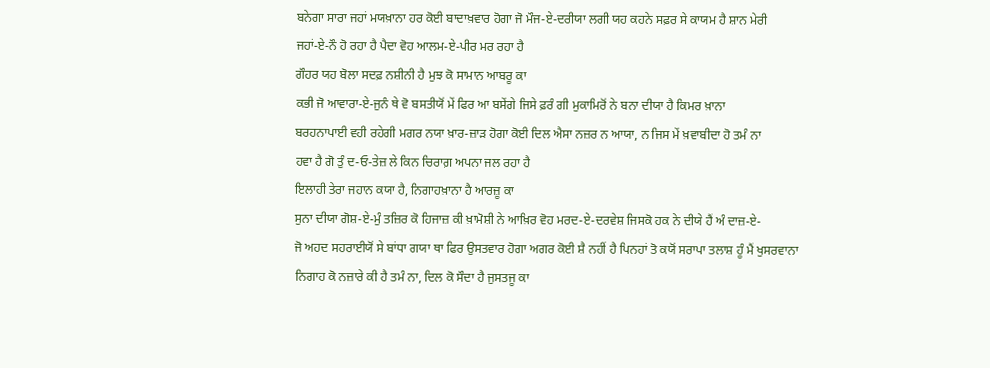ਬਨੇਗਾ ਸਾਰਾ ਜਹਾਂ ਮਯਖ਼ਾਨਾ ਹਰ ਕੋਈ ਬਾਦਾਖ਼ਵਾਰ ਹੋਗਾ ਜੋ ਮੌਜ-ਏ-ਦਰੀਯਾ ਲਗੀ ਯਹ ਕਹਨੇ ਸਫ਼ਰ ਸੇ ਕਾਯਮ ਹੈ ਸ਼ਾਨ ਮੇਰੀ
ਜਹਾਂ-ਏ-ਨੌ ਹੋ ਰਹਾ ਹੈ ਪੈਦਾ ਵੋਹ ਆਲਮ-ਏ-ਪੀਰ ਮਰ ਰਹਾ ਹੈ
ਗੌਹਰ ਯਹ ਬੋਲਾ ਸਦਫ਼ ਨਸ਼ੀਨੀ ਹੈ ਮੁਝ ਕੋ ਸਾਮਾਨ ਆਬਰੂ ਕਾ
ਕਭੀ ਜੋ ਆਵਾਰਾ-ਏ-ਜੁਨੰ ਥੇ ਵੋ ਬਸਤੀਯੋਂ ਮੇਂ ਫਿਰ ਆ ਬਸੇਂਗੇ ਜਿਸੇ ਫ਼ਰੰ ਗੀ ਮੁਕਾਮਿਰੋਂ ਨੇ ਬਨਾ ਦੀਯਾ ਹੈ ਕਿਮਰ ਖ਼ਾਨਾ
ਬਰਹਨਾਪਾਈ ਵਹੀ ਰਹੇਗੀ ਮਗਰ ਨਯਾ ਖ਼ਾਰ-ਜ਼ਾੜ ਹੋਗਾ ਕੋਈ ਦਿਲ ਐਸਾ ਨਜ਼ਰ ਨ ਆਯਾ, ਨ ਜਿਸ ਮੇਂ ਖ਼ਵਾਬੀਦਾ ਹੋ ਤਮੰ ਨਾ
ਹਵਾ ਹੈ ਗੋ ਤੁੰ ਦ-ਓ-ਤੇਜ਼ ਲੇ ਕਿਨ ਚਿਰਾਗ਼ ਅਪਨਾ ਜਲ ਰਹਾ ਹੈ
ਇਲਾਹੀ ਤੇਰਾ ਜਹਾਨ ਕਯਾ ਹੈ, ਨਿਗਾਹਖ਼ਾਨਾ ਹੈ ਆਰਜ਼ੂ ਕਾ
ਸੁਨਾ ਦੀਯਾ ਗੋਸ਼-ਏ-ਮੁੰ ਤਜ਼ਿਰ ਕੋ ਹਿਜਾਜ਼ ਕੀ ਖ਼ਾਮੋਸ਼ੀ ਨੇ ਆਖ਼ਿਰ ਵੋਹ ਮਰਦ-ਏ-ਦਰਵੇਸ਼ ਜਿਸਕੋ ਹਕ ਨੇ ਦੀਯੇ ਹੈਂ ਅੰ ਦਾਜ਼-ਏ-
ਜੋ ਅਹਦ ਸਹਰਾਈਯੋਂ ਸੇ ਬਾਂਧਾ ਗਯਾ ਥਾ ਫਿਰ ਉਸਤਵਾਰ ਹੋਗਾ ਅਗਰ ਕੋਈ ਸ਼ੈ ਨਹੀਂ ਹੈ ਪਿਨਹਾਂ ਤੋ ਕਯੋਂ ਸਰਾਪਾ ਤਲਾਸ਼ ਹੂੰ ਮੈਂ ਖੁਸਰਵਾਨਾ
ਨਿਗਾਹ ਕੋ ਨਜ਼ਾਰੇ ਕੀ ਹੈ ਤਮੰ ਨਾ, ਦਿਲ ਕੋ ਸੌਦਾ ਹੈ ਜੁਸਤਜੂ ਕਾ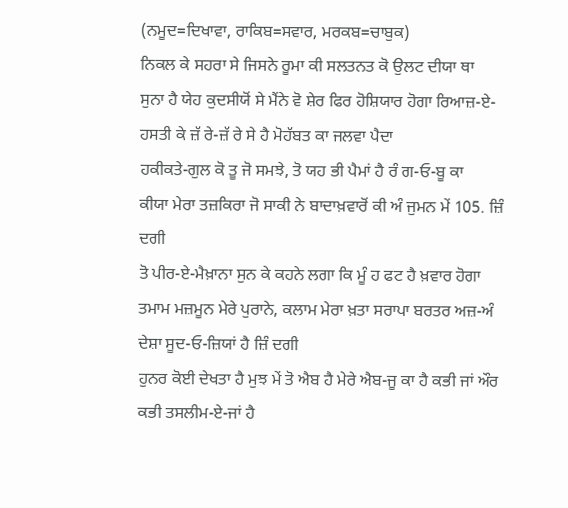(ਨਮੂਦ=ਦਿਖਾਵਾ, ਰਾਕਿਬ=ਸਵਾਰ, ਮਰਕਬ=ਚਾਬੁਕ)
ਨਿਕਲ ਕੇ ਸਹਰਾ ਸੇ ਜਿਸਨੇ ਰੂਮਾ ਕੀ ਸਲਤਨਤ ਕੋ ਉਲਟ ਦੀਯਾ ਥਾ
ਸੁਨਾ ਹੈ ਯੇਹ ਕੁਦਸੀਯੋਂ ਸੇ ਮੈਂਨੇ ਵੋ ਸ਼ੇਰ ਫਿਰ ਹੋਸ਼ਿਯਾਰ ਹੋਗਾ ਰਿਆਜ਼-ਏ-ਹਸਤੀ ਕੇ ਜ਼ੱ ਰੇ-ਜ਼ੱ ਰੇ ਸੇ ਹੈ ਮੋਹੱਬਤ ਕਾ ਜਲਵਾ ਪੈਦਾ
ਹਕੀਕਤੇ-ਗੁਲ ਕੋ ਤੂ ਜੋ ਸਮਝੇ, ਤੋ ਯਹ ਭੀ ਪੈਮਾਂ ਹੈ ਰੰ ਗ-ਓ-ਬੂ ਕਾ
ਕੀਯਾ ਮੇਰਾ ਤਜ਼ਕਿਰਾ ਜੋ ਸਾਕੀ ਨੇ ਬਾਦਾਖ਼ਵਾਰੋਂ ਕੀ ਅੰ ਜੁਮਨ ਮੇਂ 105. ਜ਼ਿੰ ਦਗੀ
ਤੋ ਪੀਰ-ਏ-ਮੈਖ਼ਾਨਾ ਸੁਨ ਕੇ ਕਹਨੇ ਲਗਾ ਕਿ ਮੂੰ ਹ ਫਟ ਹੈ ਖ਼ਵਾਰ ਹੋਗਾ ਤਮਾਮ ਮਜ਼ਮੂਨ ਮੇਰੇ ਪੁਰਾਨੇ, ਕਲਾਮ ਮੇਰਾ ਖ਼ਤਾ ਸਰਾਪਾ ਬਰਤਰ ਅਜ਼-ਅੰ ਦੇਸ਼ਾ ਸੂਦ-ਓ-ਜ਼ਿਯਾਂ ਹੈ ਜ਼ਿੰ ਦਗੀ
ਹੁਨਰ ਕੋਈ ਦੇਖਤਾ ਹੈ ਮੁਝ ਮੇਂ ਤੋ ਐਬ ਹੈ ਮੇਰੇ ਐਬ-ਜੂ ਕਾ ਹੈ ਕਭੀ ਜਾਂ ਔਰ ਕਭੀ ਤਸਲੀਮ-ਏ-ਜਾਂ ਹੈ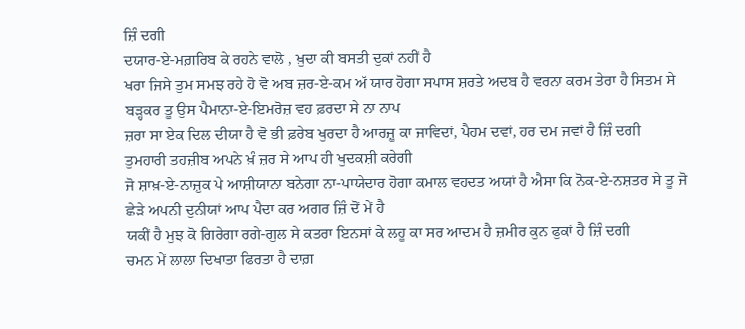ਜ਼ਿੰ ਦਗੀ
ਦਯਾਰ-ਏ-ਮਗ਼ਰਿਬ ਕੇ ਰਹਨੇ ਵਾਲੋ , ਖ਼ੁਦਾ ਕੀ ਬਸਤੀ ਦੁਕਾਂ ਨਹੀਂ ਹੈ
ਖਰਾ ਜਿਸੇ ਤੁਮ ਸਮਝ ਰਹੇ ਹੋ ਵੋ ਅਬ ਜ਼ਰ-ਏ-ਕਮ ਅੱ ਯਾਰ ਹੋਗਾ ਸਪਾਸ ਸ਼ਰਤੇ ਅਦਬ ਹੈ ਵਰਨਾ ਕਰਮ ਤੇਰਾ ਹੈ ਸਿਤਮ ਸੇ ਬੜ੍ਹਕਰ ਤੂ ਉਸ ਪੈਮਾਨਾ-ਏ-ਇਮਰੋਜ਼ ਵਹ ਫ਼ਰਦਾ ਸੇ ਨਾ ਨਾਪ
ਜ਼ਰਾ ਸਾ ਏਕ ਦਿਲ ਦੀਯਾ ਹੈ ਵੋ ਭੀ ਫ਼ਰੇਬ ਖੁਰਦਾ ਹੈ ਆਰਜ਼ੂ ਕਾ ਜਾਵਿਦਾਂ, ਪੈਹਮ ਦਵਾਂ, ਹਰ ਦਮ ਜਵਾਂ ਹੈ ਜ਼ਿੰ ਦਗੀ
ਤੁਮਹਾਰੀ ਤਹਜ਼ੀਬ ਅਪਨੇ ਖ਼ੰ ਜ਼ਰ ਸੇ ਆਪ ਹੀ ਖੁਦਕਸ਼ੀ ਕਰੇਗੀ
ਜੋ ਸ਼ਾਖ਼-ਏ-ਨਾਜ਼ੁਕ ਪੇ ਆਸ਼ੀਯਾਨਾ ਬਨੇਗਾ ਨਾ-ਪਾਯੇਦਾਰ ਹੋਗਾ ਕਮਾਲ ਵਹਦਤ ਅਯਾਂ ਹੈ ਐਸਾ ਕਿ ਨੋਕ-ਏ-ਨਸ਼ਤਰ ਸੇ ਤੂ ਜੋ ਛੇੜੇ ਅਪਨੀ ਦੁਨੀਯਾਂ ਆਪ ਪੈਦਾ ਕਰ ਅਗਰ ਜ਼ਿੰ ਦੋਂ ਮੇਂ ਹੈ
ਯਕੀਂ ਹੈ ਮੁਝ ਕੋ ਗਿਰੇਗਾ ਰਗੇ-ਗੁਲ ਸੇ ਕਤਰਾ ਇਨਸਾਂ ਕੇ ਲਹੂ ਕਾ ਸਰ ਆਦਮ ਹੈ ਜ਼ਮੀਰ ਕੁਨ ਫੁਕਾਂ ਹੈ ਜ਼ਿੰ ਦਗੀ
ਚਮਨ ਮੇਂ ਲਾਲਾ ਦਿਖਾਤਾ ਫਿਰਤਾ ਹੈ ਦਾਗ਼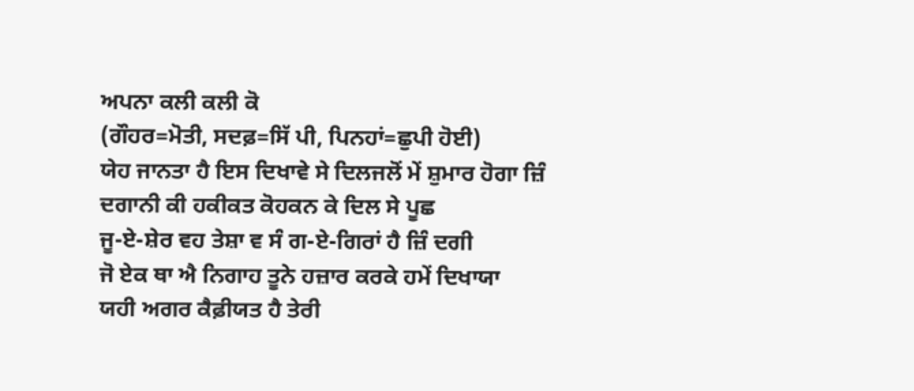ਅਪਨਾ ਕਲੀ ਕਲੀ ਕੋ
(ਗੌਹਰ=ਮੋਤੀ, ਸਦਫ਼=ਸਿੱ ਪੀ, ਪਿਨਹਾਂ=ਛੁਪੀ ਹੋਈ)
ਯੇਹ ਜਾਨਤਾ ਹੈ ਇਸ ਦਿਖਾਵੇ ਸੇ ਦਿਲਜਲੋਂ ਮੇਂ ਸ਼ੁਮਾਰ ਹੋਗਾ ਜ਼ਿੰ ਦਗਾਨੀ ਕੀ ਹਕੀਕਤ ਕੋਹਕਨ ਕੇ ਦਿਲ ਸੇ ਪੂਛ
ਜੂ-ਏ-ਸ਼ੇਰ ਵਹ ਤੇਸ਼ਾ ਵ ਸੰ ਗ-ਏ-ਗਿਰਾਂ ਹੈ ਜ਼ਿੰ ਦਗੀ
ਜੋ ਏਕ ਥਾ ਐ ਨਿਗਾਹ ਤੂਨੇ ਹਜ਼ਾਰ ਕਰਕੇ ਹਮੇਂ ਦਿਖਾਯਾ
ਯਹੀ ਅਗਰ ਕੈਫ਼ੀਯਤ ਹੈ ਤੇਰੀ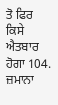ਤੋ ਫਿਰ ਕਿਸੇ ਐਤਬਾਰ ਹੋਗਾ 104. ਜ਼ਮਾਨਾ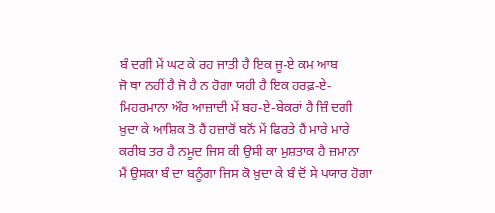ਬੰ ਦਗੀ ਮੇਂ ਘਟ ਕੇ ਰਹ ਜਾਤੀ ਹੈ ਇਕ ਜੂ-ਏ ਕਮ ਆਬ
ਜੋ ਥਾ ਨਹੀਂ ਹੈ ਜੋ ਹੈ ਨ ਹੋਗਾ ਯਹੀ ਹੈ ਇਕ ਹਰਫ਼-ਏ-ਮਿਹਰਮਾਨਾ ਔਰ ਆਜ਼ਾਦੀ ਮੇਂ ਬਹ-ਏ-ਬੇਕਰਾਂ ਹੈ ਜ਼ਿੰ ਦਗੀ
ਖ਼ੁਦਾ ਕੇ ਆਸ਼ਿਕ ਤੋ ਹੈਂ ਹਜ਼ਾਰੋਂ ਬਨੋਂ ਮੇਂ ਫਿਰਤੇ ਹੈਂ ਮਾਰੇ ਮਾਰੇ
ਕਰੀਬ ਤਰ ਹੈ ਨਮੂਦ ਜਿਸ ਕੀ ਉਸੀ ਕਾ ਮੁਸ਼ਤਾਕ ਹੈ ਜ਼ਮਾਨਾ
ਮੈਂ ਉਸਕਾ ਬੰ ਦਾ ਬਨੂੰਗਾ ਜਿਸ ਕੋ ਖ਼ੁਦਾ ਕੇ ਬੰ ਦੋਂ ਸੇ ਪਯਾਰ ਹੋਗਾ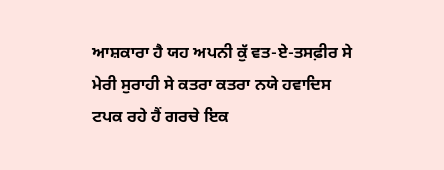ਆਸ਼ਕਾਰਾ ਹੈ ਯਹ ਅਪਨੀ ਕੁੱ ਵਤ-ਏ-ਤਸਫ਼ੀਰ ਸੇ
ਮੇਰੀ ਸੁਰਾਹੀ ਸੇ ਕਤਰਾ ਕਤਰਾ ਨਯੇ ਹਵਾਦਿਸ ਟਪਕ ਰਹੇ ਹੈਂ ਗਰਚੇ ਇਕ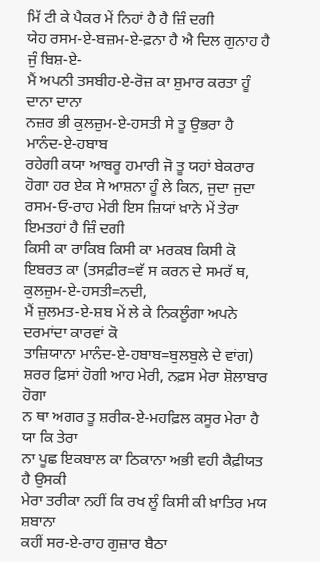ਮਿੱ ਟੀ ਕੇ ਪੈਕਰ ਮੇਂ ਨਿਹਾਂ ਹੈ ਹੈ ਜ਼ਿੰ ਦਗੀ
ਯੇਹ ਰਸਮ-ਏ-ਬਜ਼ਮ-ਏ-ਫ਼ਨਾ ਹੈ ਐ ਦਿਲ ਗੁਨਾਹ ਹੈ ਜੁੰ ਬਿਸ਼-ਏ-
ਮੈਂ ਅਪਨੀ ਤਸਬੀਹ-ਏ-ਰੋਜ਼ ਕਾ ਸ਼ੁਮਾਰ ਕਰਤਾ ਹੂੰ ਦਾਨਾ ਦਾਨਾ
ਨਜ਼ਰ ਭੀ ਕੁਲਜ਼ੁਮ-ਏ-ਹਸਤੀ ਸੇ ਤੂ ਉਭਰਾ ਹੈ ਮਾਨੰਦ-ਏ-ਹਬਾਬ
ਰਹੇਗੀ ਕਯਾ ਆਬਰੂ ਹਮਾਰੀ ਜੋ ਤੂ ਯਹਾਂ ਬੇਕਰਾਰ ਹੋਗਾ ਹਰ ਏਕ ਸੇ ਆਸ਼ਨਾ ਹੂੰ ਲੇ ਕਿਨ, ਜੁਦਾ ਜੁਦਾ ਰਸਮ-ਓ-ਰਾਹ ਮੇਰੀ ਇਸ ਜ਼ਿਯਾਂ ਖ਼ਾਨੇ ਮੇਂ ਤੇਰਾ ਇਮਤਹਾਂ ਹੈ ਜ਼ਿੰ ਦਗੀ
ਕਿਸੀ ਕਾ ਰਾਕਿਬ ਕਿਸੀ ਕਾ ਮਰਕਬ ਕਿਸੀ ਕੋ ਇਬਰਤ ਕਾ (ਤਸਫ਼ੀਰ=ਵੱ ਸ ਕਰਨ ਦੇ ਸਮਰੱ ਥ, ਕੁਲਜ਼ੁਮ-ਏ-ਹਸਤੀ=ਨਦੀ,
ਮੈਂ ਜ਼ੁਲਮਤ-ਏ-ਸ਼ਬ ਮੇਂ ਲੇ ਕੇ ਨਿਕਲੂੰਗਾ ਅਪਨੇ ਦਰਮਾਂਦਾ ਕਾਰਵਾਂ ਕੋ
ਤਾਜ਼ਿਯਾਨਾ ਮਾਨੰਦ-ਏ-ਹਬਾਬ=ਬੁਲਬੁਲੇ ਦੇ ਵਾਂਗ)
ਸ਼ਰਰ ਫ਼ਿਸਾਂ ਹੋਗੀ ਆਹ ਮੇਰੀ, ਨਫ਼ਸ ਮੇਰਾ ਸ਼ੋਲਾਬਾਰ ਹੋਗਾ
ਨ ਥਾ ਅਗਰ ਤੂ ਸ਼ਰੀਕ-ਏ-ਮਹਫ਼ਿਲ ਕਸੂਰ ਮੇਰਾ ਹੈ ਯਾ ਕਿ ਤੇਰਾ
ਨਾ ਪੂਛ ਇਕਬਾਲ ਕਾ ਠਿਕਾਨਾ ਅਭੀ ਵਹੀ ਕੈਫ਼ੀਯਤ ਹੈ ਉਸਕੀ
ਮੇਰਾ ਤਰੀਕਾ ਨਹੀਂ ਕਿ ਰਖ ਲੂੰ ਕਿਸੀ ਕੀ ਖ਼ਾਤਿਰ ਮਯ ਸ਼ਬਾਨਾ
ਕਹੀਂ ਸਰ-ਏ-ਰਾਹ ਗੁਜ਼ਾਰ ਬੈਠਾ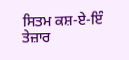ਸਿਤਮ ਕਸ਼-ਏ-ਇੰ ਤੇਜ਼ਾਰ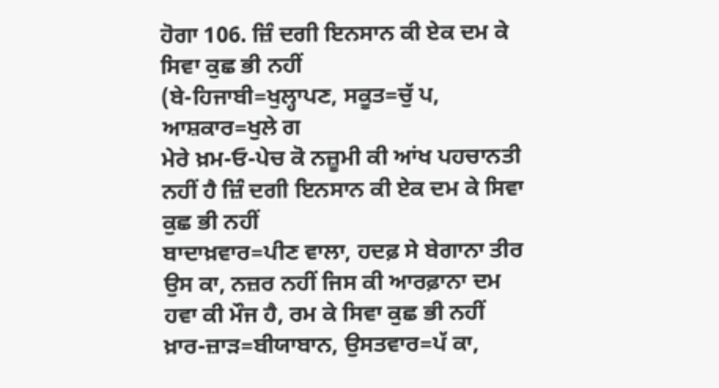ਹੋਗਾ 106. ਜ਼ਿੰ ਦਗੀ ਇਨਸਾਨ ਕੀ ਏਕ ਦਮ ਕੇ ਸਿਵਾ ਕੁਛ ਭੀ ਨਹੀਂ
(ਬੇ-ਹਿਜਾਬੀ=ਖੁਲ੍ਹਾਪਣ, ਸਕੂਤ=ਚੁੱ ਪ, ਆਸ਼ਕਾਰ=ਖੁਲੇ ਗ
ਮੇਰੇ ਖ਼ਮ-ਓ-ਪੇਚ ਕੋ ਨਜ਼ੂਮੀ ਕੀ ਆਂਖ ਪਹਚਾਨਤੀ ਨਹੀਂ ਹੈ ਜ਼ਿੰ ਦਗੀ ਇਨਸਾਨ ਕੀ ਏਕ ਦਮ ਕੇ ਸਿਵਾ ਕੁਛ ਭੀ ਨਹੀਂ
ਬਾਦਾਖ਼ਵਾਰ=ਪੀਣ ਵਾਲਾ, ਹਦਫ਼ ਸੇ ਬੇਗਾਨਾ ਤੀਰ ਉਸ ਕਾ, ਨਜ਼ਰ ਨਹੀਂ ਜਿਸ ਕੀ ਆਰਫ਼ਾਨਾ ਦਮ ਹਵਾ ਕੀ ਮੌਜ ਹੈ, ਰਮ ਕੇ ਸਿਵਾ ਕੁਛ ਭੀ ਨਹੀਂ
ਖ਼ਾਰ-ਜ਼ਾੜ=ਬੀਯਾਬਾਨ, ਉਸਤਵਾਰ=ਪੱ ਕਾ,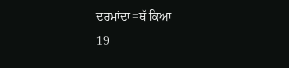ਦਰਮਾਂਦਾ=ਥੱ ਕਿਆ
19